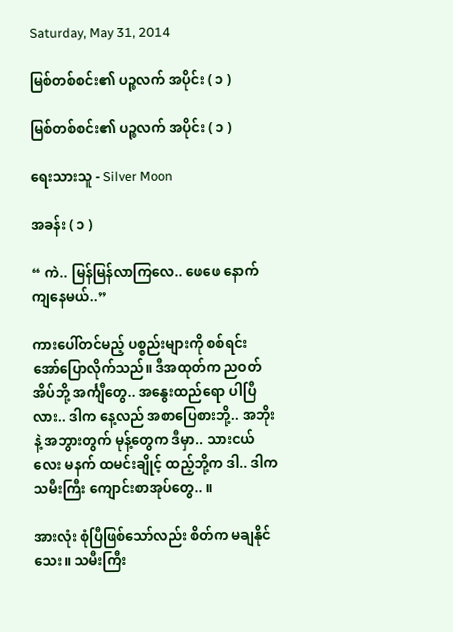Saturday, May 31, 2014

မြစ်တစ်စင်း၏ ပဉ္စလက် အပိုင်း ( ၁ )

မြစ်တစ်စင်း၏ ပဉ္စလက် အပိုင်း ( ၁ )

ရေးသားသူ - Silver Moon

အခန်း ( ၁ )

“ ကဲ.. မြန်မြန်လာကြလေ.. ဖေဖေ နောက်ကျနေမယ်..”

ကားပေါ်တင်မည့် ပစ္စည်းများကို စစ်ရင်း အော်ပြောလိုက်သည်။ ဒီအထုတ်က ညဝတ်အိပ်ဘို့ အင်္ကျီတွေ.. အနွေးထည်ရော ပါပြီလား.. ဒါက နေ့လည် အစာပြေစားဘို့.. အဘိုးနဲ့ အဘွားတွက် မုန့်တွေက ဒီမှာ.. သားငယ်လေး မနက် ထမင်းချိုင့် ထည့်ဘို့က ဒါ.. ဒါက သမီးကြီး ကျောင်းစာအုပ်တွေ.. ။

အားလုံး စုံပြီဖြစ်သော်လည်း စိတ်က မချနိုင်သေး။ သမီးကြီး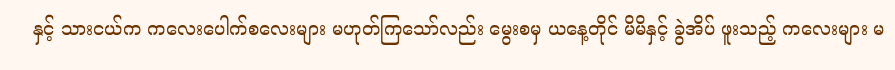နှင့် သားငယ်က ကလေးပေါက်စလေးများ မဟုတ်ကြသော်လည်း မွေးစမှ ယနေ့တိုင် မိမိနှင့် ခွဲအိပ် ဖူးသည့် ကလေးများ မ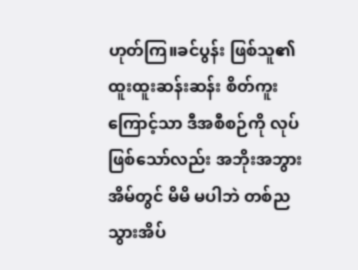ဟုတ်ကြ။ခင်ပွန်း ဖြစ်သူ၏ ထူးထူးဆန်းဆန်း စိတ်ကူးကြောင့်သာ ဒီအစီစဉ်ကို လုပ်ဖြစ်သော်လည်း အဘိုးအဘွား အိမ်တွင် မိမိ မပါဘဲ တစ်ည သွားအိပ်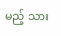မည့် သား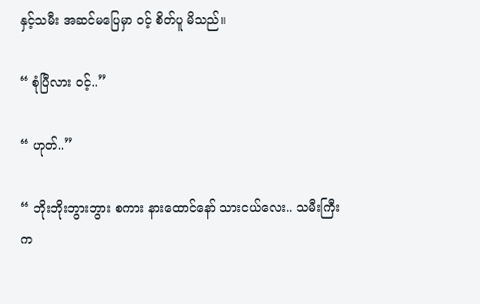နှင့်သမီး အဆင်မပြေမှာ ဝင့် စိတ်ပူ မိသည်။

“ စုံပြီလား ဝင့်..”

“ ဟုတ်..”

“ ဘိုးဘိုးဘွားဘွား စကား နားထောင်နော် သားငယ်လေး.. သမီးကြီးက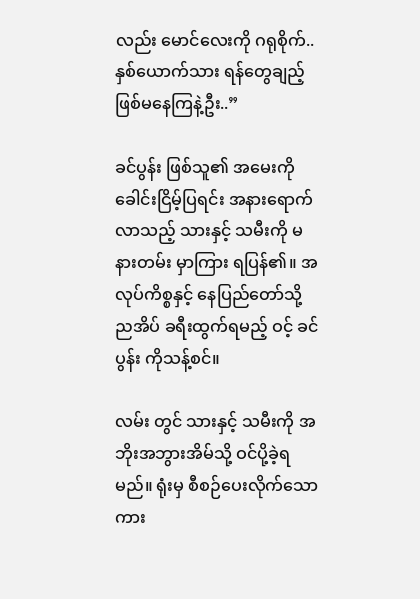လည်း မောင်လေးကို ဂရုစိုက်.. နှစ်ယောက်သား ရန်တွေချည့် ဖြစ်မနေကြနဲ့ဦး..”

ခင်ပွန်း ဖြစ်သူ၏ အမေးကို ခေါင်းငြိမ့်ပြရင်း အနားရောက်လာသည့် သားနှင့် သမီးကို မနားတမ်း မှာကြား ရပြန်၏။ အလုပ်ကိစ္စနှင့် နေပြည်တော်သို့ ညအိပ် ခရီးထွက်ရမည့် ဝင့် ခင်ပွန်း ကိုသန့်စင်။

လမ်း တွင် သားနှင့် သမီးကို အဘိုးအဘွားအိမ်သို့ ဝင်ပို့ခဲ့ရမည်။ ရုံးမှ စီစဉ်ပေးလိုက်သော ကား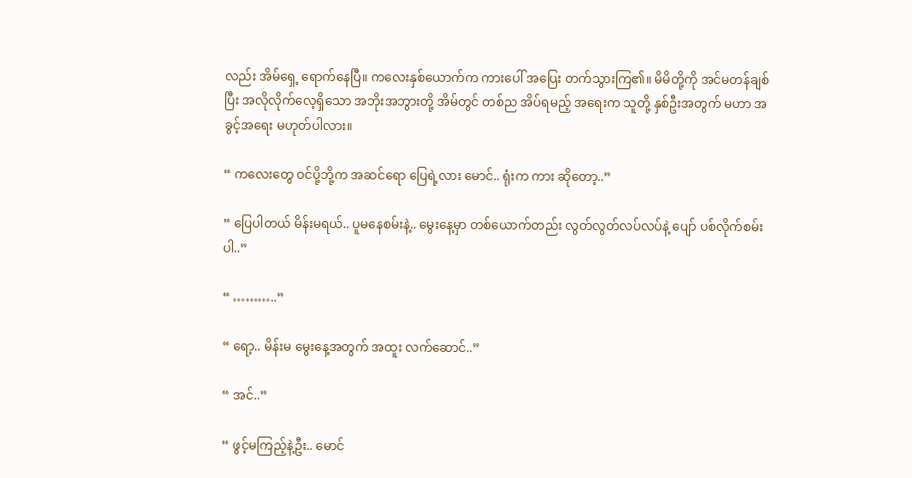လည်း အိမ်ရှေ့ ရောက်နေပြီ။ ကလေးနှစ်ယောက်က ကားပေါ် အပြေး တက်သွားကြ၏။ မိမိတို့ကို အင်မတန်ချစ်ပြီး အလိုလိုက်လေ့ရှိသော အဘိုးအဘွားတို့ အိမ်တွင် တစ်ည အိပ်ရမည့် အရေးက သူတို့ နှစ်ဦးအတွက် မဟာ အခွင့်အရေး မဟုတ်ပါလား။

“ ကလေးတွေ ဝင်ပို့ဘို့က အဆင်ရော ပြေရဲ့လား မောင်.. ရုံးက ကား ဆိုတော့..”

“ ပြေပါတယ် မိန်းမရယ်.. ပူမနေစမ်းနဲ့.. မွေးနေ့မှာ တစ်ယောက်တည်း လွတ်လွတ်လပ်လပ်နဲ့ ပျော် ပစ်လိုက်စမ်းပါ..”

“ ………..”

“ ရော့.. မိန်းမ မွေးနေ့အတွက် အထူး လက်ဆောင်..”

“ အင်..”

“ ဖွင့်မကြည့်နဲ့ဦး.. မောင်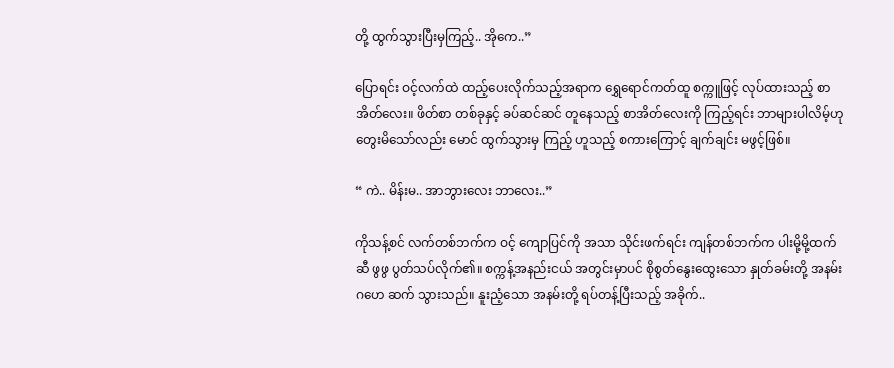တို့ ထွက်သွားပြီးမှကြည့်.. အိုကေ..”

ပြောရင်း ဝင့်လက်ထဲ ထည့်ပေးလိုက်သည့်အရာက ရွှေရောင်ကတ်ထူ စက္ကူဖြင့် လုပ်ထားသည့် စာအိတ်လေး။ ဖိတ်စာ တစ်ခုနှင့် ခပ်ဆင်ဆင် တူနေသည့် စာအိတ်လေးကို ကြည့်ရင်း ဘာများပါလိမ့်ဟု တွေးမိသော်လည်း မောင် ထွက်သွားမှ ကြည့် ဟူသည့် စကားကြောင့် ချက်ချင်း မဖွင့်ဖြစ်။

“ ကဲ.. မိန်းမ.. အာဘွားလေး ဘာလေး..”

ကိုသန့်စင် လက်တစ်ဘက်က ဝင့် ကျောပြင်ကို အသာ သိုင်းဖက်ရင်း ကျန်တစ်ဘက်က ပါးမို့မို့ထက်ဆီ ဖွဖွ ပွတ်သပ်လိုက်၏။ စက္ကန့်အနည်းငယ် အတွင်းမှာပင် စိုစွတ်နွေးထွေးသော နှုတ်ခမ်းတို့ အနမ်း ဂဟေ ဆက် သွားသည်။ နူးညံ့သော အနမ်းတို့ ရပ်တန့်ပြီးသည့် အခိုက်..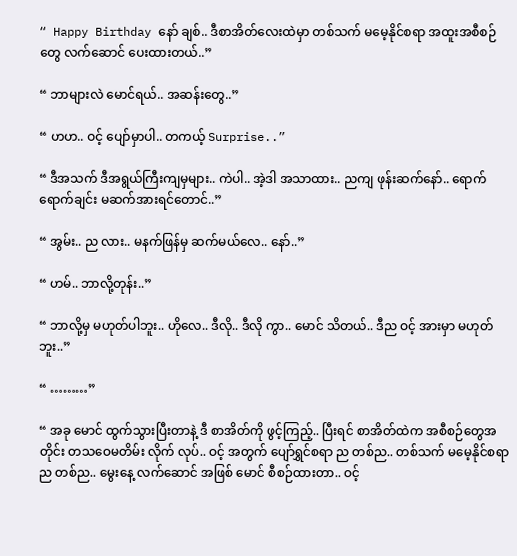“ Happy Birthday နော် ချစ်.. ဒီစာအိတ်လေးထဲမှာ တစ်သက် မမေ့နိုင်စရာ အထူးအစီစဉ်တွေ လက်ဆောင် ပေးထားတယ်..”

“ ဘာများလဲ မောင်ရယ်.. အဆန်းတွေ..”

“ ဟဟ.. ဝင့် ပျော်မှာပါ.. တကယ့် Surprise..”

“ ဒီအသက် ဒီအရွယ်ကြီးကျမှများ.. ကဲပါ.. အဲ့ဒါ အသာထား.. ညကျ ဖုန်းဆက်နော်.. ရောက်ရောက်ချင်း မဆက်အားရင်တောင်..”

“ အွမ်း.. ည လား.. မနက်ဖြန်မှ ဆက်မယ်လေ.. နော်..”

“ ဟမ်.. ဘာလို့တုန်း..”

“ ဘာလို့မှ မဟုတ်ပါဘူး.. ဟိုလေ.. ဒီလို.. ဒီလို ကွာ.. မောင် သိတယ်.. ဒီည ဝင့် အားမှာ မဟုတ်ဘူး..”

“ ………”

“ အခု မောင် ထွက်သွားပြီးတာနဲ့ ဒီ စာအိတ်ကို ဖွင့်ကြည့်.. ပြီးရင် စာအိတ်ထဲက အစီစဉ်တွေအတိုင်း တသဝေမတိမ်း လိုက် လုပ်.. ဝင့် အတွက် ပျော်ရွှင်စရာ ည တစ်ည.. တစ်သက် မမေ့နိုင်စရာ ည တစ်ည.. မွေးနေ့ လက်ဆောင် အဖြစ် မောင် စီစဉ်ထားတာ.. ဝင့်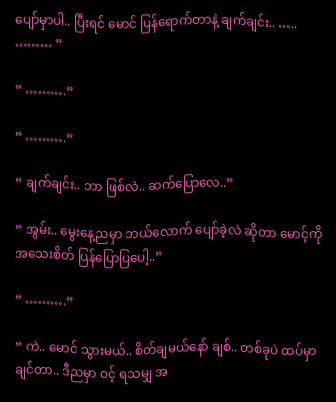ပျော်မှာပါ.. ပြီးရင် မောင် ပြန်ရောက်တာနဲ့ ချက်ချင်း.. ….. ……… ”

“ ……….”

“ ……….”

“ ချက်ချင်း.. ဘာ ဖြစ်လဲ.. ဆက်ပြောလေ..”

“ အွမ်း.. မွေးနေ့ညမှာ ဘယ်လောက် ပျော်ခဲ့လဲ ဆိုတာ မောင့်ကို အသေးစိတ် ပြန်ပြောပြပေါ့..”

“ ……….”

“ ကဲ.. မောင် သွားမယ်.. စိတ်ချမယ်နော် ချစ်.. တစ်ခုပဲ ထပ်မှာချင်တာ.. ဒီညမှာ ဝင့် ရသမျှ အ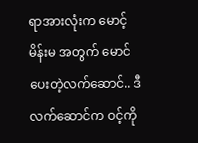ရာအားလုံးက မောင့် မိန်းမ အတွက် မောင် ပေးတဲ့လက်ဆောင်.. ဒီလက်ဆောင်က ဝင့်ကို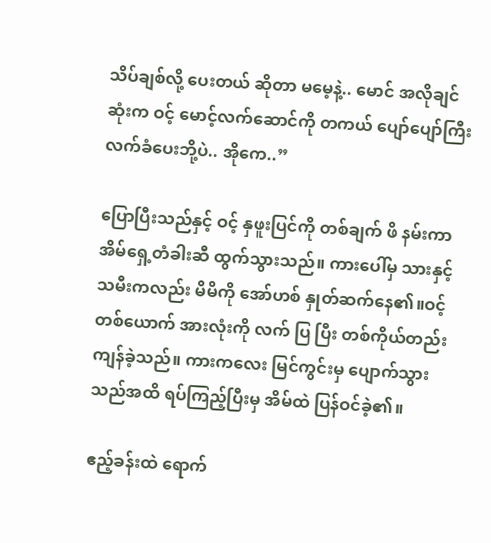သိပ်ချစ်လို့ ပေးတယ် ဆိုတာ မမေ့နဲ့.. မောင် အလိုချင်ဆုံးက ဝင့် မောင့်လက်ဆောင်ကို တကယ် ပျော်ပျော်ကြီး လက်ခံပေးဘို့ပဲ.. အိုကေ..”

ပြောပြီးသည်နှင့် ဝင့် နှဖူးပြင်ကို တစ်ချက် ဖိ နမ်းကာ အိမ်ရှေ့တံခါးဆီ ထွက်သွားသည်။ ကားပေါ်မှ သားနှင့်သမီးကလည်း မိမိကို အော်ဟစ် နှုတ်ဆက်နေ၏။ဝင့်တစ်ယောက် အားလုံးကို လက် ပြ ပြီး တစ်ကိုယ်တည်း ကျန်ခဲ့သည်။ ကားကလေး မြင်ကွင်းမှ ပျောက်သွားသည်အထိ ရပ်ကြည့်ပြီးမှ အိမ်ထဲ ပြန်ဝင်ခဲ့၏။

ဧည့်ခန်းထဲ ရောက်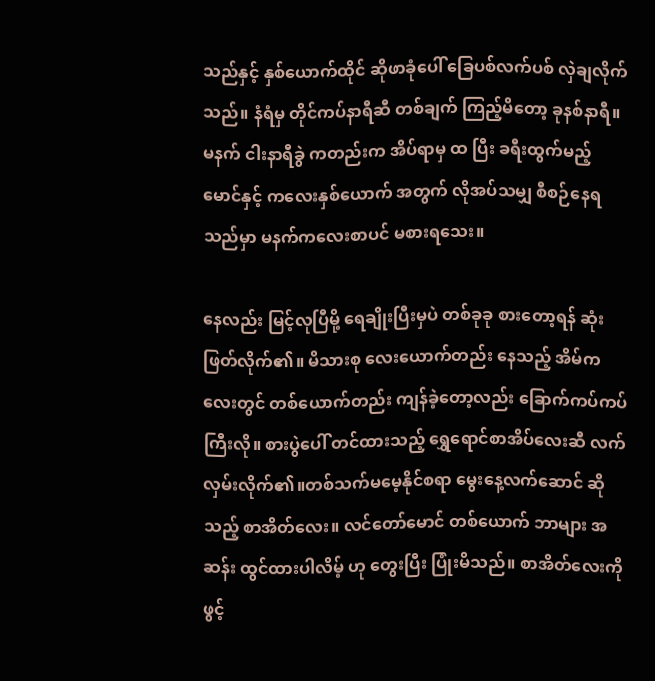သည်နှင့် နှစ်ယောက်ထိုင် ဆိုဖာခုံပေါ် ခြေပစ်လက်ပစ် လှဲချလိုက်သည်။ နံရံမှ တိုင်ကပ်နာရီဆီ တစ်ချက် ကြည့်မိတော့ ခုနစ်နာရီ။မနက် ငါးနာရီခွဲ ကတည်းက အိပ်ရာမှ ထ ပြီး ခရီးထွက်မည့် မောင်နှင့် ကလေးနှစ်ယောက် အတွက် လိုအပ်သမျှ စီစဉ်နေရသည်မှာ မနက်ကလေးစာပင် မစားရသေး။

နေလည်း မြင့်လုပြီမို့ ရေချိုးပြီးမှပဲ တစ်ခုခု စားတော့ရန် ဆုံးဖြတ်လိုက်၏။ မိသားစု လေးယောက်တည်း နေသည့် အိမ်ကလေးတွင် တစ်ယောက်တည်း ကျန်ခဲ့တော့လည်း ခြောက်ကပ်ကပ်ကြီးလို။ စားပွဲပေါ် တင်ထားသည့် ရွှေရောင်စာအိပ်လေးဆီ လက်လှမ်းလိုက်၏။တစ်သက်မမေ့နိုင်စရာ မွေးနေ့လက်ဆောင် ဆိုသည့် စာအိတ်လေး။ လင်တော်မောင် တစ်ယောက် ဘာများ အဆန်း ထွင်ထားပါလိမ့် ဟု တွေးပြီး ပြုံးမိသည်။ စာအိတ်လေးကို ဖွင့်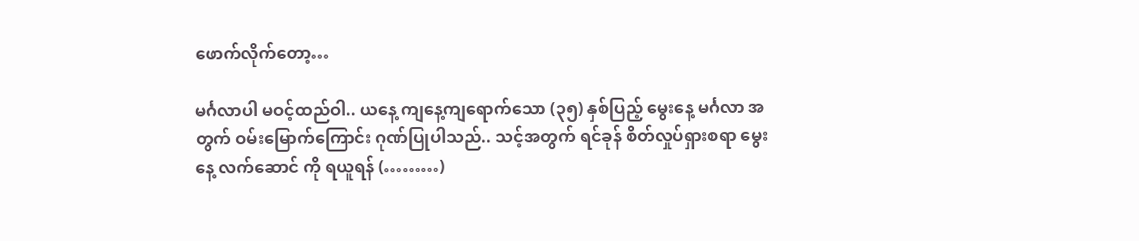ဖောက်လိုက်တော့…

မင်္ဂလာပါ မဝင့်ထည်ဝါ.. ယနေ့ ကျနေ့ကျရောက်သော (၃၅) နှစ်ပြည့် မွေးနေ့ မင်္ဂလာ အတွက် ဝမ်းမြောက်ကြောင်း ဂုဏ်ပြုပါသည်.. သင့်အတွက် ရင်ခုန် စိတ်လှုပ်ရှားစရာ မွေးနေ့ လက်ဆောင် ကို ရယူရန် (………)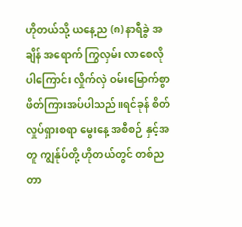ဟိုတယ်သို့ ယနေ့ည (၈) နာရီခွဲ အချိန် အရောက် ကြွလှမ်း လာစေလိုပါကြောင်း လှိုက်လှဲ ဝမ်းမြောက်စွာ ဖိတ်ကြားအပ်ပါသည်။ရင်ခုန် စိတ်လှုပ်ရှားစရာ မွေးနေ့ အစီစဉ် နှင့်အတူ ကျွန်ုပ်တို့ ဟိုတယ်တွင် တစ်ညတာ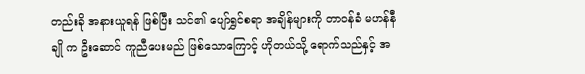တည်းခို အနားယူရန် ဖြစ်ပြီး သင်၏ ပျော်ရွှင်စရာ အချိန်များကို တာဝန်ခံ မဟန်နီချို က ဦးဆောင် ကူညီပေးမည် ဖြစ်သောကြောင့် ဟိုတယ်သို့ ရောက်သည်နှင့် အ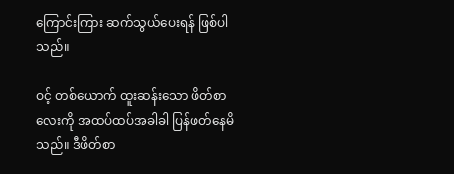ကြောင်းကြား ဆက်သွယ်ပေးရန် ဖြစ်ပါသည်။

ဝင့် တစ်ယောက် ထူးဆန်းသော ဖိတ်စာလေးကို အထပ်ထပ်အခါခါ ပြန်ဖတ်နေမိသည်။ ဒီဖိတ်စာ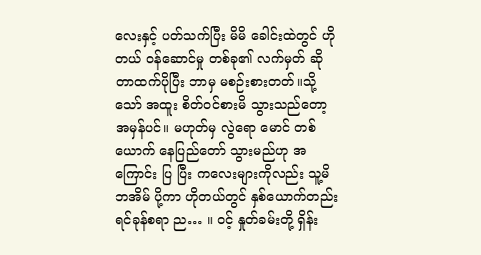လေးနှင့် ပတ်သက်ပြီး မိမိ ခေါင်းထဲတွင် ဟိုတယ် ဝန်ဆောင်မှု တစ်ခု၏ လက်မှတ် ဆိုတာထက်ပိုပြီး ဘာမှ မစဉ်းစားတတ်။သို့သော် အထူး စိတ်ဝင်စားမိ သွားသည်တော့ အမှန်ပင်။ မဟုတ်မှ လွဲရော မောင် တစ်ယောက် နေပြည်တော် သွားမည်ဟု အကြောင်း ပြ ပြီး ကလေးများကိုလည်း သူ့မိဘအိမ် ပို့ကာ ဟိုတယ်တွင် နှစ်ယောက်တည်း ရင်ခုန်စရာ ည… ။ ဝင့် နှုတ်ခမ်းတို့ ရှိန်း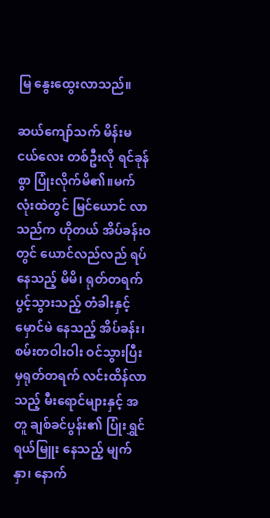မြ နွေးထွေးလာသည်။

ဆယ်ကျော်သက် မိန်းမငယ်လေး တစ်ဦးလို ရင်ခုန်စွာ ပြုံးလိုက်မိ၏။မက်လုံးထဲတွင် မြင်ယောင် လာသည်က ဟိုတယ် အိပ်ခန်းဝတွင် ယောင်လည်လည် ရပ်နေသည့် မိမိ၊ ရုတ်တရက် ပွင့်သွားသည့် တံခါးနှင့် မှောင်မဲ နေသည့် အိပ်ခန်း၊ စမ်းတဝါးဝါး ဝင်သွားပြီးမှရုတ်တရက် လင်းထိန်လာသည့် မီးရောင်များနှင့် အတူ ချစ်ခင်ပွန်း၏ ပြုံးရွှင် ရယ်မြူး နေသည့် မျက်နှာ၊ နောက်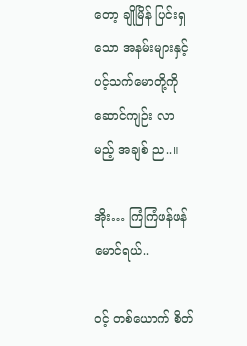တော့ ချိုမြိန် ပြင်းရှသော အနမ်းများနှင့် ပင့်သက်မောတို့ကို ဆောင်ကျဉ်း လာမည့် အချစ် ည..။

အိုး… ကြံကြံဖန်ဖန် မောင်ရယ်..

ဝင့် တစ်ယောက် စိတ်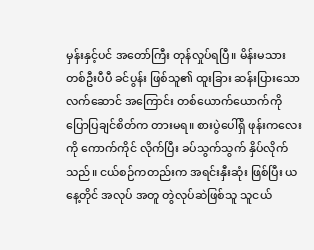မှန်းနှင့်ပင် အတော်ကြီး တုန်လှုပ်ရပြီ။ မိန်းမသား တစ်ဦးပီပီ ခင်ပွန်း ဖြစ်သူ၏ ထူးခြား ဆန်းပြားသော လက်ဆောင် အကြောင်း တစ်ယောက်ယောက်ကို ပြောပြချင်စိတ်က တားမရ။ စားပွဲပေါ်ရှိ ဖုန်းကလေးကို ကောက်ကိုင် လိုက်ပြီး ခပ်သွက်သွက် နှိပ်လိုက်သည်။ ငယ်စဉ်ကတည်းက အရင်းနှီးဆုံး ဖြစ်ပြီး ယနေ့တိုင် အလုပ် အတူ တွဲလုပ်ဆဲဖြစ်သူ သူငယ်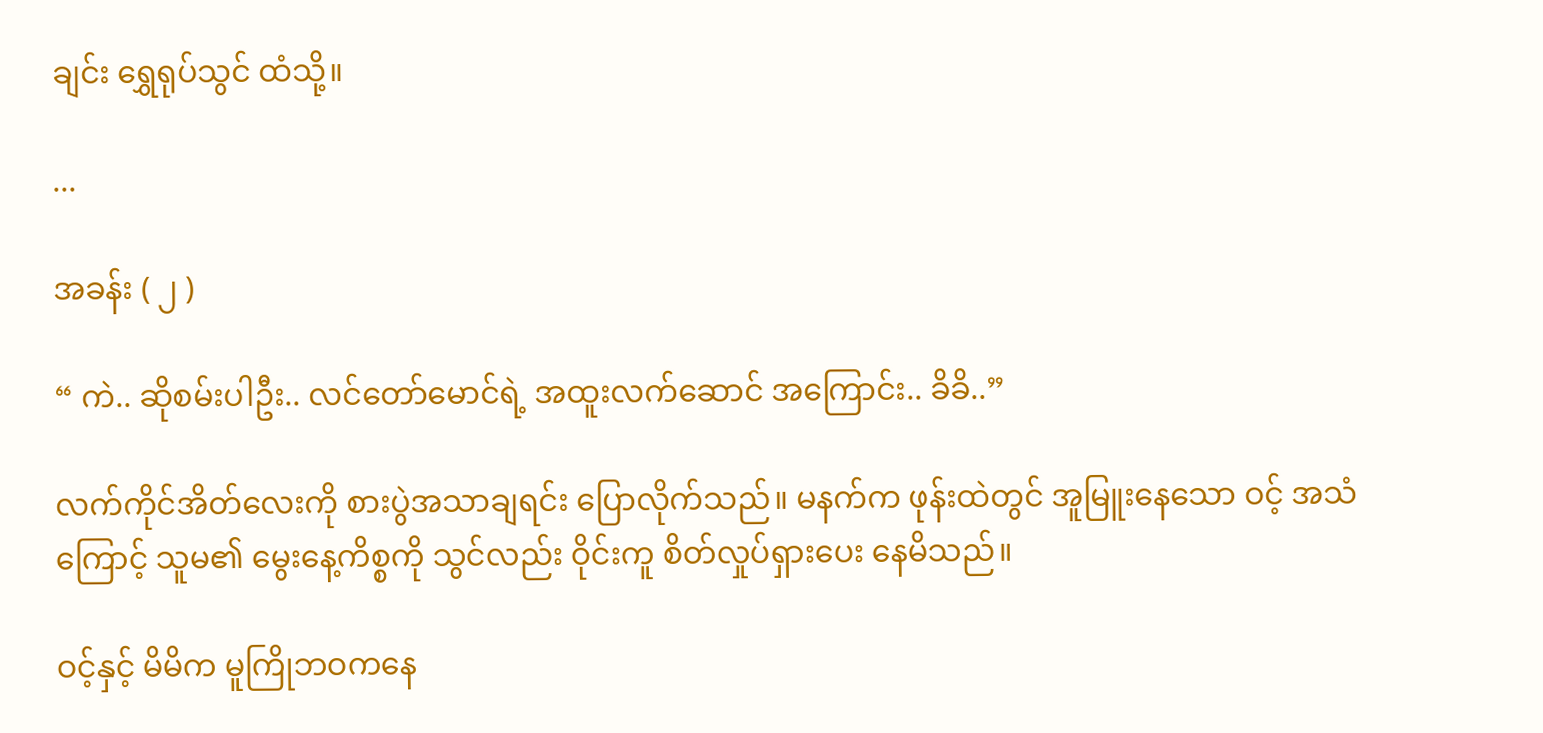ချင်း ရွှေရုပ်သွင် ထံသို့။

...

အခန်း ( ၂ )

“ ကဲ.. ဆိုစမ်းပါဦး.. လင်တော်မောင်ရဲ့ အထူးလက်ဆောင် အကြောင်း.. ခိခိ..”

လက်ကိုင်အိတ်လေးကို စားပွဲအသာချရင်း ပြောလိုက်သည်။ မနက်က ဖုန်းထဲတွင် အူမြူးနေသော ဝင့် အသံကြောင့် သူမ၏ မွေးနေ့ကိစ္စကို သွင်လည်း ဝိုင်းကူ စိတ်လှုပ်ရှားပေး နေမိသည်။

ဝင့်နှင့် မိမိက မူကြိုဘဝကနေ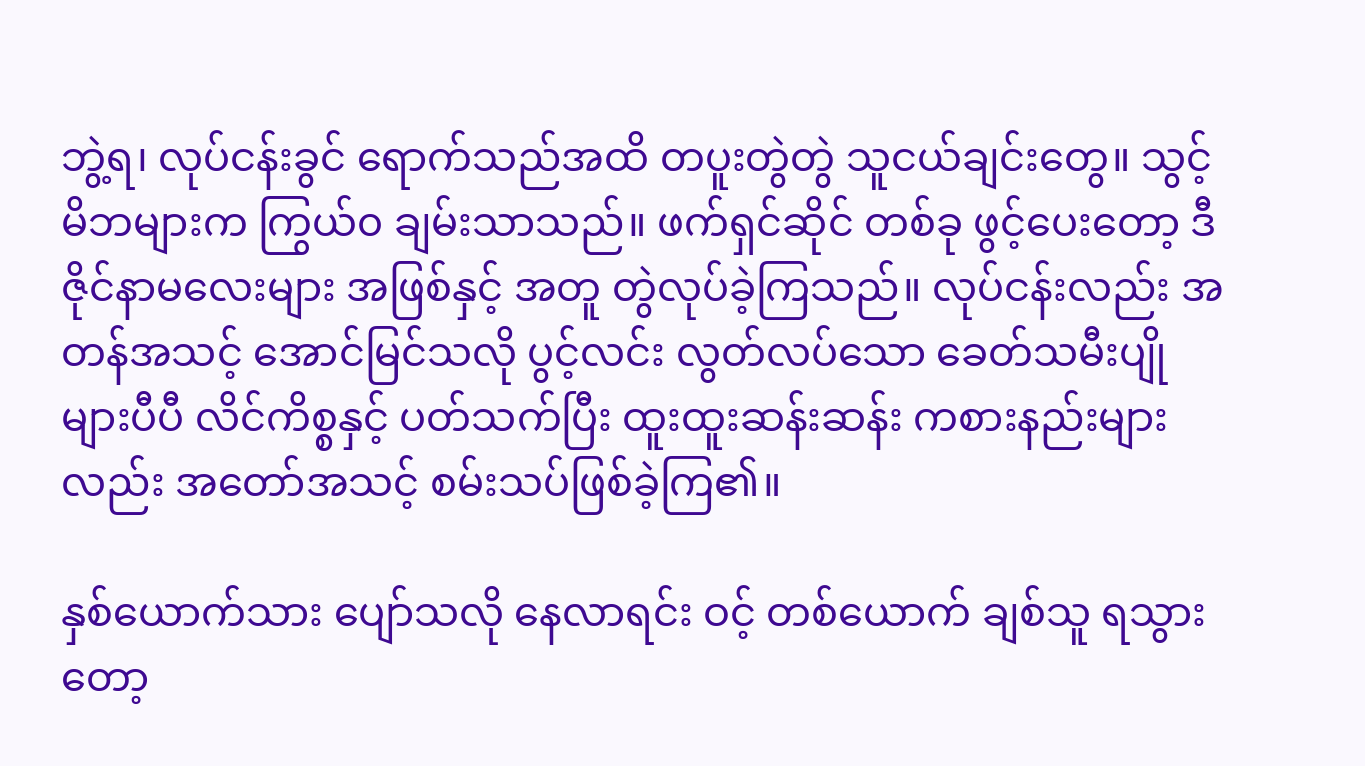ဘွဲ့ရ၊ လုပ်ငန်းခွင် ရောက်သည်အထိ တပူးတွဲတွဲ သူငယ်ချင်းတွေ။ သွင့်မိဘများက ကြွယ်၀ ချမ်းသာသည်။ ဖက်ရှင်ဆိုင် တစ်ခု ဖွင့်ပေးတော့ ဒီဇိုင်နာမလေးများ အဖြစ်နှင့် အတူ တွဲလုပ်ခဲ့ကြသည်။ လုပ်ငန်းလည်း အတန်အသင့် အောင်မြင်သလို ပွင့်လင်း လွတ်လပ်သော ခေတ်သမီးပျိုများပီပီ လိင်ကိစ္စနှင့် ပတ်သက်ပြီး ထူးထူးဆန်းဆန်း ကစားနည်းများလည်း အတော်အသင့် စမ်းသပ်ဖြစ်ခဲ့ကြ၏။

နှစ်ယောက်သား ပျော်သလို နေလာရင်း ဝင့် တစ်ယောက် ချစ်သူ ရသွားတော့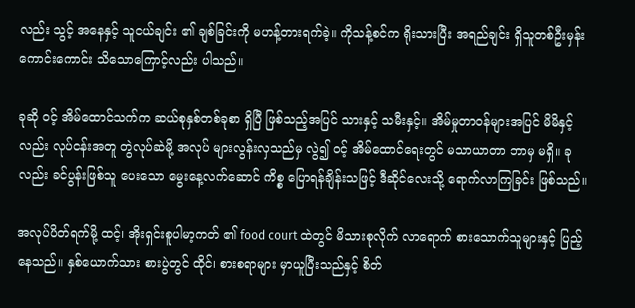လည်း သွင့် အနေနှင့် သူငယ်ချင်း ၏ ချစ်ခြင်းကို မဟန့်တားရက်ခဲ့။ ကိုသန့်စင်က ရိုးသားပြီး အရည်ချင်း ရှိသူတစ်ဦးမှန်း ကောင်းကောင်း သိသောကြောင့်လည်း ပါသည်။

ခုဆို ဝင့် အိမ်ထောင်သက်က ဆယ်စုနှစ်တစ်ခုစာ ရှိပြီ ဖြစ်သည့်အပြင် သားနှင့် သမီးနှင့်။ အိမ်မှုတာဝန်များအပြင် မိမိနှင့်လည်း လုပ်ငန်းအတူ တွဲလုပ်ဆဲမို့ အလုပ် များလွန်းလှသည်မှ လွဲ၍ ဝင့် အိမ်ထောင်ရေးတွင် မသာယာတာ ဘာမှ မရှိ။ ခုလည်း ခင်ပွန်းဖြစ်သူ ပေးသော မွေးနေ့လက်ဆောင် ကိစ္စ ပြောရန်ချိန်းသဖြင့် ဒီဆိုင်လေးသို့ ရောက်လာကြခြင်း ဖြစ်သည်။

အလုပ်ပိတ်ရက်မို့ ထင့်၊ အိုးရှင်းစူပါမာ့ကတ် ၏ food court ထဲတွင် မိသားစုလိုက် လာရောက် စားသောက်သူများနှင့် ပြည့်နေသည်။ နှစ်ယောက်သား စားပွဲတွင် ထိုင်၊ စားစရာများ မှာယူပြီးသည်နှင့် စိတ်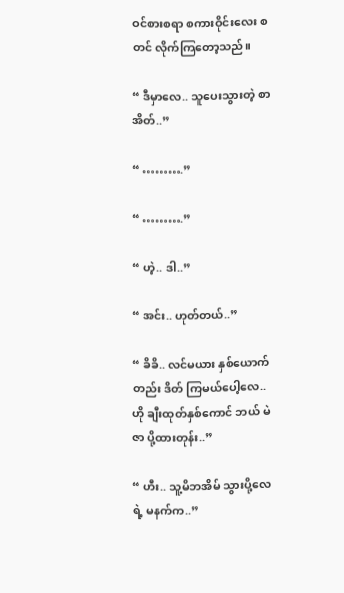ဝင်စားစရာ စကားဝိုင်းလေး စတင် လိုက်ကြတော့သည်။

“ ဒီမှာလေ.. သူပေးသွားတဲ့ စာအိတ်..”

“ ……….”

“ ……….”

“ ဟဲ့.. ဒါ..”

“ အင်း.. ဟုတ်တယ်..”

“ ခိခိ.. လင်မယား နှစ်ယောက်တည်း ဒိတ် ကြမယ်ပေါ့လေ.. ဟို ချီးထုတ်နှစ်ကောင် ဘယ် မဲဇာ ပို့ထားတုန်း..”

“ ဟီး.. သူ့မိဘအိမ် သွားပို့လေရဲ့ မနက်က..”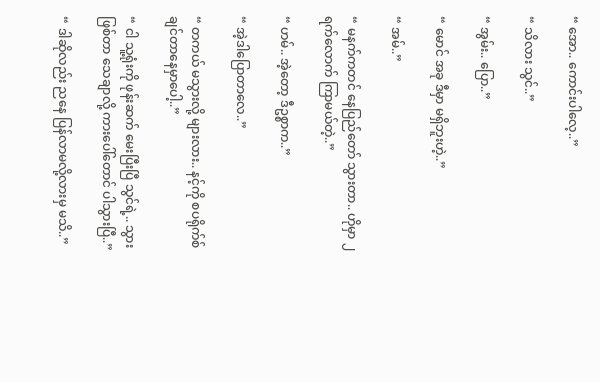“ အော.. ကောင်းပါလေ့..”

“ သိလား သွင်..”

“ အွမ်း.. ပြော..”

“ မောင် အခု ဒီမှာ မရှိဘူးဟဲ့..”

“ အမ်..”

“ မနက်ကတင် နေပြည်တော် သွားတာ.. ဟိုမှာ ၂ ရက်လောက် ကြာမယ်တဲ့..”

“ ဟမ်.. အဲ့တော့ ဒီဥစ္စာက..”

“ အဲ့ဒါပြောတာလေ..”

“ တကယ် မသွားလို့ များလား.. နင့်ကို စပရိုက်စ် ချင်တာနေမှာပေါ့..”

“ ငါ သူ့ရုံးကို ဖုန်းဆက် မေးပြီးပြီ သွင်ရဲ့.. သွားဖြစ်တာ သေချာလို့ ကားပေါ်တောင် ပါသွားပြီ..”

“ ဒါဆိုလည်း ညနေ ပြန်လာမလို့လားမှ မသိ..”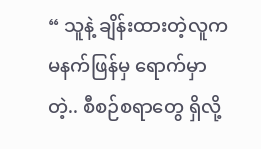“ သူနဲ့ ချိန်းထားတဲ့လူက မနက်ဖြန်မှ ရောက်မှာတဲ့.. စီစဉ်စရာတွေ ရှိလို့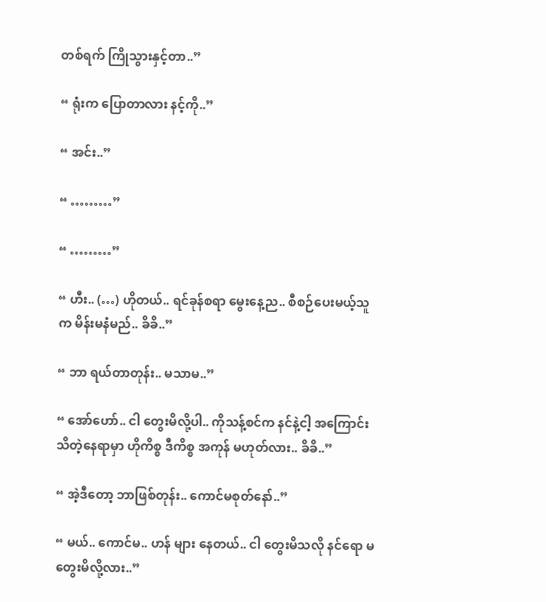တစ်ရက် ကြိုသွားနှင့်တာ..”

“ ရုံးက ပြောတာလား နင့်ကို..”

“ အင်း..”

“ ………”

“ ………”

“ ဟီး.. (…) ဟိုတယ်.. ရင်ခုန်စရာ မွေးနေ့ည.. စီစဉ်ပေးမယ့်သူက မိန်းမနံမည်.. ခိခိ..”

“ ဘာ ရယ်တာတုန်း.. မသာမ..”

“ အော်ဟော်.. ငါ တွေးမိလို့ပါ.. ကိုသန့်စင်က နင်နဲ့ငါ့ အကြောင်း သိတဲ့နေရာမှာ ဟိုကိစ္စ ဒီကိစ္စ အကုန် မဟုတ်လား.. ခိခိ..”

“ အဲ့ဒီတော့ ဘာဖြစ်တုန်း.. ကောင်မစုတ်နော်..”

“ မယ်.. ကောင်မ.. ဟန် များ နေတယ်.. ငါ တွေးမိသလို နင်ရော မတွေးမိလို့လား..”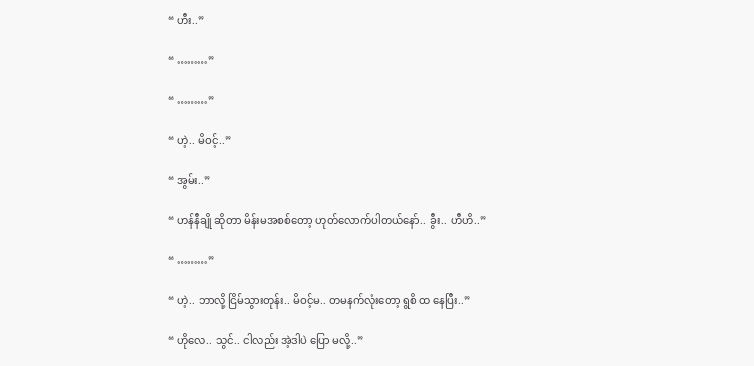“ ဟီး..”

“ ………”

“ ………”

“ ဟဲ့.. မိဝင့်..”

“ အွမ်း..”

“ ဟန်နီချို ဆိုတာ မိန်းမအစစ်တော့ ဟုတ်လောက်ပါတယ်နော်.. ခွီး.. ဟီဟိ..”

“ ………”

“ ဟဲ့.. ဘာလို့ ငြိမ်သွားတုန်း.. မိဝင့်မ.. တမနက်လုံးတော့ ရွစိ ထ နေပြီး..”

“ ဟိုလေ.. သွင်.. ငါလည်း အဲ့ဒါပဲ ပြော မလို့..”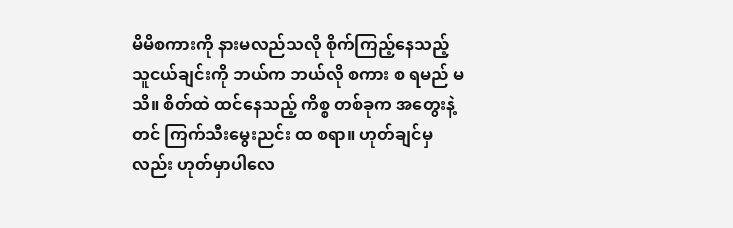မိမိစကားကို နားမလည်သလို စိုက်ကြည့်နေသည့် သူငယ်ချင်းကို ဘယ်က ဘယ်လို စကား စ ရမည် မသိ။ စိတ်ထဲ ထင်နေသည့် ကိစ္စ တစ်ခုက အတွေးနဲ့တင် ကြက်သီးမွေးညင်း ထ စရာ။ ဟုတ်ချင်မှလည်း ဟုတ်မှာပါလေ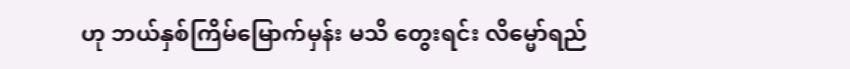ဟု ဘယ်နှစ်ကြိမ်မြောက်မှန်း မသိ တွေးရင်း လိမ္မော်ရည်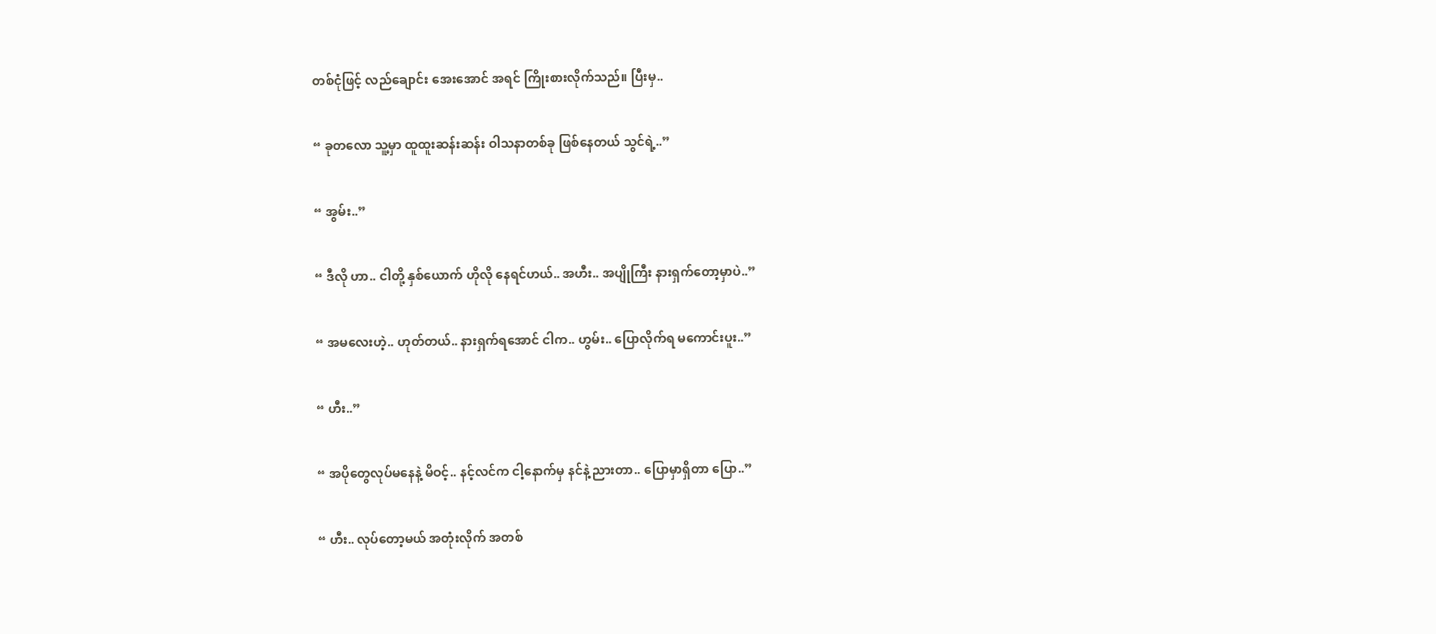တစ်ငုံဖြင့် လည်ချောင်း အေးအောင် အရင် ကြိုးစားလိုက်သည်။ ပြီးမှ..

“ ခုတလော သူ့မှာ ထူထူးဆန်းဆန်း ဝါသနာတစ်ခု ဖြစ်နေတယ် သွင်ရဲ့..”

“ အွမ်း..”

“ ဒီလို ဟာ.. ငါတို့ နှစ်ယောက် ဟိုလို နေရင်ဟယ်.. အဟီး.. အပျိုကြီး နားရှက်တော့မှာပဲ..”

“ အမလေးဟဲ့.. ဟုတ်တယ်.. နားရှက်ရအောင် ငါက.. ဟွမ်း.. ပြောလိုက်ရ မကောင်းပူး..”

“ ဟီး..”

“ အပိုတွေလုပ်မနေနဲ့ မိဝင့်.. နင့်လင်က ငါ့နောက်မှ နင်နဲ့ ညားတာ.. ပြောမှာရှိတာ ပြော..”

“ ဟီး.. လုပ်တော့မယ် အတုံးလိုက် အတစ်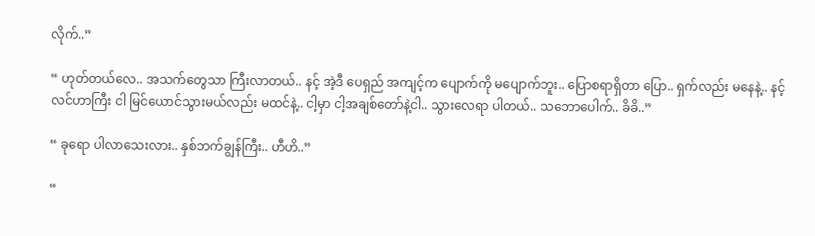လိုက်..”

“ ဟုတ်တယ်လေ.. အသက်တွေသာ ကြီးလာတယ်.. နင့် အဲ့ဒီ ပေရှည် အကျင့်က ပျောက်ကို မပျောက်ဘူး.. ပြောစရာရှိတာ ပြော.. ရှက်လည်း မနေနဲ့.. နင့်လင်ဟာကြီး ငါ မြင်ယောင်သွားမယ်လည်း မထင်နဲ့.. ငါ့မှာ ငါ့အချစ်တော်နဲ့ငါ.. သွားလေရာ ပါတယ်.. သဘောပေါက်.. ခိခိ..”

“ ခုရော ပါလာသေးလား.. နှစ်ဘက်ချွန်ကြီး.. ဟီဟိ..”

“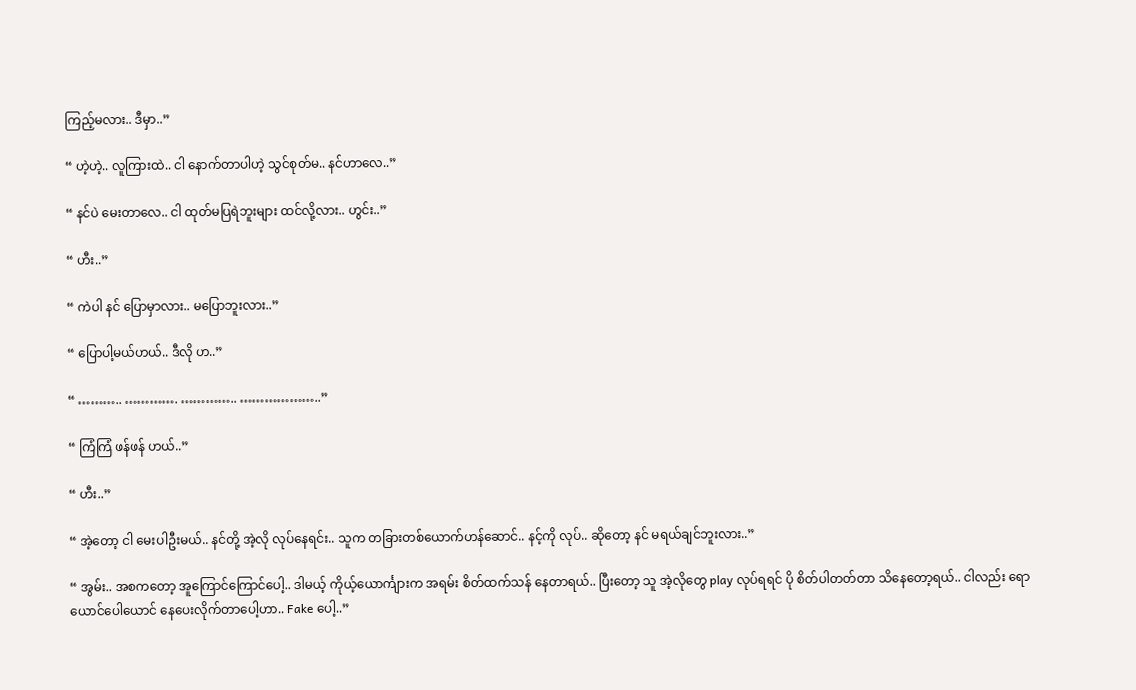ကြည့်မလား.. ဒီမှာ..”

“ ဟဲ့ဟဲ့.. လူကြားထဲ.. ငါ နောက်တာပါဟဲ့ သွင်စုတ်မ.. နင်ဟာလေ..”

“ နင်ပဲ မေးတာလေ.. ငါ ထုတ်မပြရဲဘူးများ ထင်လို့လား.. ဟွင်း..”

“ ဟီး..”

“ ကဲပါ နင် ပြောမှာလား.. မပြောဘူးလား..”

“ ပြောပါ့မယ်ဟယ်.. ဒီလို ဟ..”

“ ……….. …………. ………….. ………………..”

“ ကြံကြံ ဖန်ဖန် ဟယ်..”

“ ဟီး..”

“ အဲ့တော့ ငါ မေးပါဦးမယ်.. နင်တို့ အဲ့လို လုပ်နေရင်း.. သူက တခြားတစ်ယောက်ဟန်ဆောင်.. နင့်ကို လုပ်.. ဆိုတော့ နင် မရယ်ချင်ဘူးလား..”

“ အွမ်း.. အစကတော့ အူကြောင်ကြောင်ပေါ့.. ဒါမယ့် ကိုယ့်ယောင်္ကျားက အရမ်း စိတ်ထက်သန် နေတာရယ်.. ပြီးတော့ သူ အဲ့လိုတွေ play လုပ်ရရင် ပို စိတ်ပါတတ်တာ သိနေတော့ရယ်.. ငါလည်း ရောယောင်ပေါယောင် နေပေးလိုက်တာပေါ့ဟာ.. Fake ပေါ့..”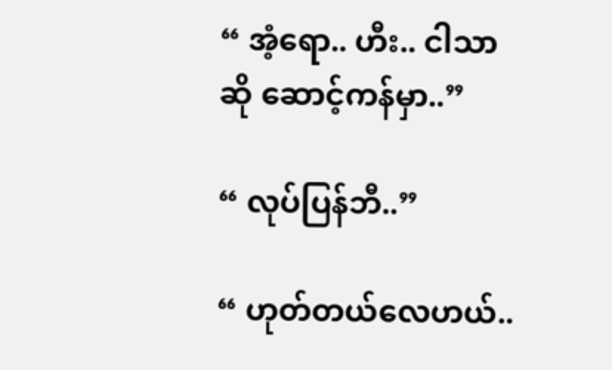“ အံ့ရော.. ဟီး.. ငါသာဆို ဆောင့်ကန်မှာ..”

“ လုပ်ပြန်ဘီ..”

“ ဟုတ်တယ်လေဟယ်..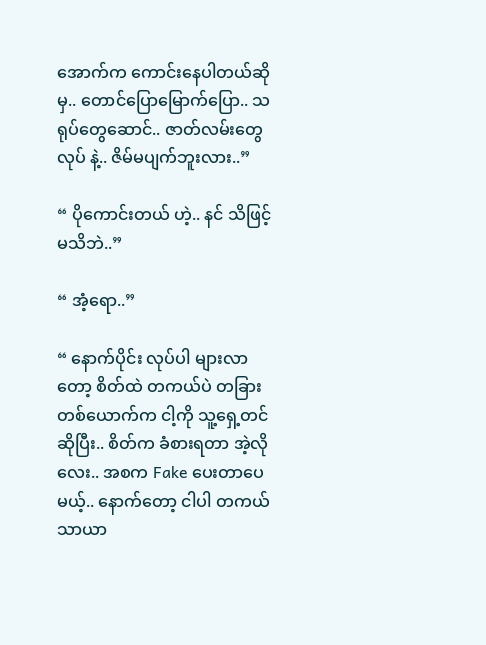အောက်က ကောင်းနေပါတယ်ဆိုမှ.. တောင်ပြောမြောက်ပြော.. သရုပ်တွေဆောင်.. ဇာတ်လမ်းတွေ လုပ် နဲ့.. ဇိမ်မပျက်ဘူးလား..”

“ ပိုကောင်းတယ် ဟဲ့.. နင် သိဖြင့် မသိဘဲ..”

“ အံ့ရော..”

“ နောက်ပိုင်း လုပ်ပါ များလာတော့ စိတ်ထဲ တကယ်ပဲ တခြားတစ်ယောက်က ငါ့ကို သူ့ရှေ့တင် ဆိုပြီး.. စိတ်က ခံစားရတာ အဲ့လိုလေး.. အစက Fake ပေးတာပေမယ့်.. နောက်တော့ ငါပါ တကယ် သာယာ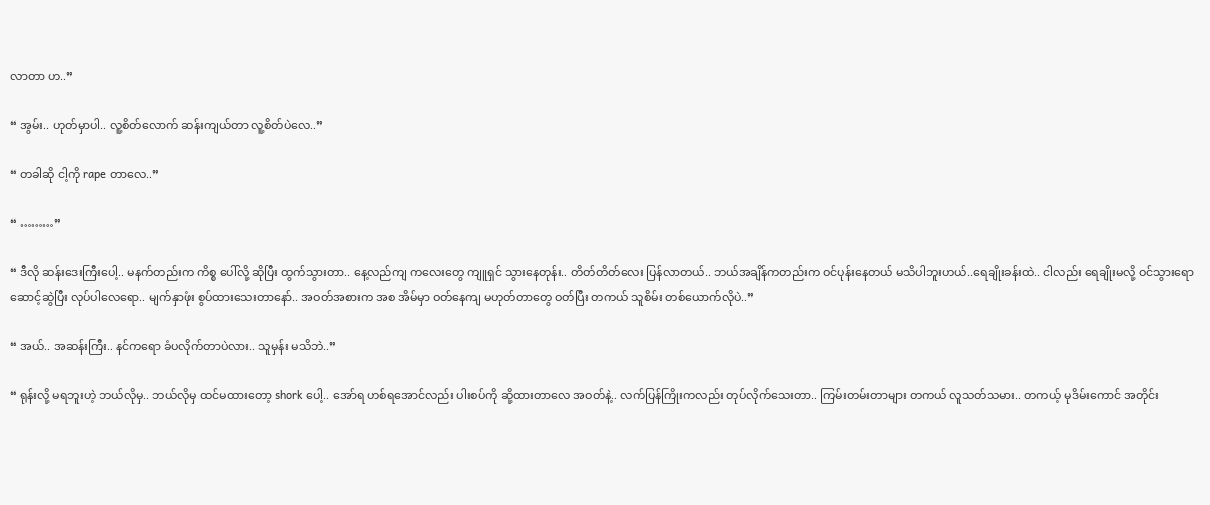လာတာ ဟ..”

“ အွမ်း.. ဟုတ်မှာပါ.. လူ့စိတ်လောက် ဆန်းကျယ်တာ လူ့စိတ်ပဲလေ..”

“ တခါဆို ငါ့ကို rape တာလေ..”

“ ………”

“ ဒီလို ဆန်းဒေးကြီးပေါ့.. မနက်တည်းက ကိစ္စ ပေါ်လို့ ဆိုပြီး ထွက်သွားတာ.. နေ့လည်ကျ ကလေးတွေ ကျူရှင် သွားနေတုန်း.. တိတ်တိတ်လေး ပြန်လာတယ်.. ဘယ်အချိန်ကတည်းက ဝင်ပုန်းနေတယ် မသိပါဘူးဟယ်..ရေချိုးခန်းထဲ.. ငါလည်း ရေချိုးမလို့ ဝင်သွားရော ဆောင့်ဆွဲပြီး လုပ်ပါလေရော.. မျက်နှာဖုံး စွပ်ထားသေးတာနော်.. အဝတ်အစားက အစ အိမ်မှာ ဝတ်နေကျ မဟုတ်တာတွေ ဝတ်ပြီး တကယ် သူစိမ်း တစ်ယောက်လိုပဲ..”

“ အယ်.. အဆန်းကြီး.. နင်ကရော ခံပလိုက်တာပဲလား.. သူမှန်း မသိဘဲ..”

“ ရုန်းလို့ မရဘူးဟဲ့ ဘယ်လိုမှ.. ဘယ်လိုမှ ထင်မထားတော့ shork ပေါ့.. အော်ရ ဟစ်ရအောင်လည်း ပါးစပ်ကို ဆို့ထားတာလေ အဝတ်နဲ့.. လက်ပြန်ကြိုးကလည်း တုပ်လိုက်သေးတာ.. ကြမ်းတမ်းတာများ တကယ် လူသတ်သမား.. တကယ့် မုဒိမ်းကောင် အတိုင်း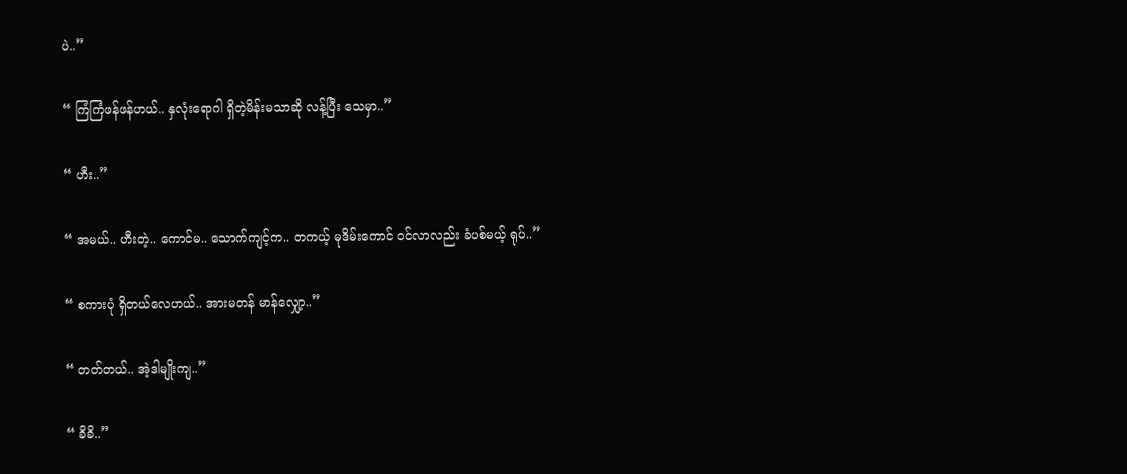ပဲ..”

“ ကြံကြံဖန်ဖန်ဟယ်.. နှလုံးရောဂါ ရှိတဲ့မိန်းမသာဆို လန့်ပြီး သေမှာ..”

“ ဟီး..”

“ အမယ်.. ဟီးတဲ့.. ကောင်မ.. သောက်ကျင့်က.. တကယ့် မုဒိမ်းကောင် ဝင်လာလည်း ခံပစ်မယ့် ရုပ်..”

“ စကားပုံ ရှိတယ်လေဟယ်.. အားမတန် မာန်လျှော့..”

“ တတ်တယ်.. အဲ့ဒါမျိုးကျ..”

“ ခိခိ..”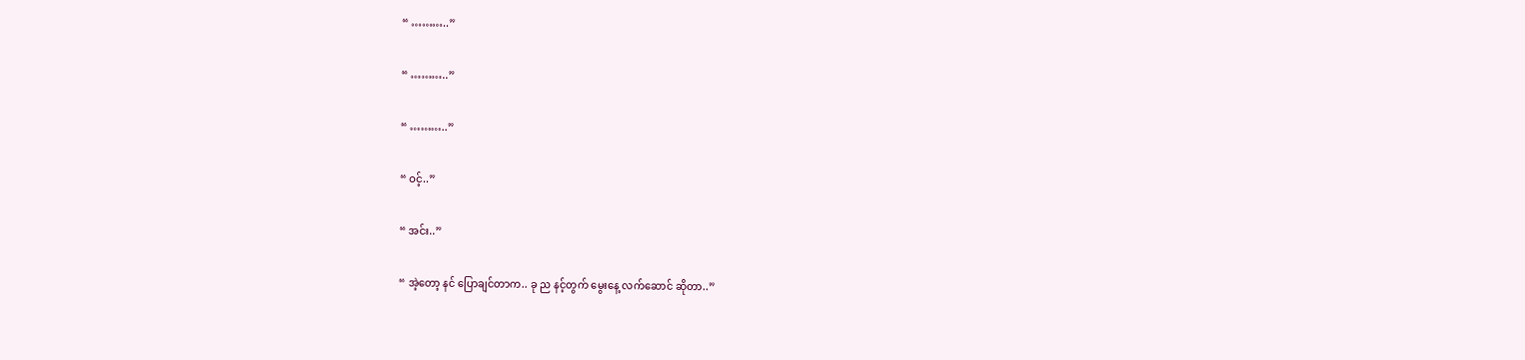“ ………..”

“ ………..”

“ ………..”

“ ဝင့်..”

“ အင်း..”

“ အဲ့တော့ နင် ပြောချင်တာက.. ခု ည နင့်တွက် မွေးနေ့ လက်ဆောင် ဆိုတာ..”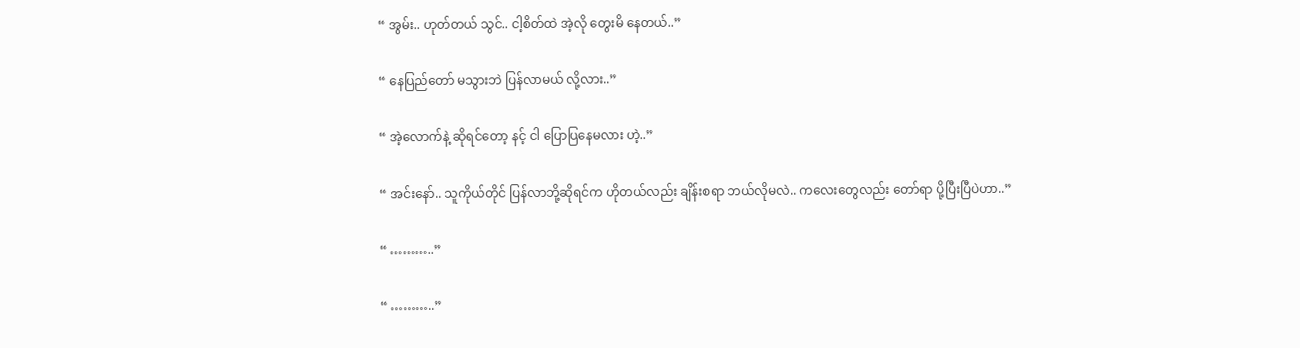“ အွမ်း.. ဟုတ်တယ် သွင်.. ငါ့စိတ်ထဲ အဲ့လို တွေးမိ နေတယ်..”

“ နေပြည်တော် မသွားဘဲ ပြန်လာမယ် လို့လား..”

“ အဲ့လောက်နဲ့ ဆိုရင်တော့ နင့် ငါ ပြောပြနေမလား ဟဲ့..”

“ အင်းနော်.. သူကိုယ်တိုင် ပြန်လာဘို့ဆိုရင်က ဟိုတယ်လည်း ချိန်းစရာ ဘယ်လိုမလဲ.. ကလေးတွေလည်း တော်ရာ ပို့ပြီးပြီပဲဟာ..”

“ ………..”

“ ………..”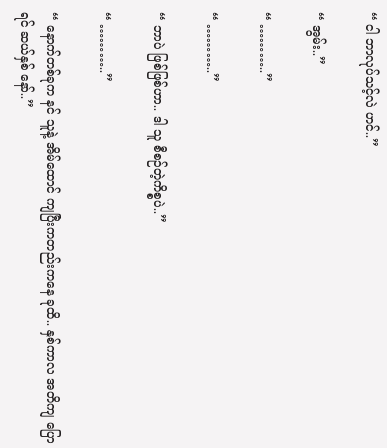“ ငါ ဘာလုပ်သင့်လဲ ဟင်..”

“ အွမ်း..”

“ ………..”

“ ………..”

“ ဘာပဲ ဖြစ်ဖြစ်ဟာ.. ဒါ သူ စီစဉ်တဲ့ကိစ္စပဲ..”

“ ………..”

“ နောက်တစ်ခုက နင် သူနဲ့ အိမ်ထောင် ကျပြီးကတည်းကနေ ခုထိ.. နှစ်ကာလ အတိကျ ပြောရင် ဆယ်နှစ် နော်..”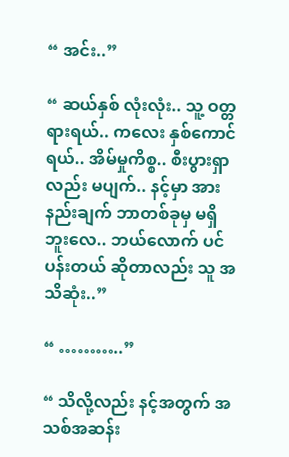“ အင်း..”

“ ဆယ်နှစ် လုံးလုံး.. သူ့ ဝတ္တရားရယ်.. ကလေး နှစ်ကောင်ရယ်.. အိမ်မှုကိစ္စ.. စီးပွားရှာလည်း မပျက်.. နင့်မှာ အားနည်းချက် ဘာတစ်ခုမှ မရှိဘူးလေ.. ဘယ်လောက် ပင်ပန်းတယ် ဆိုတာလည်း သူ အသိဆုံး..”

“ ………..”

“ သိလို့လည်း နင့်အတွက် အသစ်အဆန်း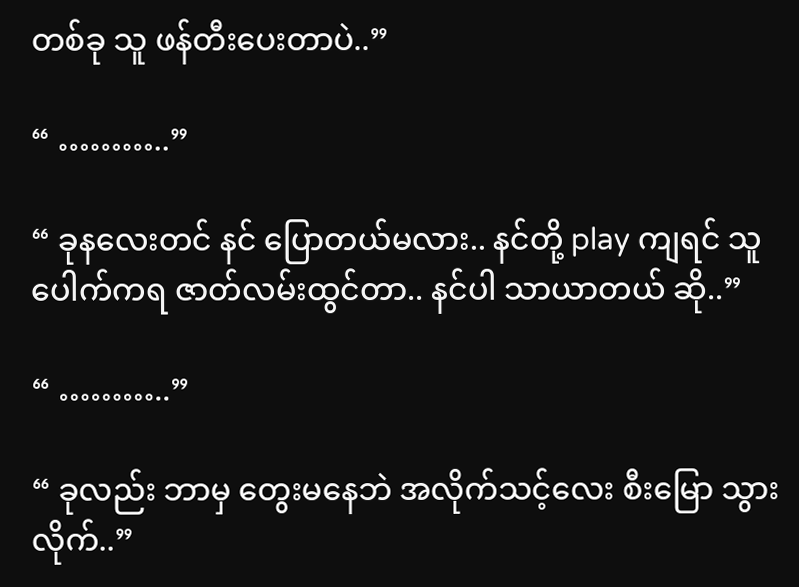တစ်ခု သူ ဖန်တီးပေးတာပဲ..”

“ ………..”

“ ခုနလေးတင် နင် ပြောတယ်မလား.. နင်တို့ play ကျရင် သူ ပေါက်ကရ ဇာတ်လမ်းထွင်တာ.. နင်ပါ သာယာတယ် ဆို..”

“ ………..”

“ ခုလည်း ဘာမှ တွေးမနေဘဲ အလိုက်သင့်လေး စီးမြော သွားလိုက်..”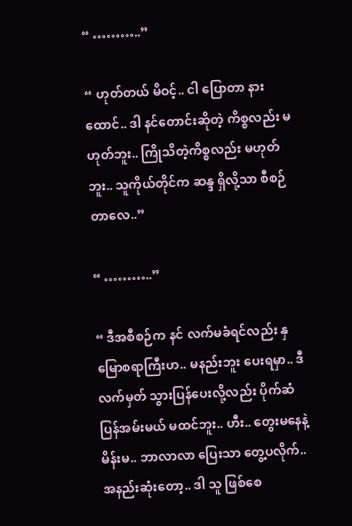“ ………..”

“ ဟုတ်တယ် မိဝင့်.. ငါ ပြောတာ နားထောင်.. ဒါ နင်တောင်းဆိုတဲ့ ကိစ္စလည်း မဟုတ်ဘူး.. ကြိုသိတဲ့ကိစ္စလည်း မဟုတ်ဘူး.. သူကိုယ်တိုင်က ဆန္ဒ ရှိလို့သာ စီစဉ်တာလေ..”

“ ………..”

“ ဒီအစီစဉ်က နင် လက်မခံရင်လည်း နှမြောစရာကြီးဟ.. မနည်းဘူး ပေးရမှာ.. ဒီလက်မှတ် သွားပြန်ပေးလို့လည်း ပိုက်ဆံ ပြန်အမ်းမယ် မထင်ဘူး.. ဟီး.. တွေးမနေနဲ့ မိန်းမ.. ဘာလာလာ ပြေးသာ တွေ့ပလိုက်.. အနည်းဆုံးတော့.. ဒါ သူ ဖြစ်စေ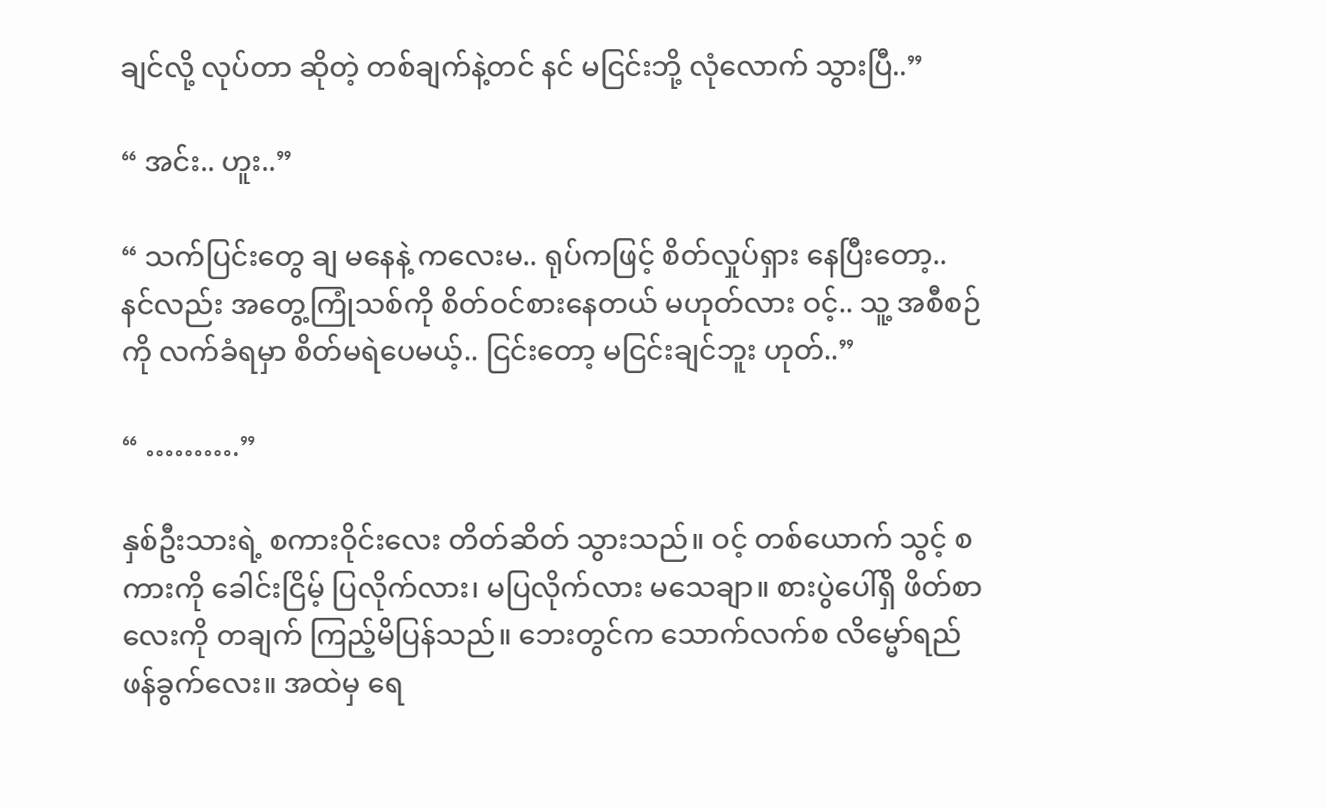ချင်လို့ လုပ်တာ ဆိုတဲ့ တစ်ချက်နဲ့တင် နင် မငြင်းဘို့ လုံလောက် သွားပြီ..”

“ အင်း.. ဟူး..”

“ သက်ပြင်းတွေ ချ မနေနဲ့ ကလေးမ.. ရုပ်ကဖြင့် စိတ်လှုပ်ရှား နေပြီးတော့.. နင်လည်း အတွေ့ကြုံသစ်ကို စိတ်ဝင်စားနေတယ် မဟုတ်လား ဝင့်.. သူ့ အစီစဉ်ကို လက်ခံရမှာ စိတ်မရဲပေမယ့်.. ငြင်းတော့ မငြင်းချင်ဘူး ဟုတ်..”

“ ……….”

နှစ်ဦးသားရဲ့ စကားဝိုင်းလေး တိတ်ဆိတ် သွားသည်။ ဝင့် တစ်ယောက် သွင့် စကားကို ခေါင်းငြိမ့် ပြလိုက်လား၊ မပြလိုက်လား မသေချာ။ စားပွဲပေါ်ရှိ ဖိတ်စာလေးကို တချက် ကြည့်မိပြန်သည်။ ဘေးတွင်က သောက်လက်စ လိမ္မော်ရည် ဖန်ခွက်လေး။ အထဲမှ ရေ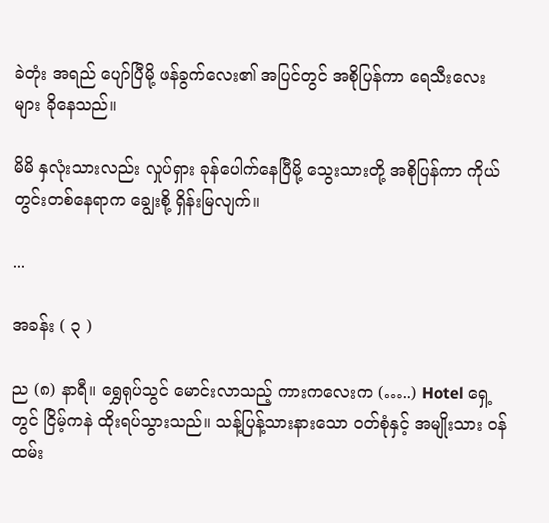ခဲတုံး အရည် ပျော်ပြီမို့ ဖန်ခွက်လေး၏ အပြင်တွင် အစိုပြန်ကာ ရေသီးလေးများ ခိုနေသည်။

မိမိ နှလုံးသားလည်း လှုပ်ရှား ခုန်ပေါက်နေပြီမို့ သွေးသားတို့ အစိုပြန်ကာ ကိုယ်တွင်းတစ်နေရာက ချွေးစို့ ရှိန်းမြလျက်။

...

အခန်း ( ၃ )

ည (၈) နာရီ။ ရွှေရုပ်သွင် မောင်းလာသည့် ကားကလေးက (…..) Hotel ရှေ့တွင် ငြိမ့်ကနဲ ထိုးရပ်သွားသည်။ သန့်ပြန့်သားနားသော ဝတ်စုံနှင့် အမျိုးသား ဝန်ထမ်း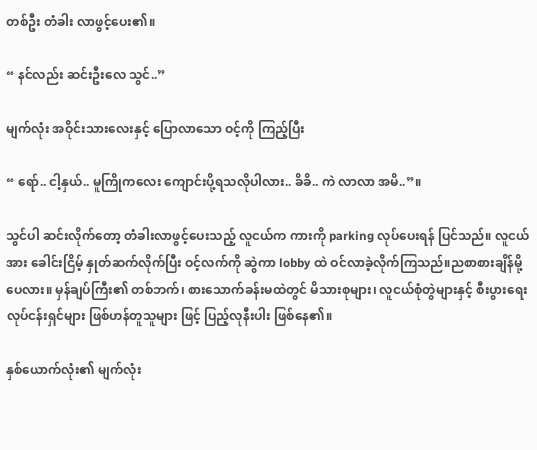တစ်ဦး တံခါး လာဖွင့်ပေး၏။

“ နင်လည်း ဆင်းဦးလေ သွင်..”

မျက်လုံး အဝိုင်းသားလေးနှင့် ပြောလာသော ဝင့်ကို ကြည့်ပြီး

“ ရော်.. ငါ့နှယ်.. မူကြိုကလေး ကျောင်းပို့ရသလိုပါလား.. ခိခိ.. ကဲ လာလာ အမိ..”။

သွင်ပါ ဆင်းလိုက်တော့ တံခါးလာဖွင့်ပေးသည့် လူငယ်က ကားကို parking လုပ်ပေးရန် ပြင်သည်။ လူငယ်အား ခေါင်းငြိမ့် နှုတ်ဆက်လိုက်ပြီး ဝင့်လက်ကို ဆွဲကာ lobby ထဲ ဝင်လာခဲ့လိုက်ကြသည်။ညစာစားချိန်မို့ပေလား။ မှန်ချပ်ကြီး၏ တစ်ဘက်၊ စားသောက်ခန်းမထဲတွင် မိသားစုများ၊ လူငယ်စုံတွဲများနှင့် စီးပွားရေး လုပ်ငန်းရှင်များ ဖြစ်ဟန်တူသူများ ဖြင့် ပြည့်လုနီးပါး ဖြစ်နေ၏။

နှစ်ယောက်လုံး၏ မျက်လုံး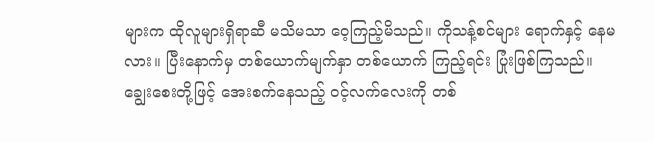များက ထိုလူများရှိရာဆီ မသိမသာ ဝေ့ကြည့်မိသည်။ ကိုသန့်စင်များ ရောက်နှင့် နေမလား။ ပြီးနောက်မှ တစ်ယောက်မျက်နှာ တစ်ယောက် ကြည့်ရင်း ပြုံးဖြစ်ကြသည်။ ချွေးစေးတို့ဖြင့် အေးစက်နေသည့် ဝင့်လက်လေးကို တစ်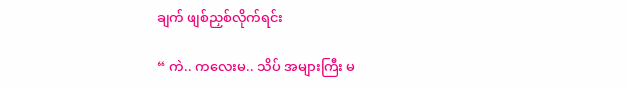ချက် ဖျစ်ညှစ်လိုက်ရင်း

“ ကဲ.. ကလေးမ.. သိပ် အများကြီး မ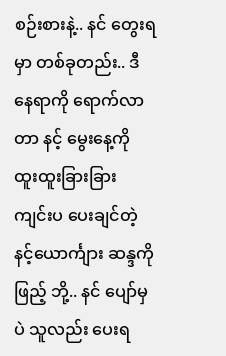စဉ်းစားနဲ့.. နင် တွေးရမှာ တစ်ခုတည်း.. ဒီနေရာကို ရောက်လာတာ နင့် မွေးနေ့ကို ထူးထူးခြားခြား ကျင်းပ ပေးချင်တဲ့ နင့်ယောင်္ကျား ဆန္ဒကို ဖြည့် ဘို့.. နင် ပျော်မှပဲ သူလည်း ပေးရ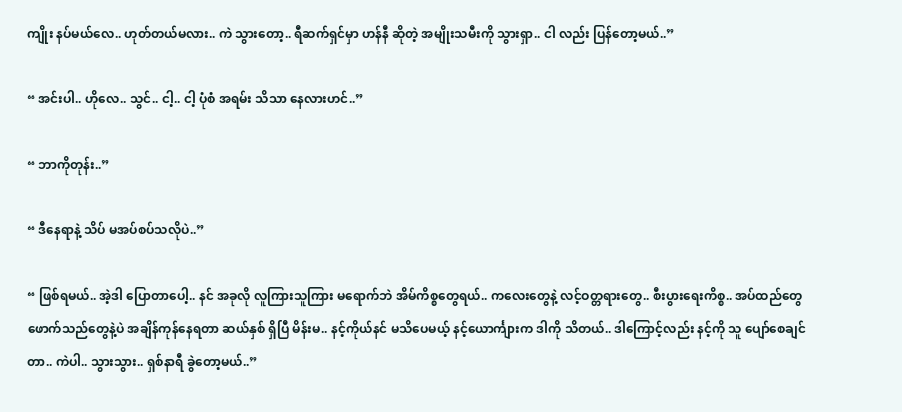ကျိုး နပ်မယ်လေ.. ဟုတ်တယ်မလား.. ကဲ သွားတော့.. ရီဆက်ရှင်မှာ ဟန်နီ ဆိုတဲ့ အမျိုးသမီးကို သွားရှာ.. ငါ လည်း ပြန်တော့မယ်..”

“ အင်းပါ.. ဟိုလေ.. သွင်.. ငါ့.. ငါ့ ပုံစံ အရမ်း သိသာ နေလားဟင်..”

“ ဘာကိုတုန်း..”

“ ဒီနေရာနဲ့ သိပ် မအပ်စပ်သလိုပဲ..”

“ ဖြစ်ရမယ်.. အဲ့ဒါ ပြောတာပေါ့.. နင် အခုလို လူကြားသူကြား မရောက်ဘဲ အိမ်ကိစ္စတွေရယ်.. ကလေးတွေနဲ့ လင့်ဝတ္တရားတွေ.. စီးပွားရေးကိစ္စ.. အပ်ထည်တွေ ဖောက်သည်တွေနဲ့ပဲ အချိန်ကုန်နေရတာ ဆယ်နှစ် ရှိပြီ မိန်းမ.. နင့်ကိုယ်နင် မသိပေမယ့် နင့်ယောင်္ကျားက ဒါကို သိတယ်.. ဒါကြောင့်လည်း နင့်ကို သူ ပျော်စေချင်တာ.. ကဲပါ.. သွားသွား.. ရှစ်နာရီ ခွဲတော့မယ်..”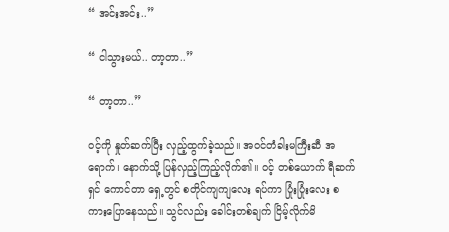“ အင်းအင်း..”

“ ငါသွားမယ်.. တာ့တာ..”

“ တာ့တာ..”

ဝင့်ကို နှုတ်ဆက်ပြီး လှည့်ထွက်ခဲ့သည်။ အဝင်တံခါးမကြီးဆီ အရောက်၊ နောက်သို့ ပြန်လှည့်ကြည့်လိုက်၏။ ဝင့် တစ်ယောက် ရီဆက်ရှင် ကောင်တာ ရှေ့တွင် စတိုင်ကျကျလေး ရပ်ကာ ပြုံးပြုံးလေး စကားပြောနေသည်။ သွင်လည်း ခေါင်းတစ်ချက် ငြိမ့်လိုက်မိ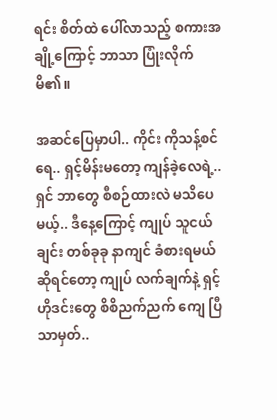ရင်း စိတ်ထဲ ပေါ်လာသည့် စကားအချို့ကြောင့် ဘာသာ ပြုံးလိုက်မိ၏။

အဆင်ပြေမှာပါ.. ကိုင်း ကိုသန့်စင်ရေ.. ရှင့်မိန်းမတော့ ကျန်ခဲ့လေရဲ့.. ရှင် ဘာတွေ စီစဉ်ထားလဲ မသိပေမယ့်.. ဒီနေ့ကြောင့် ကျုပ် သူငယ်ချင်း တစ်ခုခု နာကျင် ခံစားရမယ် ဆိုရင်တော့ ကျုပ် လက်ချက်နဲ့ ရှင့် ဟိုဒင်းတွေ စိစိညက်ညက် ကျေ ပြီသာမှတ်..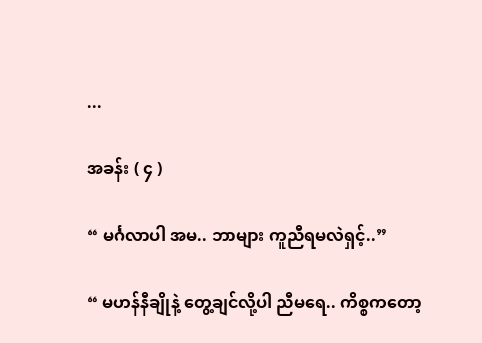...

အခန်း ( ၄ )

“ မင်္ဂလာပါ အမ.. ဘာများ ကူညီရမလဲရှင့်..”

“ မဟန်နီချိုနဲ့ တွေ့ချင်လို့ပါ ညီမရေ.. ကိစ္စကတော့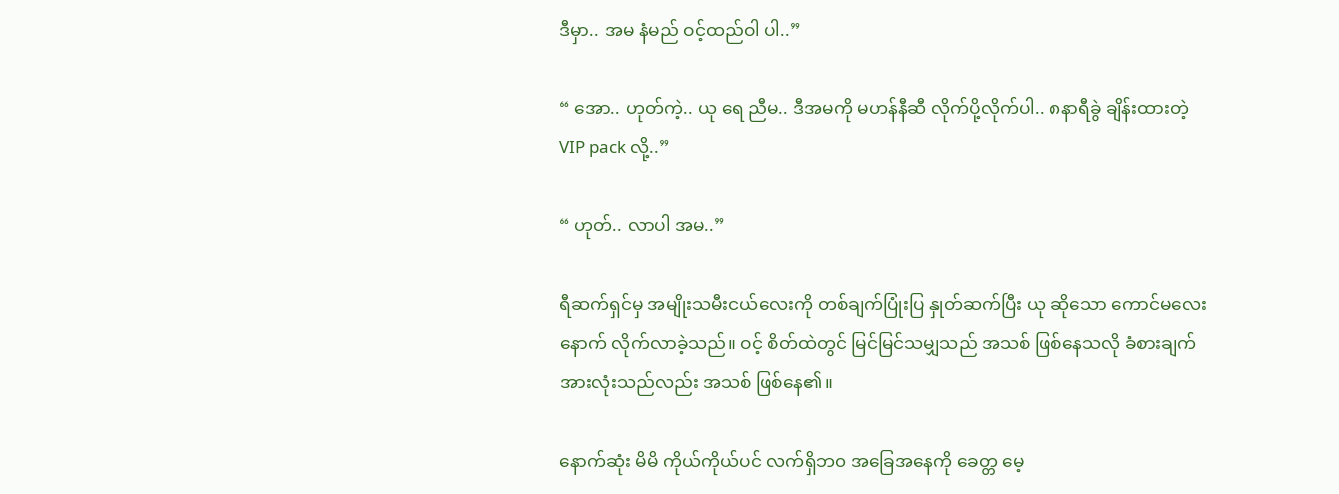ဒီမှာ.. အမ နံမည် ဝင့်ထည်ဝါ ပါ..”

“ အော.. ဟုတ်ကဲ့.. ယု ရေ ညီမ.. ဒီအမကို မဟန်နီဆီ လိုက်ပို့လိုက်ပါ.. ၈နာရီခွဲ ချိန်းထားတဲ့ VIP pack လို့..”

“ ဟုတ်.. လာပါ အမ..”

ရီဆက်ရှင်မှ အမျိုးသမီးငယ်လေးကို တစ်ချက်ပြုံးပြ နှုတ်ဆက်ပြီး ယု ဆိုသော ကောင်မလေးနောက် လိုက်လာခဲ့သည်။ ဝင့် စိတ်ထဲတွင် မြင်မြင်သမျှသည် အသစ် ဖြစ်နေသလို ခံစားချက် အားလုံးသည်လည်း အသစ် ဖြစ်နေ၏။

နောက်ဆုံး မိမိ ကိုယ်ကိုယ်ပင် လက်ရှိဘ၀ အခြေအနေကို ခေတ္တ မေ့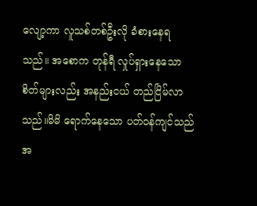လျော့ကာ လူသစ်တစ်ဦးလို ခံစားနေရသည်။ အစောက တုန်ရီ လှုပ်ရှားနေသော စိတ်များလည်း အနည်းငယ် တည်ငြိမ်လာသည်။မိမိ ရောက်နေသော ပတ်ဝန်ကျင်သည် အ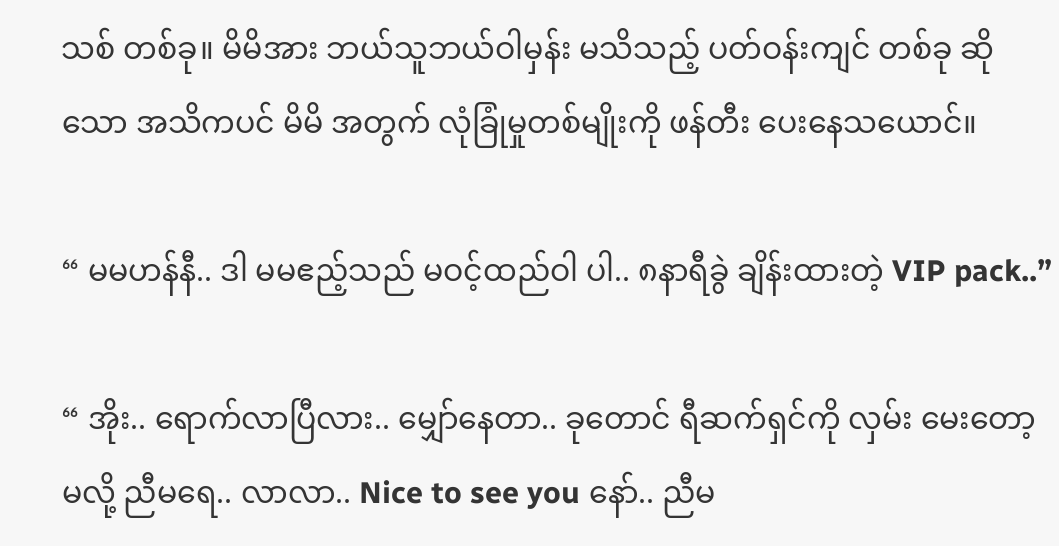သစ် တစ်ခု။ မိမိအား ဘယ်သူဘယ်ဝါမှန်း မသိသည့် ပတ်ဝန်းကျင် တစ်ခု ဆိုသော အသိကပင် မိမိ အတွက် လုံခြုံမှုတစ်မျိုးကို ဖန်တီး ပေးနေသယောင်။

“ မမဟန်နီ.. ဒါ မမဧည့်သည် မဝင့်ထည်ဝါ ပါ.. ၈နာရီခွဲ ချိန်းထားတဲ့ VIP pack..”

“ အိုး.. ရောက်လာပြီလား.. မျှော်နေတာ.. ခုတောင် ရီဆက်ရှင်ကို လှမ်း မေးတော့မလို့ ညီမရေ.. လာလာ.. Nice to see you နော်.. ညီမ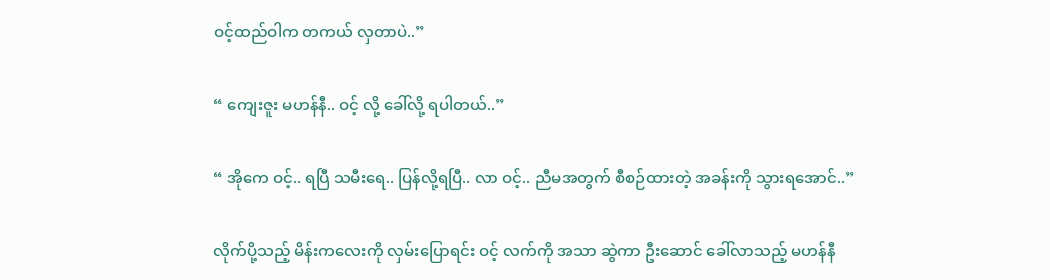ဝင့်ထည်ဝါက တကယ် လှတာပဲ..”

“ ကျေးဇူး မဟန်နီ.. ဝင့် လို့ ခေါ်လို့ ရပါတယ်..”

“ အိုကေ ဝင့်.. ရပြီ သမီးရေ.. ပြန်လို့ရပြီ.. လာ ဝင့်.. ညီမအတွက် စီစဉ်ထားတဲ့ အခန်းကို သွားရအောင်..”

လိုက်ပို့သည့် မိန်းကလေးကို လှမ်းပြောရင်း ဝင့် လက်ကို အသာ ဆွဲကာ ဦးဆောင် ခေါ်လာသည့် မဟန်နီ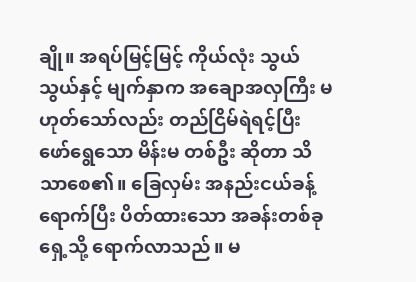ချို။ အရပ်မြင့်မြင့် ကိုယ်လုံး သွယ်သွယ်နှင့် မျက်နှာက အချောအလှကြီး မဟုတ်သော်လည်း တည်ငြိမ်ရဲရင့်ပြီး ဖော်ရွေသော မိန်းမ တစ်ဦး ဆိုတာ သိသာစေ၏။ ခြေလှမ်း အနည်းငယ်ခန့် ရောက်ပြီး ပိတ်ထားသော အခန်းတစ်ခု ရှေ့သို့ ရောက်လာသည်။ မ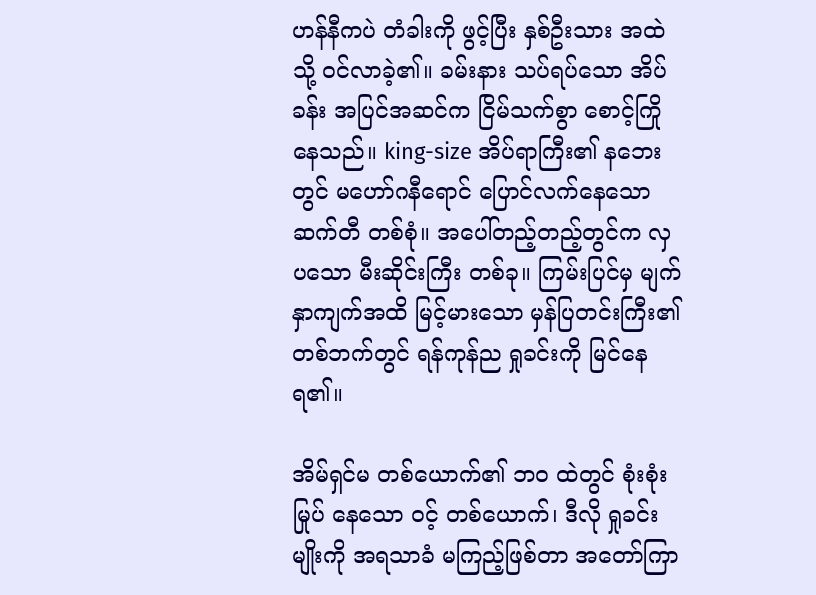ဟန်နီကပဲ တံခါးကို ဖွင့်ပြီး နှစ်ဦးသား အထဲသို့ ဝင်လာခဲ့၏။ ခမ်းနား သပ်ရပ်သော အိပ်ခန်း အပြင်အဆင်က ငြိမ်သက်စွာ စောင့်ကြိုနေသည်။ king-size အိပ်ရာကြီး၏ နဘေးတွင် မဟော်ဂနီရောင် ပြောင်လက်နေသော ဆက်တီ တစ်စုံ။ အပေါ်တည့်တည့်တွင်က လှပသော မီးဆိုင်းကြီး တစ်ခု။ ကြမ်းပြင်မှ မျက်နှာကျက်အထိ မြင့်မားသော မှန်ပြတင်းကြီး၏ တစ်ဘက်တွင် ရန်ကုန်ည ရှုခင်းကို မြင်နေရ၏။

အိမ်ရှင်မ တစ်ယောက်၏ ဘ၀ ထဲတွင် စုံးစုံး မြုပ် နေသော ဝင့် တစ်ယောက်၊ ဒီလို ရှုခင်းမျိုးကို အရသာခံ မကြည့်ဖြစ်တာ အတော်ကြာ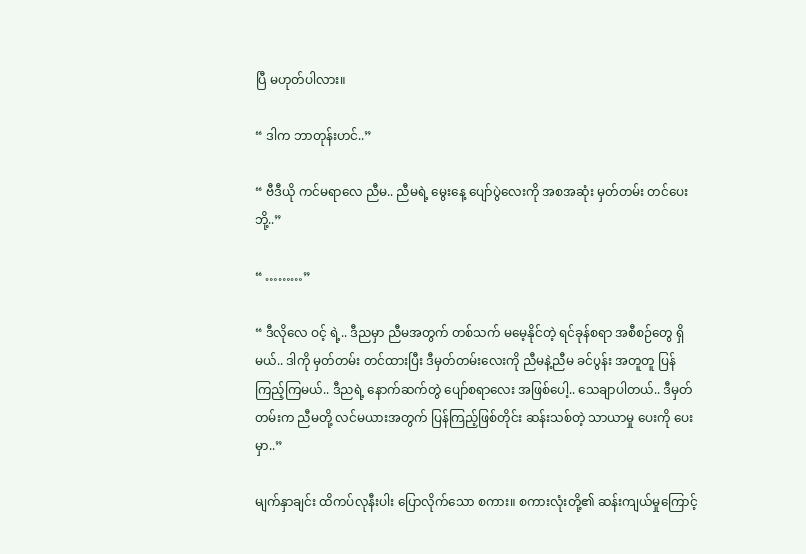ပြီ မဟုတ်ပါလား။

“ ဒါက ဘာတုန်းဟင်..”

“ ဗီဒီယို ကင်မရာလေ ညီမ.. ညီမရဲ့ မွေးနေ့ ပျော်ပွဲလေးကို အစအဆုံး မှတ်တမ်း တင်ပေးဘို့..”

“ ………”

“ ဒီလိုလေ ဝင့် ရဲ့.. ဒီညမှာ ညီမအတွက် တစ်သက် မမေ့နိုင်တဲ့ ရင်ခုန်စရာ အစီစဉ်တွေ ရှိမယ်.. ဒါကို မှတ်တမ်း တင်ထားပြီး ဒီမှတ်တမ်းလေးကို ညီမနဲ့ညီမ ခင်ပွန်း အတူတူ ပြန်ကြည့်ကြမယ်.. ဒီညရဲ့ နောက်ဆက်တွဲ ပျော်စရာလေး အဖြစ်ပေါ့.. သေချာပါတယ်.. ဒီမှတ်တမ်းက ညီမတို့ လင်မယားအတွက် ပြန်ကြည့်ဖြစ်တိုင်း ဆန်းသစ်တဲ့ သာယာမှု ပေးကို ပေးမှာ..”

မျက်နှာချင်း ထိကပ်လုနီးပါး ပြောလိုက်သော စကား။ စကားလုံးတို့၏ ဆန်းကျယ်မှုကြောင့်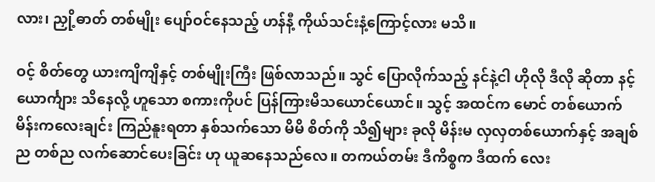လား၊ ညှို့ဓာတ် တစ်မျိုး ပျော်ဝင်နေသည့် ဟန်နီ့ ကိုယ်သင်းနံ့ကြောင့်လား မသိ။

ဝင့် စိတ်တွေ ယားကျိကျိနှင့် တစ်မျိုးကြီး ဖြစ်လာသည်။ သွင် ပြောလိုက်သည့် နင်နဲ့ငါ ဟိုလို ဒီလို ဆိုတာ နင့်ယောင်္ကျား သိနေလို့ ဟူသော စကားကိုပင် ပြန်ကြားမိသယောင်ယောင်။ သွင့် အထင်က မောင် တစ်ယောက် မိန်းကလေးချင်း ကြည်နူးရတာ နှစ်သက်သော မိမိ စိတ်ကို သိ၍များ ခုလို မိန်းမ လှလှတစ်ယောက်နှင့် အချစ်ည တစ်ည လက်ဆောင်ပေးခြင်း ဟု ယူဆနေသည်လေ။ တကယ်တမ်း ဒီကိစ္စက ဒီထက် လေး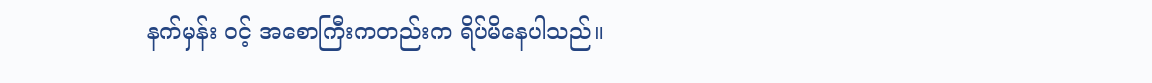နက်မှန်း ဝင့် အစောကြီးကတည်းက ရိပ်မိနေပါသည်။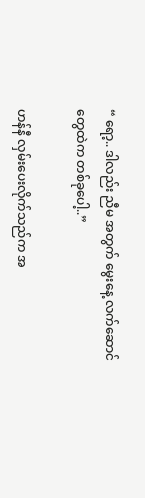“ ရော့.. ဒါလည်း ညီမ အတွက် မွေးနေ့ လက်ဆောင်တွေထဲက တစ်ခုပေါ့..”

ဟန်နီ လှမ်းပေးလိုက်သည်က အ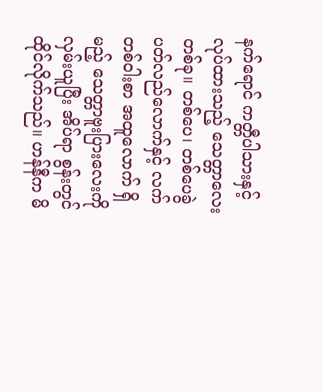နက်ရောင် ကတ္တီပါသားနှင့် လုပ်ထားသည့် သေတ္တာလေး တစ်ခု။ တစ်ပေ၊ တစ်ပေခွဲ ပတ်လည်လောက်နှင့် လက်တစ်ဝါးစာ အထူလောက် ရှိမည့် သေတ္တာဗူးပြားလေးကို လှမ်းယူပြီး အိပ်ရာ စွန်းတွင် ထိုင်လိုက်သည်။ ဟန်နီက မိ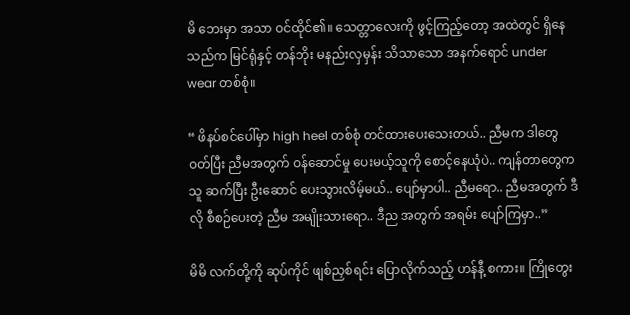မိ ဘေးမှာ အသာ ဝင်ထိုင်၏။ သေတ္တာလေးကို ဖွင့်ကြည့်တော့ အထဲတွင် ရှိနေသည်က မြင်ရုံနှင့် တန်ဘိုး မနည်းလှမှန်း သိသာသော အနက်ရောင် under wear တစ်စုံ။

“ ဖိနပ်စင်ပေါ်မှာ high heel တစ်စုံ တင်ထားပေးသေးတယ်.. ညီမက ဒါတွေ ဝတ်ပြီး ညီမအတွက် ဝန်ဆောင်မှု ပေးမယ့်သူကို စောင့်နေယုံပဲ.. ကျန်တာတွေက သူ ဆက်ပြီး ဦးဆောင် ပေးသွားလိမ့်မယ်.. ပျော်မှာပါ.. ညီမရော.. ညီမအတွက် ဒီလို စီစဉ်ပေးတဲ့ ညီမ အမျိုးသားရော.. ဒီည အတွက် အရမ်း ပျော်ကြမှာ..”

မိမိ လက်တို့ကို ဆုပ်ကိုင် ဖျစ်ညှစ်ရင်း ပြောလိုက်သည့် ဟန်နီ့ စကား။ ကြိုတွေး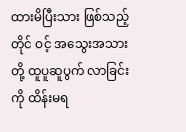ထားမိပြီးသား ဖြစ်သည့်တိုင် ဝင့် အသွေးအသားတို့ ထူပူဆူပွက် လာခြင်းကို ထိန်းမရ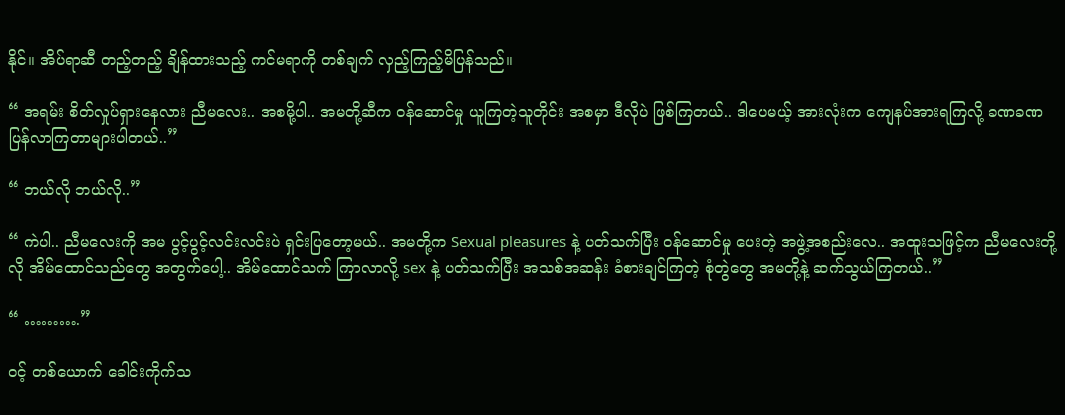နိုင်။ အိပ်ရာဆီ တည့်တည့် ချိန်ထားသည့် ကင်မရာကို တစ်ချက် လှည့်ကြည့်မိပြန်သည်။

“ အရမ်း စိတ်လှုပ်ရှားနေလား ညီမလေး.. အစမို့ပါ.. အမတို့ဆီက ဝန်ဆောင်မှု ယူကြတဲ့သူတိုင်း အစမှာ ဒီလိုပဲ ဖြစ်ကြတယ်.. ဒါပေမယ့် အားလုံးက ကျေနပ်အားရကြလို့ ခဏခဏ ပြန်လာကြတာများပါတယ်..”

“ ဘယ်လို ဘယ်လို..”

“ ကဲပါ.. ညီမလေးကို အမ ပွင့်ပွင့်လင်းလင်းပဲ ရှင်းပြတော့မယ်.. အမတို့က Sexual pleasures နဲ့ ပတ်သက်ပြီး ဝန်ဆောင်မှု ပေးတဲ့ အဖွဲ့အစည်းလေ.. အထူးသဖြင့်က ညီမလေးတို့လို အိမ်ထောင်သည်တွေ အတွက်ပေါ့.. အိမ်ထောင်သက် ကြာလာလို့ sex နဲ့ ပတ်သက်ပြီး အသစ်အဆန်း ခံစားချင်ကြတဲ့ စုံတွဲတွေ အမတို့နဲ့ ဆက်သွယ်ကြတယ်..”

“ ……….”

ဝင့် တစ်ယောက် ခေါင်းကိုက်သ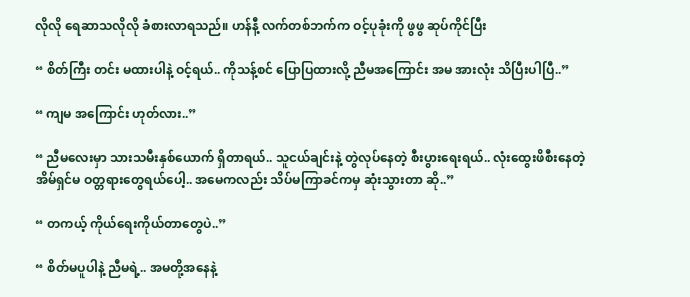လိုလို ရေဆာသလိုလို ခံစားလာရသည်။ ဟန်နီ့ လက်တစ်ဘက်က ဝင့်ပုခုံးကို ဖွဖွ ဆုပ်ကိုင်ပြီး

“ စိတ်ကြီး တင်း မထားပါနဲ့ ဝင့်ရယ်.. ကိုသန့်စင် ပြောပြထားလို့ ညီမအကြောင်း အမ အားလုံး သိပြီးပါပြီ..”

“ ကျမ အကြောင်း ဟုတ်လား..”

“ ညီမလေးမှာ သားသမီးနှစ်ယောက် ရှိတာရယ်.. သူငယ်ချင်းနဲ့ တွဲလုပ်နေတဲ့ စီးပွားရေးရယ်.. လုံးထွေးဖိစီးနေတဲ့ အိမ်ရှင်မ ဝတ္တရားတွေရယ်ပေါ့.. အမေကလည်း သိပ်မကြာခင်ကမှ ဆုံးသွားတာ ဆို..”

“ တကယ့် ကိုယ်ရေးကိုယ်တာတွေပဲ..”

“ စိတ်မပူပါနဲ့ ညီမရဲ့.. အမတို့အနေနဲ့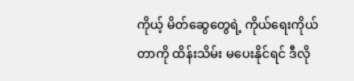ကိုယ့် မိတ်ဆွေတွေရဲ့ ကိုယ်ရေးကိုယ်တာကို ထိန်းသိမ်း မပေးနိုင်ရင် ဒီလို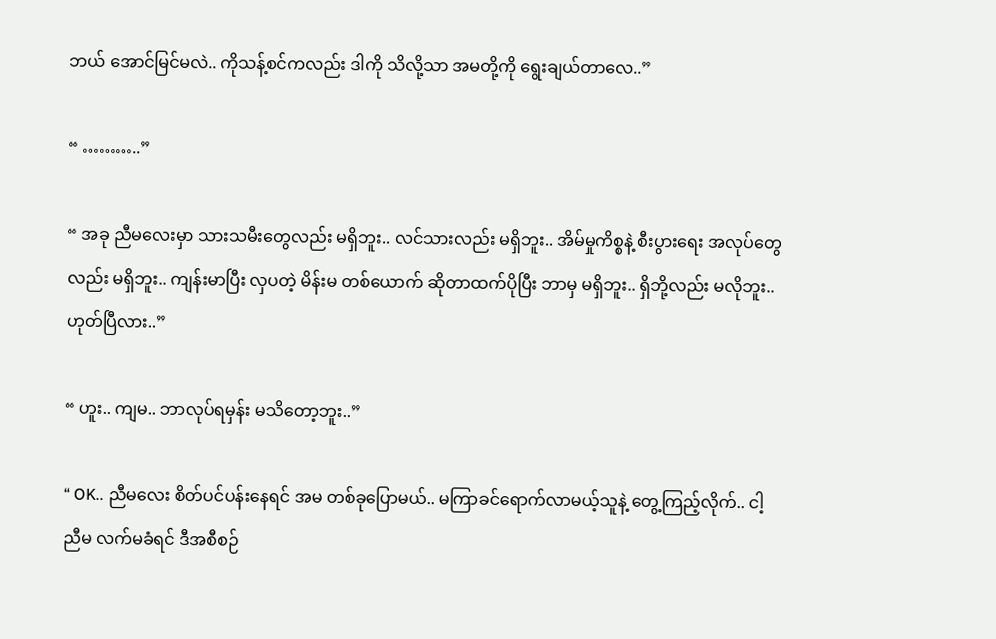ဘယ် အောင်မြင်မလဲ.. ကိုသန့်စင်ကလည်း ဒါကို သိလို့သာ အမတို့ကို ရွေးချယ်တာလေ..”

“ ………..”

“ အခု ညီမလေးမှာ သားသမီးတွေလည်း မရှိဘူး.. လင်သားလည်း မရှိဘူး.. အိမ်မှုကိစ္စနဲ့ စီးပွားရေး အလုပ်တွေလည်း မရှိဘူး.. ကျန်းမာပြီး လှပတဲ့ မိန်းမ တစ်ယောက် ဆိုတာထက်ပိုပြီး ဘာမှ မရှိဘူး.. ရှိဘို့လည်း မလိုဘူး.. ဟုတ်ပြီလား..”

“ ဟူး.. ကျမ.. ဘာလုပ်ရမှန်း မသိတော့ဘူး..”

“ OK.. ညီမလေး စိတ်ပင်ပန်းနေရင် အမ တစ်ခုပြောမယ်.. မကြာခင်ရောက်လာမယ့်သူနဲ့ တွေ့ကြည့်လိုက်.. ငါ့ညီမ လက်မခံရင် ဒီအစီစဉ်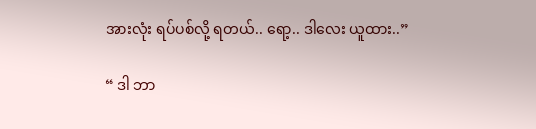အားလုံး ရပ်ပစ်လို့ ရတယ်.. ရော့.. ဒါလေး ယူထား..”

“ ဒါ ဘာ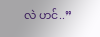လဲ ဟင်..”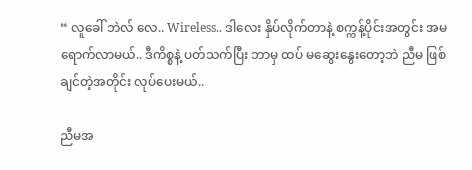“ လူခေါ် ဘဲလ် လေ.. Wireless.. ဒါလေး နှိပ်လိုက်တာနဲ့ စက္ကန့်ပိုင်းအတွင်း အမ ရောက်လာမယ်.. ဒီကိစ္စနဲ့ ပတ်သက်ပြီး ဘာမှ ထပ် မဆွေးနွေးတော့ဘဲ ညီမ ဖြစ်ချင်တဲ့အတိုင်း လုပ်ပေးမယ်..

ညီမအ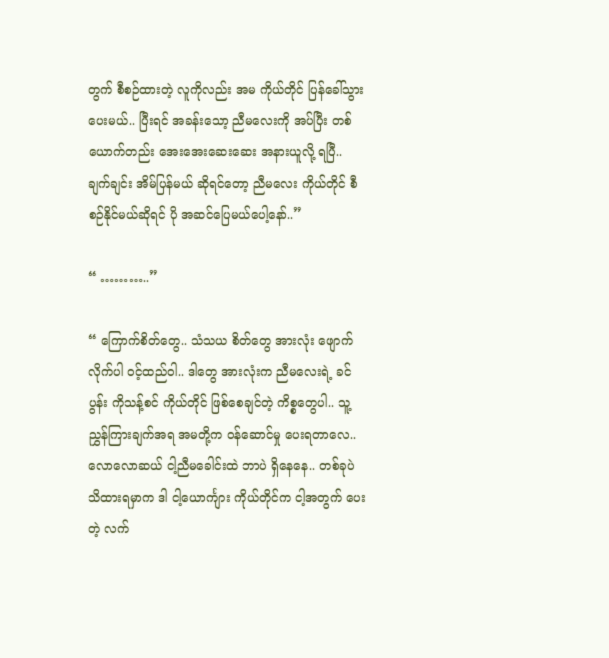တွက် စီစဉ်ထားတဲ့ လူကိုလည်း အမ ကိုယ်တိုင် ပြန်ခေါ်သွားပေးမယ်.. ပြီးရင် အခန်းသော့ ညီမလေးကို အပ်ပြီး တစ်ယောက်တည်း အေးအေးဆေးဆေး အနားယူလို့ ရပြီ.. ချက်ချင်း အိမ်ပြန်မယ် ဆိုရင်တော့ ညီမလေး ကိုယ်တိုင် စီစဉ်နိုင်မယ်ဆိုရင် ပို အဆင်ပြေမယ်ပေါ့နော်..”

“ ………..”

“ ကြောက်စိတ်တွေ.. သံသယ စိတ်တွေ အားလုံး ဖျောက်လိုက်ပါ ဝင့်ထည်ဝါ.. ဒါတွေ အားလုံးက ညီမလေးရဲ့ ခင်ပွန်း ကိုသန့်စင် ကိုယ်တိုင် ဖြစ်စေချင်တဲ့ ကိစ္စတွေပါ.. သူ့ ညွှန်ကြားချက်အရ အမတို့က ဝန်ဆောင်မှု ပေးရတာလေ.. လောလောဆယ် ငါ့ညီမခေါင်းထဲ ဘာပဲ ရှိနေနေ.. တစ်ခုပဲ သိထားရမှာက ဒါ ငါ့ယောင်္ကျား ကိုယ်တိုင်က ငါ့အတွက် ပေးတဲ့ လက်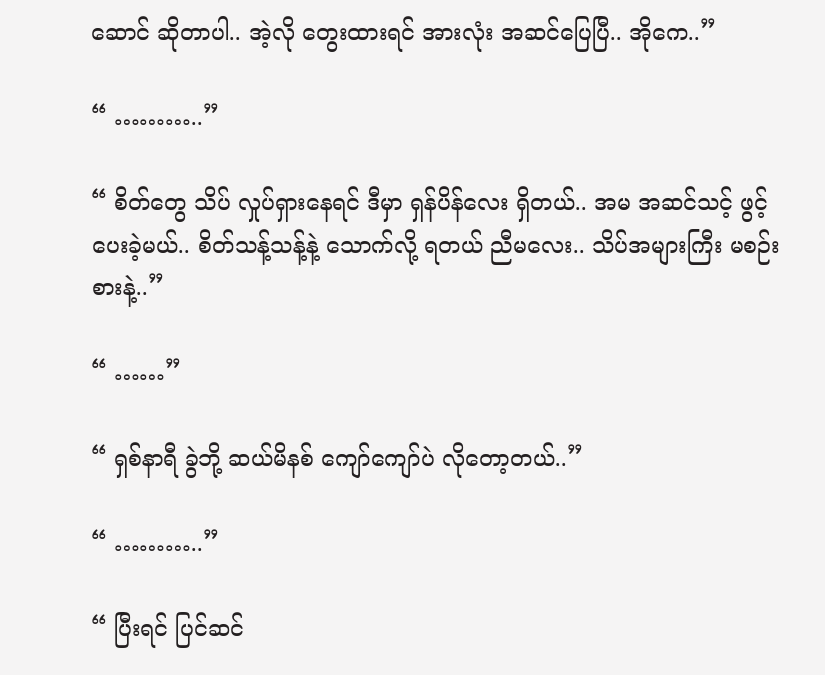ဆောင် ဆိုတာပါ.. အဲ့လို တွေးထားရင် အားလုံး အဆင်ပြေပြီ.. အိုကေ..”

“ ………..”

“ စိတ်တွေ သိပ် လှုပ်ရှားနေရင် ဒီမှာ ရှန်ပိန်လေး ရှိတယ်.. အမ အဆင်သင့် ဖွင့်ပေးခဲ့မယ်.. စိတ်သန့်သန့်နဲ့ သောက်လို့ ရတယ် ညီမလေး.. သိပ်အများကြီး မစဉ်းစားနဲ့..”

“ ……”

“ ရှစ်နာရီ ခွဲဘို့ ဆယ်မိနစ် ကျော်ကျော်ပဲ လိုတော့တယ်..”

“ ………..”

“ ပြီးရင် ပြင်ဆင်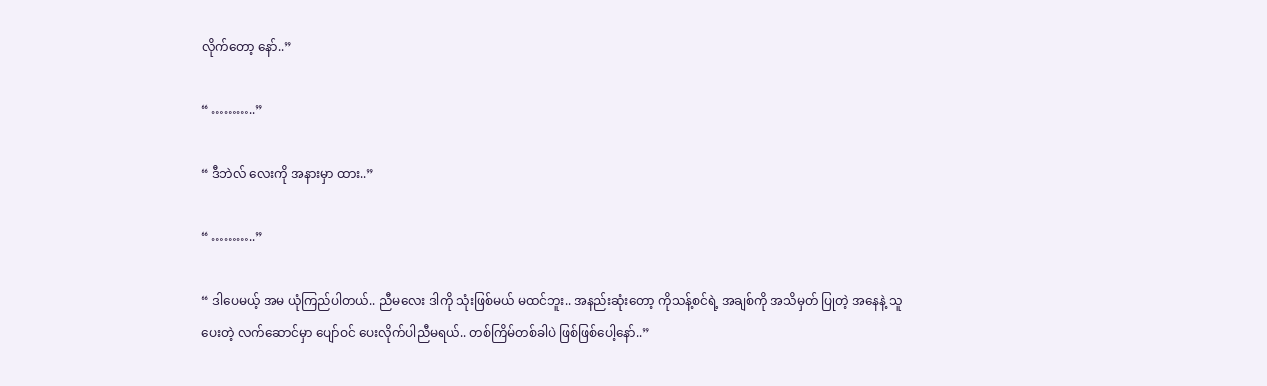လိုက်တော့ နော်..”

“ ………..”

“ ဒီဘဲလ် လေးကို အနားမှာ ထား..”

“ ………..”

“ ဒါပေမယ့် အမ ယုံကြည်ပါတယ်.. ညီမလေး ဒါကို သုံးဖြစ်မယ် မထင်ဘူး.. အနည်းဆုံးတော့ ကိုသန့်စင်ရဲ့ အချစ်ကို အသိမှတ် ပြုတဲ့ အနေနဲ့ သူပေးတဲ့ လက်ဆောင်မှာ ပျော်ဝင် ပေးလိုက်ပါညီမရယ်.. တစ်ကြိမ်တစ်ခါပဲ ဖြစ်ဖြစ်ပေါ့နော်..”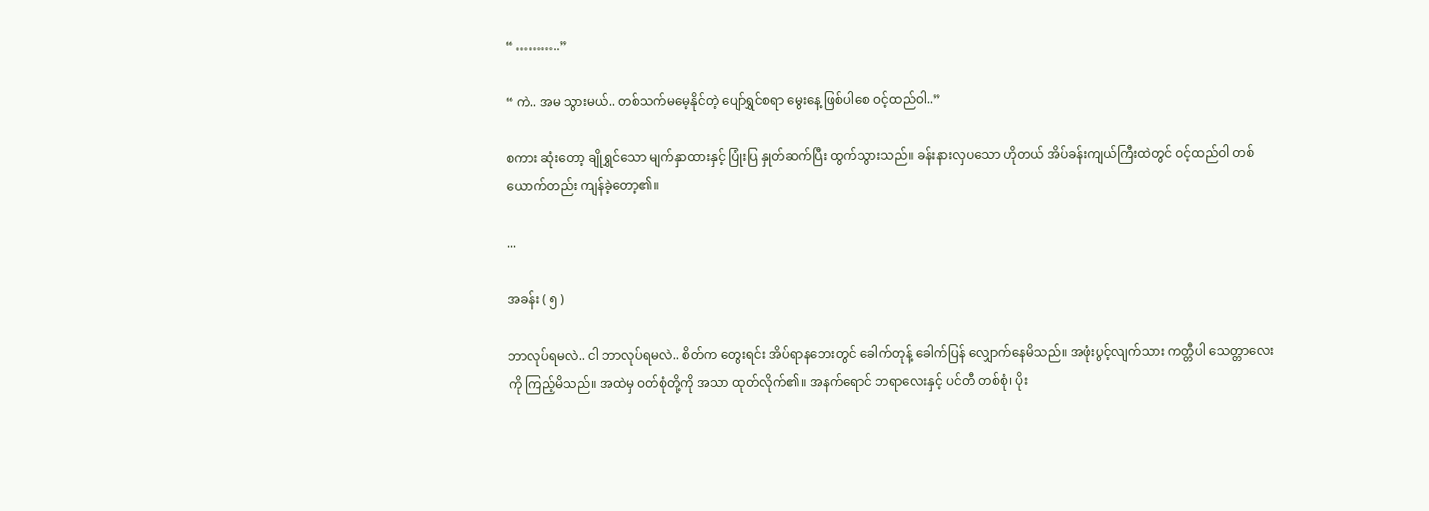“ ………..”

“ ကဲ.. အမ သွားမယ်.. တစ်သက်မမေ့နိုင်တဲ့ ပျော်ရွှင်စရာ မွေးနေ့ ဖြစ်ပါစေ ဝင့်ထည်ဝါ..”

စကား ဆုံးတော့ ချိုရွှင်သော မျက်နှာထားနှင့် ပြုံးပြ နှုတ်ဆက်ပြီး ထွက်သွားသည်။ ခန်းနားလှပသော ဟိုတယ် အိပ်ခန်းကျယ်ကြီးထဲတွင် ဝင့်ထည်ဝါ တစ်ယောက်တည်း ကျန်ခဲ့တော့၏။

...

အခန်း ( ၅ )

ဘာလုပ်ရမလဲ.. ငါ ဘာလုပ်ရမလဲ.. စိတ်က တွေးရင်း အိပ်ရာနဘေးတွင် ခေါက်တုန့် ခေါက်ပြန် လျှောက်နေမိသည်။ အဖုံးပွင့်လျက်သား ကတ္တီပါ သေတ္တာလေးကို ကြည့်မိသည်။ အထဲမှ ဝတ်စုံတို့ကို အသာ ထုတ်လိုက်၏။ အနက်ရောင် ဘရာလေးနှင့် ပင်တီ တစ်စုံ၊ ပိုး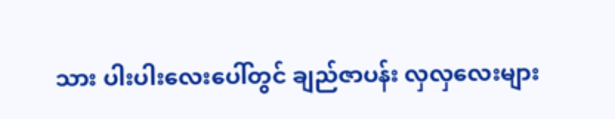သား ပါးပါးလေးပေါ်တွင် ချည်ဇာပန်း လှလှလေးများ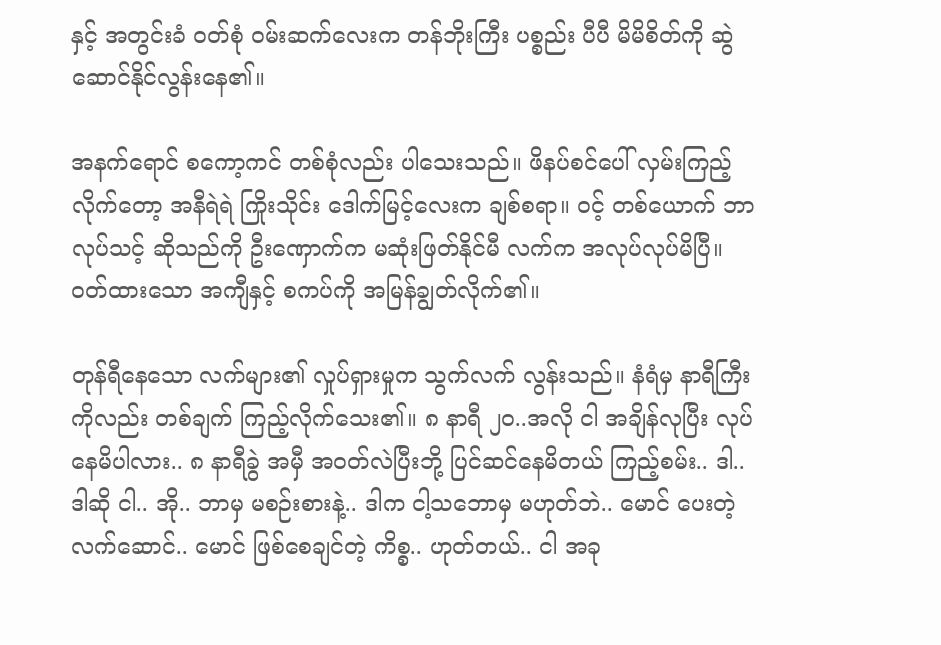နှင့် အတွင်းခံ ဝတ်စုံ ဝမ်းဆက်လေးက တန်ဘိုးကြီး ပစ္စည်း ပီပီ မိမိစိတ်ကို ဆွဲဆောင်နိုင်လွန်းနေ၏။

အနက်ရောင် စကော့ကင် တစ်စုံလည်း ပါသေးသည်။ ဖိနပ်စင်ပေါ် လှမ်းကြည့်လိုက်တော့ အနီရဲရဲ ကြိုးသိုင်း ဒေါက်မြင့်လေးက ချစ်စရာ။ ဝင့် တစ်ယောက် ဘာ လုပ်သင့် ဆိုသည်ကို ဦးဏှောက်က မဆုံးဖြတ်နိုင်မီ လက်က အလုပ်လုပ်မိပြီ။ ဝတ်ထားသော အကျီနှင့် စကပ်ကို အမြန်ချွတ်လိုက်၏။

တုန်ရီနေသော လက်များ၏ လှုပ်ရှားမှုက သွက်လက် လွန်းသည်။ နံရံမှ နာရီကြီးကိုလည်း တစ်ချက် ကြည့်လိုက်သေး၏။ ၈ နာရီ ၂၀..အလို ငါ အချိန်လုပြီး လုပ်နေမိပါလား.. ၈ နာရီခွဲ အမှီ အဝတ်လဲပြီးဘို့ ပြင်ဆင်နေမိတယ် ကြည့်စမ်း.. ဒါ.. ဒါဆို ငါ.. အို.. ဘာမှ မစဉ်းစားနဲ့.. ဒါက ငါ့သဘောမှ မဟုတ်ဘဲ.. မောင် ပေးတဲ့လက်ဆောင်.. မောင် ဖြစ်စေချင်တဲ့ ကိစ္စ.. ဟုတ်တယ်.. ငါ အခု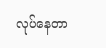လုပ်နေတာ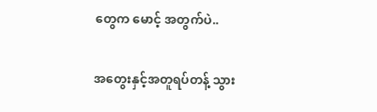တွေက မောင့် အတွက်ပဲ..

အတွေးနှင့်အတူရပ်တန့် သွား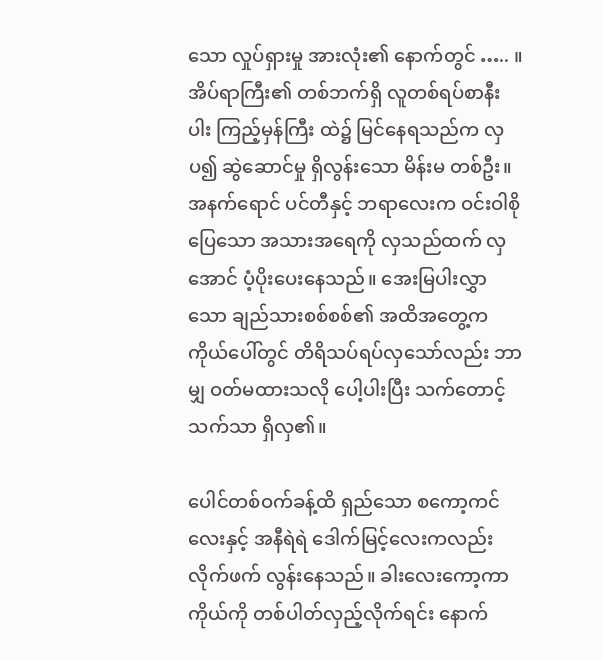သော လှုပ်ရှားမှု အားလုံး၏ နောက်တွင် ….. ။ အိပ်ရာကြီး၏ တစ်ဘက်ရှိ လူတစ်ရပ်စာနီးပါး ကြည့်မှန်ကြီး ထဲ၌ မြင်နေရသည်က လှပ၍ ဆွဲဆောင်မှု ရှိလွန်းသော မိန်းမ တစ်ဦး။ အနက်ရောင် ပင်တီနှင့် ဘရာလေးက ဝင်းဝါစိုပြေသော အသားအရေကို လှသည်ထက် လှအောင် ပံ့ပိုးပေးနေသည်။ အေးမြပါးလွှာသော ချည်သားစစ်စစ်၏ အထိအတွေ့က ကိုယ်ပေါ်တွင် တိရိသပ်ရပ်လှသော်လည်း ဘာမျှ ဝတ်မထားသလို ပေါ့ပါးပြီး သက်တောင့်သက်သာ ရှိလှ၏။

ပေါင်တစ်ဝက်ခန့်ထိ ရှည်သော စကော့ကင် လေးနှင့် အနီရဲရဲ ဒေါက်မြင့်လေးကလည်း လိုက်ဖက် လွန်းနေသည်။ ခါးလေးကော့ကာ ကိုယ်ကို တစ်ပါတ်လှည့်လိုက်ရင်း နောက်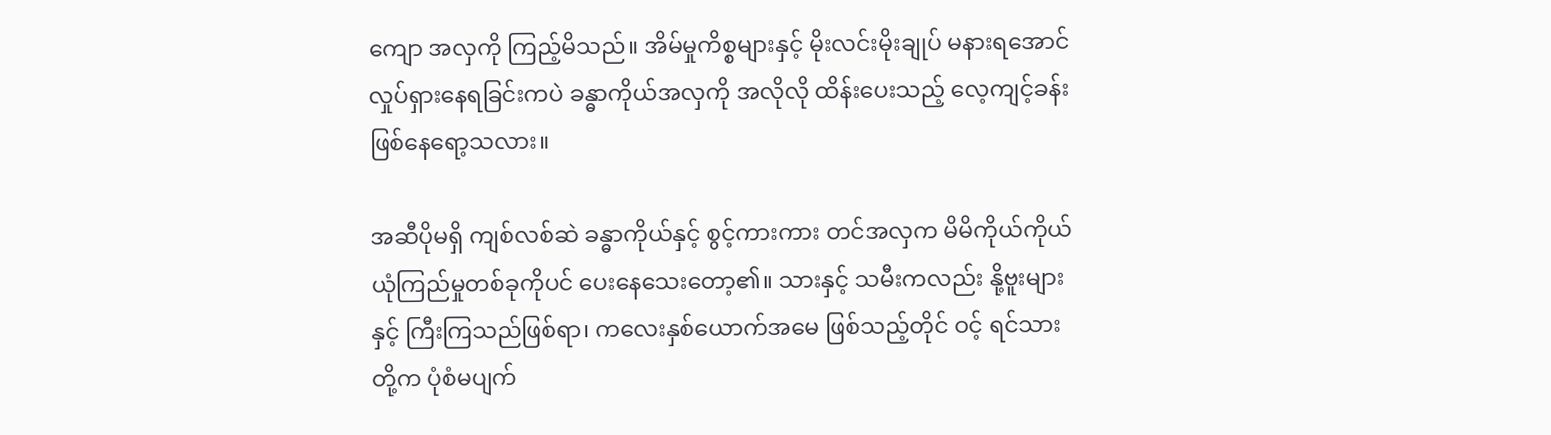ကျော အလှကို ကြည့်မိသည်။ အိမ်မှုကိစ္စများနှင့် မိုးလင်းမိုးချုပ် မနားရအောင် လှုပ်ရှားနေရခြင်းကပဲ ခန္ဓာကိုယ်အလှကို အလိုလို ထိန်းပေးသည့် လေ့ကျင့်ခန်း ဖြစ်နေရော့သလား။

အဆီပိုမရှိ ကျစ်လစ်ဆဲ ခန္ဓာကိုယ်နှင့် စွင့်ကားကား တင်အလှက မိမိကိုယ်ကိုယ် ယုံကြည်မှုတစ်ခုကိုပင် ပေးနေသေးတော့၏။ သားနှင့် သမီးကလည်း နို့ဗူးများနှင့် ကြီးကြသည်ဖြစ်ရာ၊ ကလေးနှစ်ယောက်အမေ ဖြစ်သည့်တိုင် ဝင့် ရင်သားတို့က ပုံစံမပျက်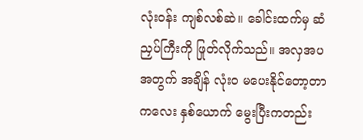လုံးဝန်း ကျစ်လစ်ဆဲ။ ခေါင်းထက်မှ ဆံညှပ်ကြီးကို ဖြုတ်လိုက်သည်။ အလှအပအတွက် အချိန် လုံး၀ မပေးနိုင်တော့တာ ကလေး နှစ်ယောက် မွေးပြီးကတည်း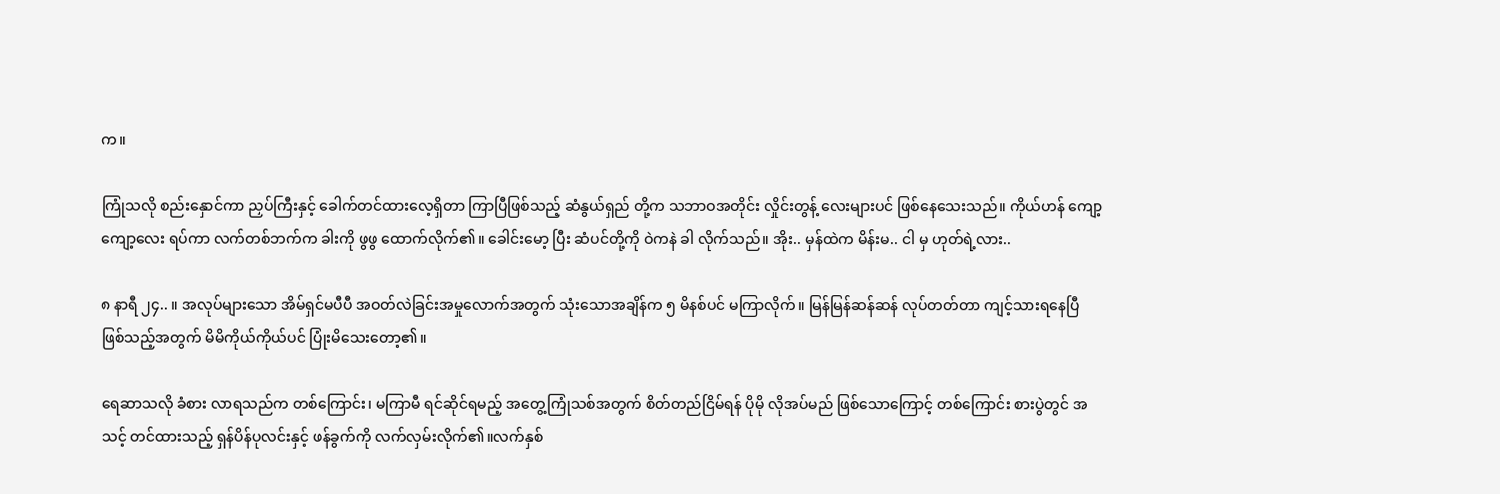က။

ကြုံသလို စည်းနှောင်ကာ ညှပ်ကြီးနှင့် ခေါက်တင်ထားလေ့ရှိတာ ကြာပြီဖြစ်သည့် ဆံနွယ်ရှည် တို့က သဘာဝအတိုင်း လှိုင်းတွန့် လေးများပင် ဖြစ်နေသေးသည်။ ကိုယ်ဟန် ကျော့ကျော့လေး ရပ်ကာ လက်တစ်ဘက်က ခါးကို ဖွဖွ ထောက်လိုက်၏။ ခေါင်းမော့ ပြီး ဆံပင်တို့ကို ဝဲကနဲ ခါ လိုက်သည်။ အိုး.. မှန်ထဲက မိန်းမ.. ငါ မှ ဟုတ်ရဲ့လား..

၈ နာရီ ၂၄.. ။ အလုပ်များသော အိမ်ရှင်မပီပီ အဝတ်လဲခြင်းအမှုလောက်အတွက် သုံးသောအချိန်က ၅ မိနစ်ပင် မကြာလိုက်။ မြန်မြန်ဆန်ဆန် လုပ်တတ်တာ ကျင့်သားရနေပြီ ဖြစ်သည့်အတွက် မိမိကိုယ်ကိုယ်ပင် ပြုံးမိသေးတော့၏။

ရေဆာသလို ခံစား လာရသည်က တစ်ကြောင်း၊ မကြာမီ ရင်ဆိုင်ရမည့် အတွေ့ကြုံသစ်အတွက် စိတ်တည်ငြိမ်ရန် ပိုမို လိုအပ်မည် ဖြစ်သောကြောင့် တစ်ကြောင်း စားပွဲတွင် အသင့် တင်ထားသည့် ရှန်ပိန်ပုလင်းနှင့် ဖန်ခွက်ကို လက်လှမ်းလိုက်၏။လက်နှစ်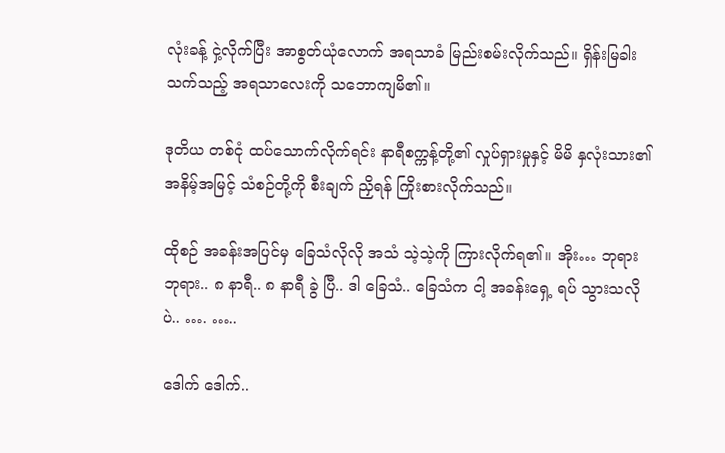လုံးခန့် ငှဲ့လိုက်ပြီး အာစွတ်ယုံလောက် အရသာခံ မြည်းစမ်းလိုက်သည်။ ရှိန်းမြခါးသက်သည့် အရသာလေးကို သဘောကျမိ၏။

ဒုတိယ တစ်ငုံ ထပ်သောက်လိုက်ရင်း နာရီစက္ကန့်တို့၏ လှုပ်ရှားမှုနှင့် မိမိ နှလုံးသား၏ အနိမ့်အမြင့် သံစဉ်တို့ကို စီးချက် ညှိရန် ကြိုးစားလိုက်သည်။

ထိုစဉ် အခန်းအပြင်မှ ခြေသံလိုလို အသံ သဲ့သဲ့ကို ကြားလိုက်ရ၏။ အိုး… ဘုရား ဘုရား.. ၈ နာရီ.. ၈ နာရီ ခွဲ ပြီ.. ဒါ ခြေသံ.. ခြေသံက ငါ့ အခန်းရှေ့ ရပ် သွားသလိုပဲ.. …. …..

ဒေါက် ဒေါက်..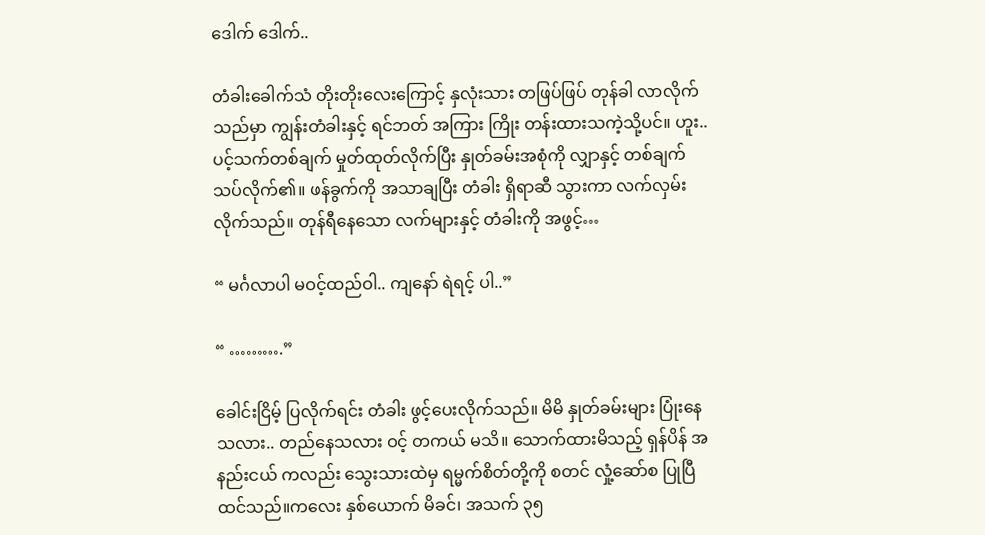ဒေါက် ဒေါက်..

တံခါးခေါက်သံ တိုးတိုးလေးကြောင့် နှလုံးသား တဖြပ်ဖြပ် တုန်ခါ လာလိုက်သည်မှာ ကျွန်းတံခါးနှင့် ရင်ဘတ် အကြား ကြိုး တန်းထားသကဲ့သို့ပင်။ ဟူး.. ပင့်သက်တစ်ချက် မှုတ်ထုတ်လိုက်ပြီး နှုတ်ခမ်းအစုံကို လျှာနှင့် တစ်ချက် သပ်လိုက်၏။ ဖန်ခွက်ကို အသာချပြီး တံခါး ရှိရာဆီ သွားကာ လက်လှမ်းလိုက်သည်။ တုန်ရီနေသော လက်များနှင့် တံခါးကို အဖွင့်…

“ မင်္ဂလာပါ မဝင့်ထည်ဝါ.. ကျနော် ရဲရင့် ပါ..”

“ ……….”

ခေါင်းငြိမ့် ပြလိုက်ရင်း တံခါး ဖွင့်ပေးလိုက်သည်။ မိမိ နှုတ်ခမ်းများ ပြုံးနေသလား.. တည်နေသလား ဝင့် တကယ် မသိ။ သောက်ထားမိသည့် ရှန်ပိန် အနည်းငယ် ကလည်း သွေးသားထဲမှ ရမ္မက်စိတ်တို့ကို စတင် လှုံ့ဆော်စ ပြုပြီ ထင်သည်။ကလေး နှစ်ယောက် မိခင်၊ အသက် ၃၅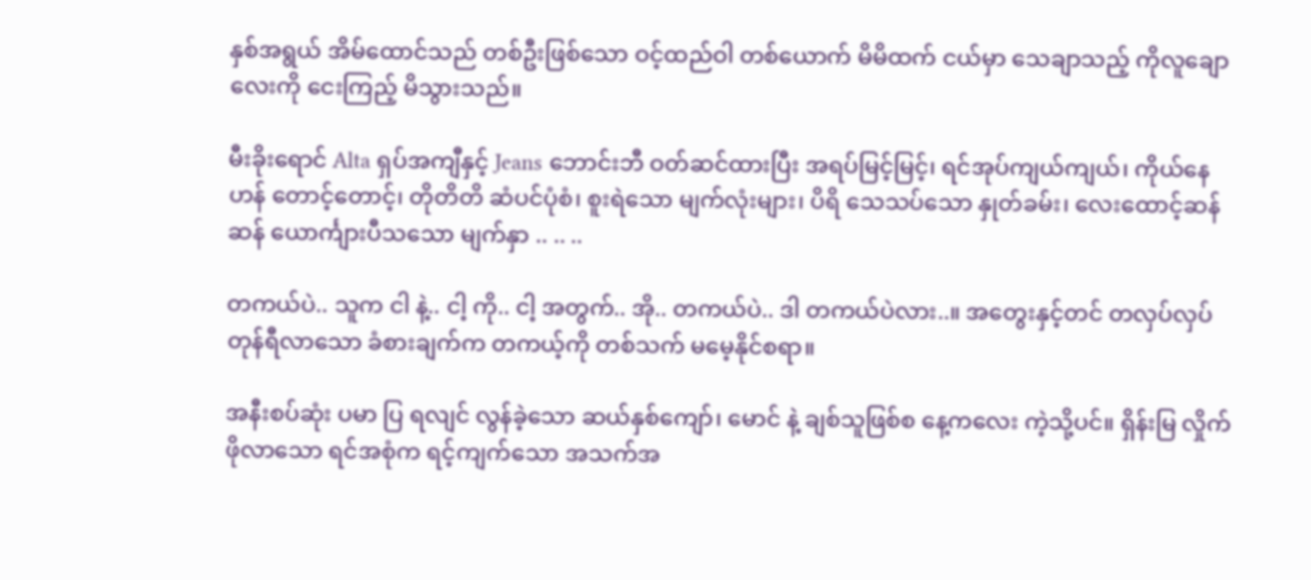နှစ်အရွယ် အိမ်ထောင်သည် တစ်ဦးဖြစ်သော ဝင့်ထည်ဝါ တစ်ယောက် မိမိထက် ငယ်မှာ သေချာသည့် ကိုလူချောလေးကို ငေးကြည့် မိသွားသည်။

မီးခိုးရောင် Alta ရှပ်အကျီနှင့် Jeans ဘောင်းဘီ ဝတ်ဆင်ထားပြီး အရပ်မြင့်မြင့်၊ ရင်အုပ်ကျယ်ကျယ်၊ ကိုယ်နေဟန် တောင့်တောင့်၊ တိုတိတိ ဆံပင်ပုံစံ၊ စူးရဲသော မျက်လုံးများ၊ ပိရိ သေသပ်သော နှုတ်ခမ်း၊ လေးထောင့်ဆန်ဆန် ယောင်္ကျားပီသသော မျက်နှာ .. .. ..

တကယ်ပဲ.. သူက ငါ နဲ့.. ငါ့ ကို.. ငါ့ အတွက်.. အို.. တကယ်ပဲ.. ဒါ တကယ်ပဲလား..။ အတွေးနှင့်တင် တလှပ်လှပ် တုန်ရီလာသော ခံစားချက်က တကယ့်ကို တစ်သက် မမေ့နိုင်စရာ။

အနီးစပ်ဆုံး ပမာ ပြ ရလျင် လွန်ခဲ့သော ဆယ်နှစ်ကျော်၊ မောင် နဲ့ ချစ်သူဖြစ်စ နေ့ကလေး ကဲ့သို့ပင်။ ရှိန်းမြ လှိုက်ဖိုလာသော ရင်အစုံက ရင့်ကျက်သော အသက်အ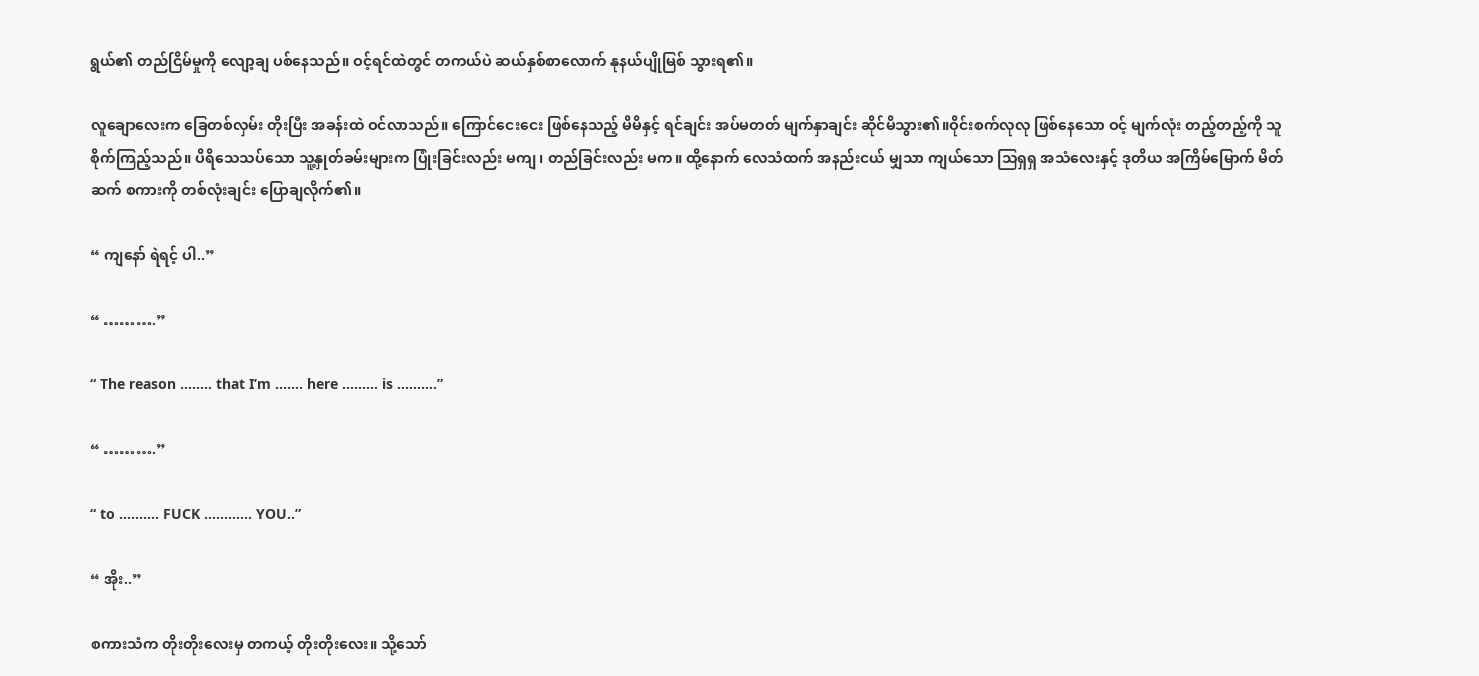ရွယ်၏ တည်ငြိမ်မှုကို လျော့ချ ပစ်နေသည်။ ဝင့်ရင်ထဲတွင် တကယ်ပဲ ဆယ်နှစ်စာလောက် နုနယ်ပျိုမြစ် သွားရ၏။

လူချောလေးက ခြေတစ်လှမ်း တိုးပြီး အခန်းထဲ ဝင်လာသည်။ ကြောင်ငေးငေး ဖြစ်နေသည့် မိမိနှင့် ရင်ချင်း အပ်မတတ် မျက်နှာချင်း ဆိုင်မိသွား၏။ဝိုင်းစက်လုလု ဖြစ်နေသော ဝင့် မျက်လုံး တည့်တည့်ကို သူ စိုက်ကြည့်သည်။ ပိရိသေသပ်သော သူ့နှုတ်ခမ်းများက ပြုံးခြင်းလည်း မကျ၊ တည်ခြင်းလည်း မက။ ထို့နောက် လေသံထက် အနည်းငယ် မျှသာ ကျယ်သော သြရှရှ အသံလေးနှင့် ဒုတိယ အကြိမ်မြောက် မိတ်ဆက် စကားကို တစ်လုံးချင်း ပြောချလိုက်၏။

“ ကျနော် ရဲရင့် ပါ..”

“ ……….”

“ The reason …….. that I’m ……. here ……… is …….…”

“ ……….”

“ to ………. FUCK ………… YOU..”

“ အိုး..”

စကားသံက တိုးတိုးလေးမှ တကယ့် တိုးတိုးလေး။ သို့သော်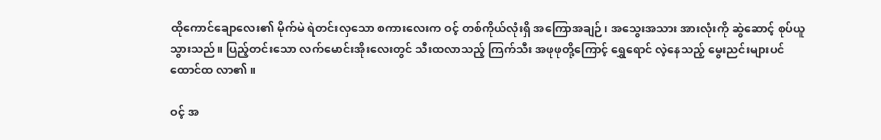ထိုကောင်ချောလေး၏ မိုက်မဲ ရဲတင်းလှသော စကားလေးက ဝင့် တစ်ကိုယ်လုံးရှိ အကြောအချဉ်၊ အသွေးအသား အားလုံးကို ဆွဲဆောင့် စုပ်ယူ သွားသည်။ ပြည့်တင်းသော လက်မောင်းအိုးလေးတွင် သီးထလာသည့် ကြက်သီး အဖုဖုတို့ကြောင့် ရွှေရောင် လဲ့နေသည့် မွေးညင်းများပင် ထောင်ထ လာ၏။

ဝင့် အ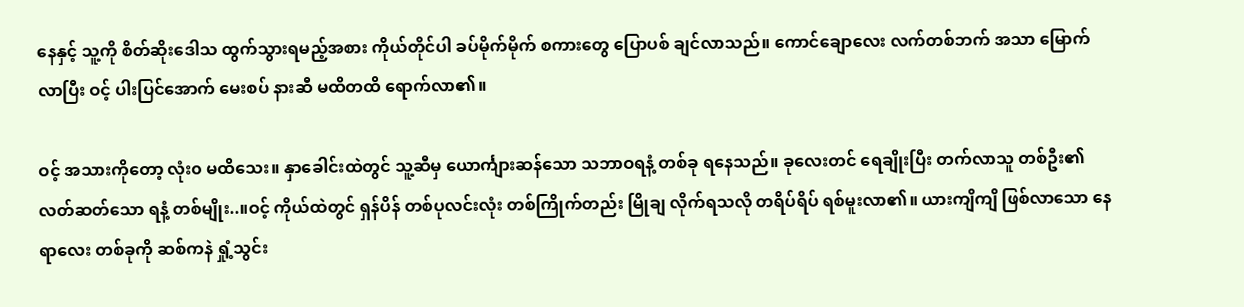နေနှင့် သူ့ကို စိတ်ဆိုးဒေါသ ထွက်သွားရမည့်အစား ကိုယ်တိုင်ပါ ခပ်မိုက်မိုက် စကားတွေ ပြောပစ် ချင်လာသည်။ ကောင်ချောလေး လက်တစ်ဘက် အသာ မြောက်လာပြီး ဝင့် ပါးပြင်အောက် မေးစပ် နားဆီ မထိတထိ ရောက်လာ၏။

ဝင့် အသားကိုတော့ လုံး၀ မထိသေး။ နှာခေါင်းထဲတွင် သူ့ဆီမှ ယောင်္ကျားဆန်သော သဘာဝရနံ့ တစ်ခု ရနေသည်။ ခုလေးတင် ရေချိုးပြီး တက်လာသူ တစ်ဦး၏ လတ်ဆတ်သော ရနံ့ တစ်မျိုး..။ဝင့် ကိုယ်ထဲတွင် ရှန်ပိန် တစ်ပုလင်းလုံး တစ်ကြိုက်တည်း မြိုချ လိုက်ရသလို တရိပ်ရိပ် ရစ်မူးလာ၏။ ယားကျိကျိ ဖြစ်လာသော နေရာလေး တစ်ခုကို ဆစ်ကနဲ ရှုံ့သွင်း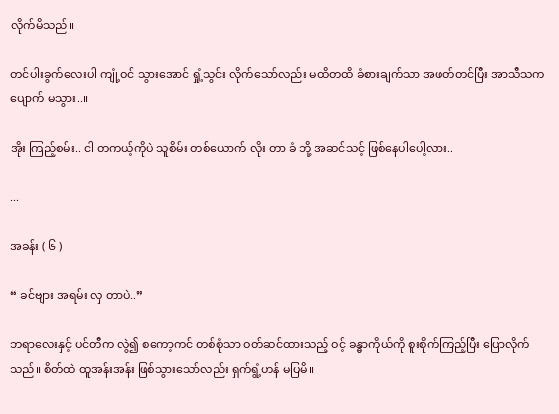လိုက်မိသည်။

တင်ပါးခွက်လေးပါ ကျုံ့ဝင် သွားအောင် ရှုံ့သွင်း လိုက်သော်လည်း မထိတထိ ခံစားချက်သာ အဖတ်တင်ပြီး အာသီသက ပျောက် မသွား..။

အိုး ကြည့်စမ်း.. ငါ တကယ့်ကိုပဲ သူစိမ်း တစ်ယောက် လိုး တာ ခံ ဘို့ အဆင်သင့် ဖြစ်နေပါပေါ့လား..

...

အခန်း ( ၆ )

“ ခင်ဗျား အရမ်း လှ တာပဲ..”

ဘရာလေးနှင့် ပင်တီက လွဲ၍ စကော့ကင် တစ်စုံသာ ဝတ်ဆင်ထားသည့် ဝင့် ခန္ဓာကိုယ်ကို စူးစိုက်ကြည့်ပြီး ပြောလိုက်သည်။ စိတ်ထဲ ထူအန်းအန်း ဖြစ်သွားသော်လည်း ရှက်ရွံ့ဟန် မပြမိ။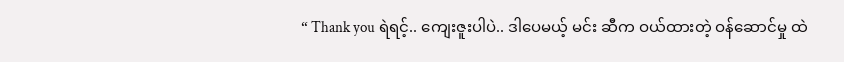“ Thank you ရဲရင့်.. ကျေးဇူးပါပဲ.. ဒါပေမယ့် မင်း ဆီက ဝယ်ထားတဲ့ ဝန်ဆောင်မှု ထဲ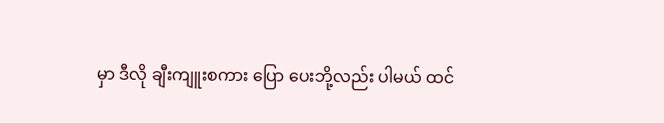မှာ ဒီလို ချီးကျူးစကား ပြော ပေးဘို့လည်း ပါမယ် ထင်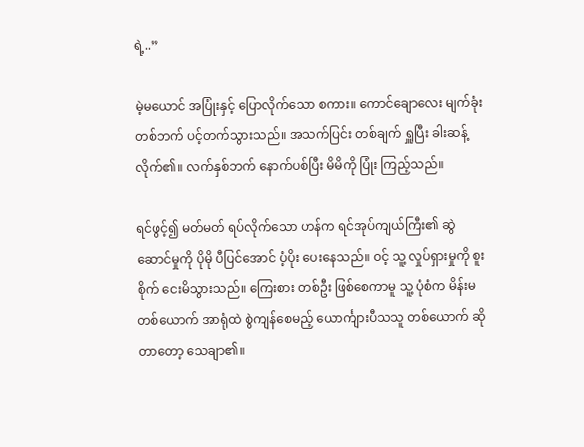ရဲ့..”

မဲ့မယောင် အပြုံးနှင့် ပြောလိုက်သော စကား။ ကောင်ချောလေး မျက်ခုံးတစ်ဘက် ပင့်တက်သွားသည်။ အသက်ပြင်း တစ်ချက် ရှူပြီး ခါးဆန့် လိုက်၏။ လက်နှစ်ဘက် နောက်ပစ်ပြီး မိမိကို ပြုံး ကြည့်သည်။

ရင်ဖွင့်၍ မတ်မတ် ရပ်လိုက်သော ဟန်က ရင်အုပ်ကျယ်ကြီး၏ ဆွဲဆောင်မှုကို ပိုမို ပီပြင်အောင် ပံ့ပိုး ပေးနေသည်။ ဝင့် သူ့ လှုပ်ရှားမှုကို စူးစိုက် ငေးမိသွားသည်။ ကြေးစား တစ်ဦး ဖြစ်စေကာမူ သူ့ ပုံစံက မိန်းမ တစ်ယောက် အာရုံထဲ စွဲကျန်စေမည့် ယောင်္ကျားပီသသူ တစ်ယောက် ဆိုတာတော့ သေချာ၏။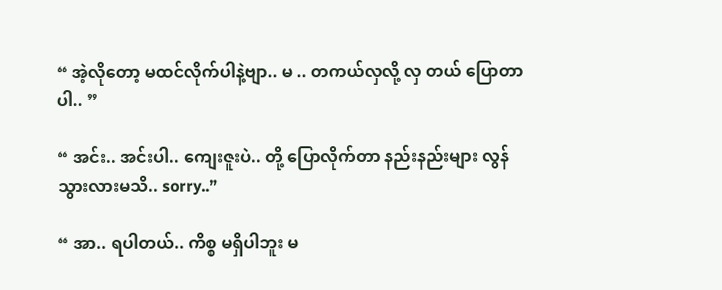“ အဲ့လိုတော့ မထင်လိုက်ပါနဲ့ဗျာ.. မ .. တကယ်လှလို့ လှ တယ် ပြောတာပါ.. ”

“ အင်း.. အင်းပါ.. ကျေးဇူးပဲ.. တို့ ပြောလိုက်တာ နည်းနည်းများ လွန်သွားလားမသိ.. sorry..”

“ အာ.. ရပါတယ်.. ကိစ္စ မရှိပါဘူး မ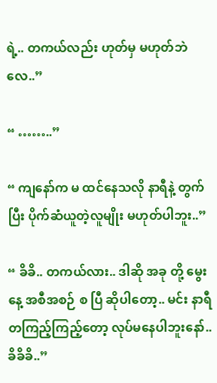ရဲ့.. တကယ်လည်း ဟုတ်မှ မဟုတ်ဘဲလေ..”

“ ……..”

“ ကျနော်က မ ထင်နေသလို နာရီနဲ့ တွက်ပြီး ပိုက်ဆံယူတဲ့လူမျိုး မဟုတ်ပါဘူး..”

“ ခိခိ.. တကယ်လား.. ဒါဆို အခု တို့ မွေးနေ့ အစီအစဉ် စ ပြီ ဆိုပါတော့.. မင်း နာရီတကြည့်ကြည့်တော့ လုပ်မနေပါဘူးနော်.. ခိခိခိ..”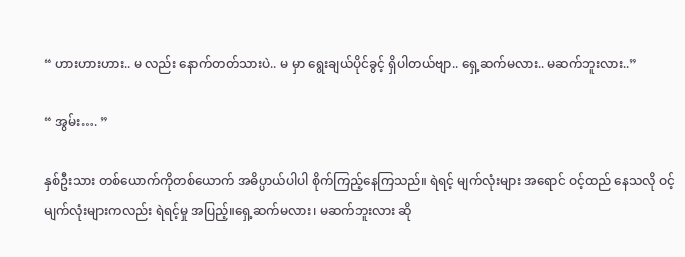“ ဟားဟားဟား.. မ လည်း နောက်တတ်သားပဲ.. မ မှာ ရွေးချယ်ပိုင်ခွင့် ရှိပါတယ်ဗျာ.. ရှေ့ဆက်မလား.. မဆက်ဘူးလား..”

“ အွမ်း…. ”

နှစ်ဦးသား တစ်ယောက်ကိုတစ်ယောက် အဓိပ္ပာယ်ပါပါ စိုက်ကြည့်နေကြသည်။ ရဲရင့် မျက်လုံးများ အရောင် ဝင့်ထည် နေသလို ဝင့် မျက်လုံးများကလည်း ရဲရင့်မှု အပြည့်။ရှေ့ဆက်မလား၊ မဆက်ဘူးလား ဆို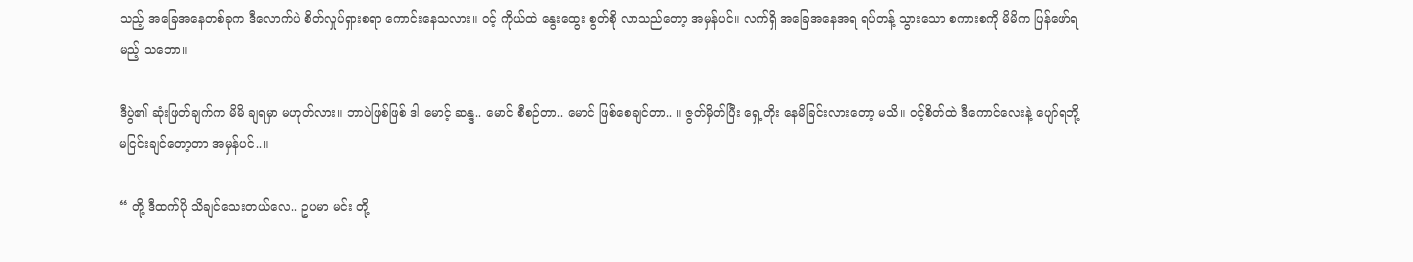သည့် အခြေအနေတစ်ခုက ဒီလောက်ပဲ စိတ်လှုပ်ရှားစရာ ကောင်းနေသလား။ ဝင့် ကိုယ်ထဲ နွေးထွေး စွတ်စို လာသည်တော့ အမှန်ပင်။ လက်ရှိ အခြေအနေအရ ရပ်တန့် သွားသော စကားစကို မိမိက ပြန်ဖော်ရမည့် သဘော။

ဒီပွဲ၏ ဆုံးဖြတ်ချက်က မိမိ ချရမှာ မဟုတ်လား။ ဘာပဲဖြစ်ဖြစ် ဒါ မောင့် ဆန္ဒ.. မောင် စီစဉ်တာ.. မောင် ဖြစ်စေချင်တာ.. ။ ဇွတ်မှိတ်ပြီး ရှေ့တိုး နေမိခြင်းလားတော့ မသိ။ ဝင့်စိတ်ထဲ ဒီကောင်လေးနဲ့ ပျော်ရဘို့ မငြင်းချင်တော့တာ အမှန်ပင်..။

“ တို့ ဒီထက်ပို သိချင်သေးတယ်လေ.. ဥပမာ မင်း တို့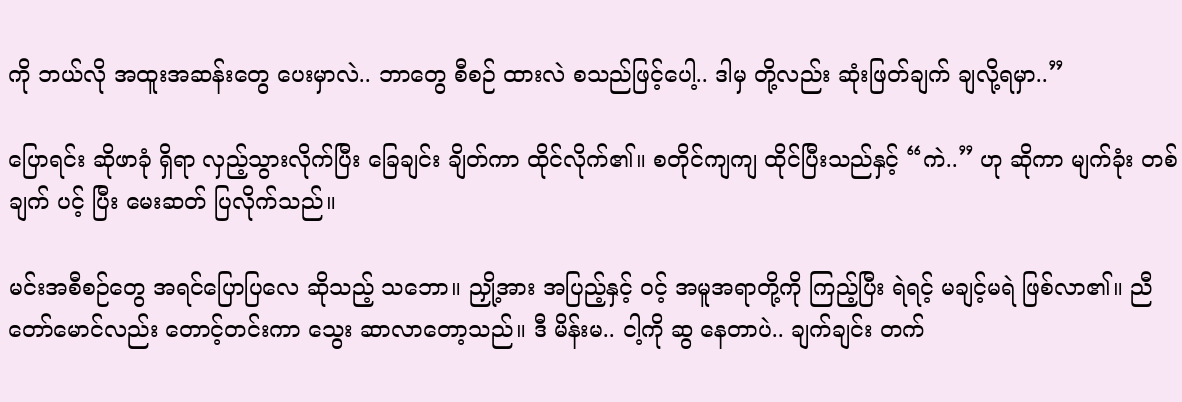ကို ဘယ်လို အထူးအဆန်းတွေ ပေးမှာလဲ.. ဘာတွေ စီစဉ် ထားလဲ စသည်ဖြင့်ပေါ့.. ဒါမှ တို့လည်း ဆုံးဖြတ်ချက် ချလို့ရမှာ..”

ပြောရင်း ဆိုဖာခုံ ရှိရာ လှည့်သွားလိုက်ပြီး ခြေချင်း ချိတ်ကာ ထိုင်လိုက်၏။ စတိုင်ကျကျ ထိုင်ပြီးသည်နှင့် “ကဲ..” ဟု ဆိုကာ မျက်ခုံး တစ်ချက် ပင့် ပြီး မေးဆတ် ပြလိုက်သည်။

မင်းအစီစဉ်တွေ အရင်ပြောပြလေ ဆိုသည့် သဘော။ ညှို့အား အပြည့်နှင့် ဝင့် အမူအရာတို့ကို ကြည့်ပြီး ရဲရင့် မချင့်မရဲ ဖြစ်လာ၏။ ညီတော်မောင်လည်း တောင့်တင်းကာ သွေး ဆာလာတော့သည်။ ဒီ မိန်းမ.. ငါ့ကို ဆွ နေတာပဲ.. ချက်ချင်း တက်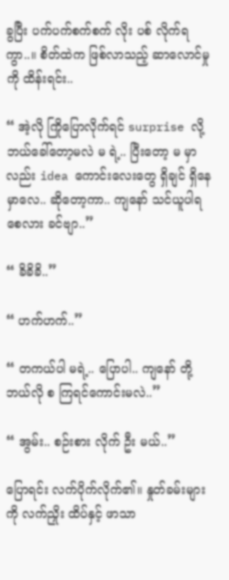ခွပြီး ပက်ပက်စက်စက် လိုး ပစ် လိုက်ရ ကွာ..။ စိတ်ထဲက ဖြစ်လာသည့် ဆာလောင်မှုကို ထိန်းရင်း..

“ အဲ့လို ကြိုပြောလိုက်ရင် surprise လို့ ဘယ်ခေါ်တော့မလဲ မ ရဲ့.. ပြီးတော့ မ မှာလည်း idea ကောင်းလေးတွေ ရှိချင် ရှိနေမှာလေ.. ဆိုတော့ကာ.. ကျနော် သင်ယူပါရစေလား ခင်ဗျာ..”

“ ခိခိခိ..”

“ ဟက်ဟက်..”

“ တကယ်ပါ မရဲ့.. ပြောပါ.. ကျနော် တို့ ဘယ်လို စ ကြရင်ကောင်းမလဲ..”

“ အွမ်း.. စဉ်းစား လိုက် ဦး မယ်..”

ပြောရင်း လက်ပိုက်လိုက်၏။ နှုတ်ခမ်းများကို လက်ညှိုး ထိပ်နှင့် ဖာသာ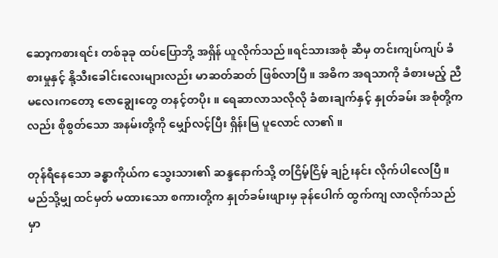ဆော့ကစားရင်း တစ်ခုခု ထပ်ပြောဘို့ အရှိန် ယူလိုက်သည်။ရင်သားအစုံ ဆီမှ တင်းကျပ်ကျပ် ခံစားမှုနှင့် နို့သီးခေါင်းလေးများလည်း မာဆတ်ဆတ် ဖြစ်လာပြီ။ အဓိက အရသာကို ခံစားမည့် ညီမလေးကတော့ ဇောချွေးတွေ တနင့်တပိုး။ ရေဆာလာသလိုလို ခံစားချက်နှင့် နှုတ်ခမ်း အစုံတို့ကလည်း စိုစွတ်သော အနမ်းတို့ကို မျှော်လင့်ပြီး ရှိန်းမြ ပူလောင် လာ၏။

တုန်ရီနေသော ခန္ဓာကိုယ်က သွေးသား၏ ဆန္ဒနောက်သို့ တငြိမ့်ငြိမ့် ချဉ်းနင်း လိုက်ပါလေပြီ။ မည်သို့မျှ ထင်မှတ် မထားသော စကားတို့က နှုတ်ခမ်းဖျားမှ ခုန်ပေါက် ထွက်ကျ လာလိုက်သည်မှာ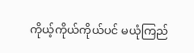ကိုယ့်ကိုယ်ကိုယ်ပင် မယုံကြည်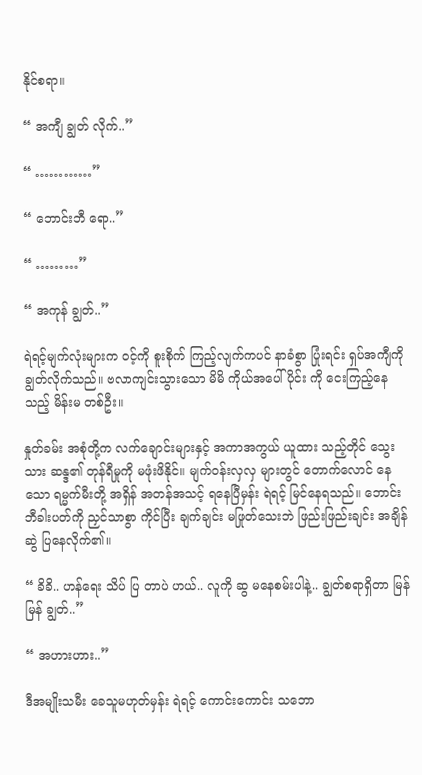နိုင်စရာ။

“ အကျီ ချွတ် လိုက်..”

“ …………”

“ ဘောင်းဘီ ရော..”

“ ………”

“ အကုန် ချွတ်..”

ရဲရင့်မျက်လုံးများက ဝင့်ကို စူးစိုက် ကြည့်လျက်ကပင် နာခံစွာ ပြုံးရင်း ရှပ်အကျီကို ချွတ်လိုက်သည်။ ဗလာကျင်းသွားသော မိမိ ကိုယ်အပေါ်ပိုင်း ကို ငေးကြည့်နေသည့် မိန်းမ တစ်ဦး။

နှုတ်ခမ်း အစုံတို့က လက်ချောင်းများနှင့် အကာအကွယ် ယူထား သည့်တိုင် သွေးသား ဆန္ဒ၏ တုန်ရီမှုကို မဖုံးဖိနိုင်။ မျက်ဝန်းလှလှ များတွင် တောက်လောင် နေသော ရမ္မက်မီးတို့ အရှိန် အတန်အသင့် ရနေပြီမှန်း ရဲရင့် မြင်နေရသည်။ ဘောင်းဘီခါးပတ်ကို ညှင်သာစွာ ကိုင်ပြီး ချက်ချင်း မဖြုတ်သေးဘဲ ဖြည်းဖြည်းချင်း အချိန် ဆွဲ ပြနေလိုက်၏။

“ ခိခိ.. ဟန်ရေး သိပ် ပြ တာပဲ ဟယ်.. လူကို ဆွ မနေစမ်းပါနဲ့.. ချွတ်စရာရှိတာ မြန်မြန် ချွတ်..”

“ အဟားဟား..”

ဒီအမျိုးသမီး ခေသူမဟုတ်မှန်း ရဲရင့် ကောင်းကောင်း သဘော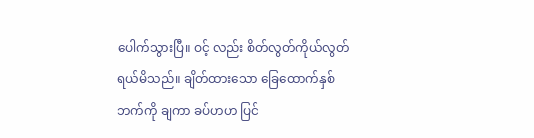ပေါက်သွားပြီ။ ဝင့် လည်း စိတ်လွတ်ကိုယ်လွတ် ရယ်မိသည်။ ချိတ်ထားသော ခြေထောက်နှစ်ဘက်ကို ချကာ ခပ်ဟဟ ပြင်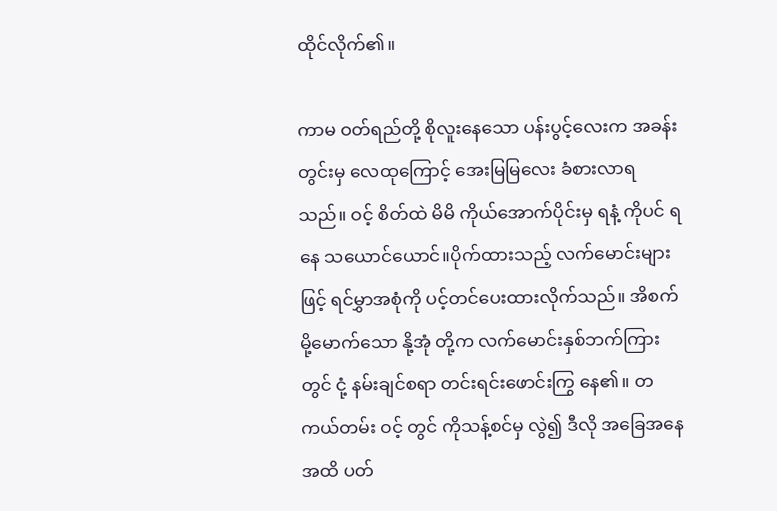ထိုင်လိုက်၏။

ကာမ ဝတ်ရည်တို့ စိုလူးနေသော ပန်းပွင့်လေးက အခန်းတွင်းမှ လေထုကြောင့် အေးမြမြလေး ခံစားလာရသည်။ ဝင့် စိတ်ထဲ မိမိ ကိုယ်အောက်ပိုင်းမှ ရနံ့ ကိုပင် ရနေ သယောင်ယောင်။ပိုက်ထားသည့် လက်မောင်းများဖြင့် ရင်မွှာအစုံကို ပင့်တင်ပေးထားလိုက်သည်။ အိစက်မို့မောက်သော နို့အုံ တို့က လက်မောင်းနှစ်ဘက်ကြားတွင် ငုံ့ နမ်းချင်စရာ တင်းရင်းဖောင်းကြွ နေ၏။ တကယ်တမ်း ဝင့် တွင် ကိုသန့်စင်မှ လွဲ၍ ဒီလို အခြေအနေအထိ ပတ်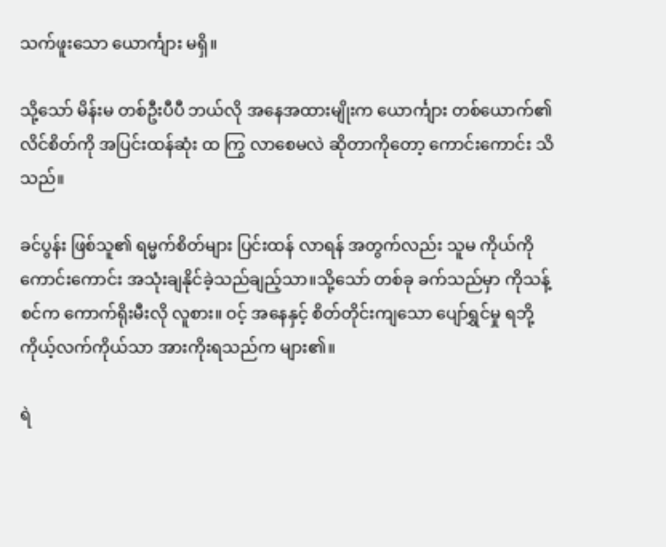သက်ဖူးသော ယောင်္ကျား မရှိ။

သို့သော် မိန်းမ တစ်ဦးပီပီ ဘယ်လို အနေအထားမျိုးက ယောင်္ကျား တစ်ယောက်၏ လိင်စိတ်ကို အပြင်းထန်ဆုံး ထ ကြွ လာစေမလဲ ဆိုတာကိုတော့ ကောင်းကောင်း သိ သည်။

ခင်ပွန်း ဖြစ်သူ၏ ရမ္မက်စိတ်များ ပြင်းထန် လာရန် အတွက်လည်း သူမ ကိုယ်ကို ကောင်းကောင်း အသုံးချနိုင်ခဲ့သည်ချည့်သာ။သို့သော် တစ်ခု ခက်သည်မှာ ကိုသန့်စင်က ကောက်ရိုးမီးလို လူစား။ ဝင့် အနေနှင့် စိတ်တိုင်းကျသော ပျော်ရွှင်မှု ရဘို့ ကိုယ့်လက်ကိုယ်သာ အားကိုးရသည်က များ၏။

ရဲ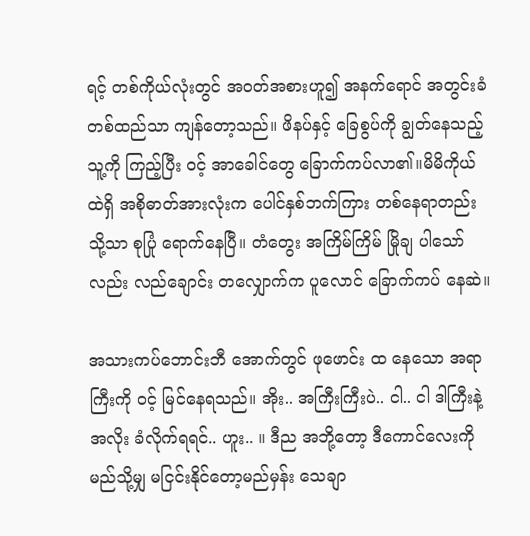ရင့် တစ်ကိုယ်လုံးတွင် အဝတ်အစားဟူ၍ အနက်ရောင် အတွင်းခံ တစ်ထည်သာ ကျန်တော့သည်။ ဖိနပ်နှင့် ခြေစွပ်ကို ချွတ်နေသည့် သူ့ကို ကြည့်ပြီး ဝင့် အာခေါင်တွေ ခြောက်ကပ်လာ၏။မိမိကိုယ်ထဲရှိ အစိုဓာတ်အားလုံးက ပေါင်နှစ်ဘက်ကြား တစ်နေရာတည်းသို့သာ စုပြုံ ရောက်နေပြီ။ တံတွေး အကြိမ်ကြိမ် မြိုချ ပါသော်လည်း လည်ချောင်း တလျှောက်က ပူလောင် ခြောက်ကပ် နေဆဲ။

အသားကပ်ဘောင်းဘီ အောက်တွင် ဖုဖောင်း ထ နေသော အရာကြီးကို ဝင့် မြင်နေရသည်။ အိုး.. အကြီးကြီးပဲ.. ငါ.. ငါ ဒါကြီးနဲ့ အလိုး ခံလိုက်ရရင်.. ဟူး.. ။ ဒီည အဘို့တော့ ဒီကောင်လေးကို မည်သို့မျှ မငြင်းနိုင်တော့မည်မှန်း သေချာ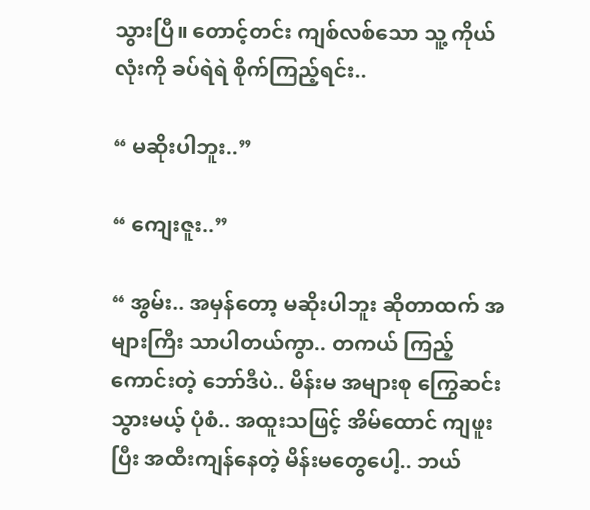သွားပြီ။ တောင့်တင်း ကျစ်လစ်သော သူ့ ကိုယ်လုံးကို ခပ်ရဲရဲ စိုက်ကြည့်ရင်း..

“ မဆိုးပါဘူး..”

“ ကျေးဇူး..”

“ အွမ်း.. အမှန်တော့ မဆိုးပါဘူး ဆိုတာထက် အများကြီး သာပါတယ်ကွာ.. တကယ် ကြည့်ကောင်းတဲ့ ဘော်ဒီပဲ.. မိန်းမ အများစု ကြွေဆင်း သွားမယ့် ပုံစံ.. အထူးသဖြင့် အိမ်ထောင် ကျဖူးပြီး အထီးကျန်နေတဲ့ မိန်းမတွေပေါ့.. ဘယ်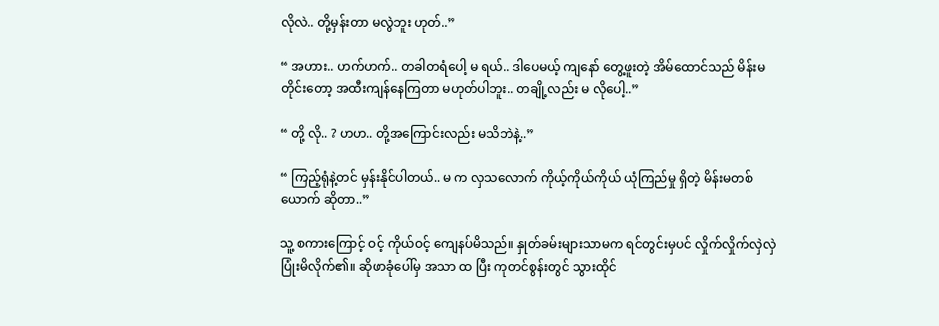လိုလဲ.. တို့မှန်းတာ မလွဲဘူး ဟုတ်..”

“ အဟား.. ဟက်ဟက်.. တခါတရံပေါ့ မ ရယ်.. ဒါပေမယ့် ကျနော် တွေ့ဖူးတဲ့ အိမ်ထောင်သည် မိန်းမတိုင်းတော့ အထီးကျန်နေကြတာ မဟုတ်ပါဘူး.. တချို့လည်း မ လိုပေါ့..”

“ တို့ လို.. ? ဟဟ.. တို့အကြောင်းလည်း မသိဘဲနဲ့..”

“ ကြည့်ရုံနဲ့တင် မှန်းနိုင်ပါတယ်.. မ က လှသလောက် ကိုယ့်ကိုယ်ကိုယ် ယုံကြည်မှု ရှိတဲ့ မိန်းမတစ်ယောက် ဆိုတာ..”

သူ့ စကားကြောင့် ဝင့် ကိုယ်ဝင့် ကျေနပ်မိသည်။ နှုတ်ခမ်းများသာမက ရင်တွင်းမှပင် လှိုက်လှိုက်လှဲလှဲ ပြုံးမိလိုက်၏။ ဆိုဖာခုံပေါ်မှ အသာ ထ ပြီး ကုတင်စွန်းတွင် သွားထိုင်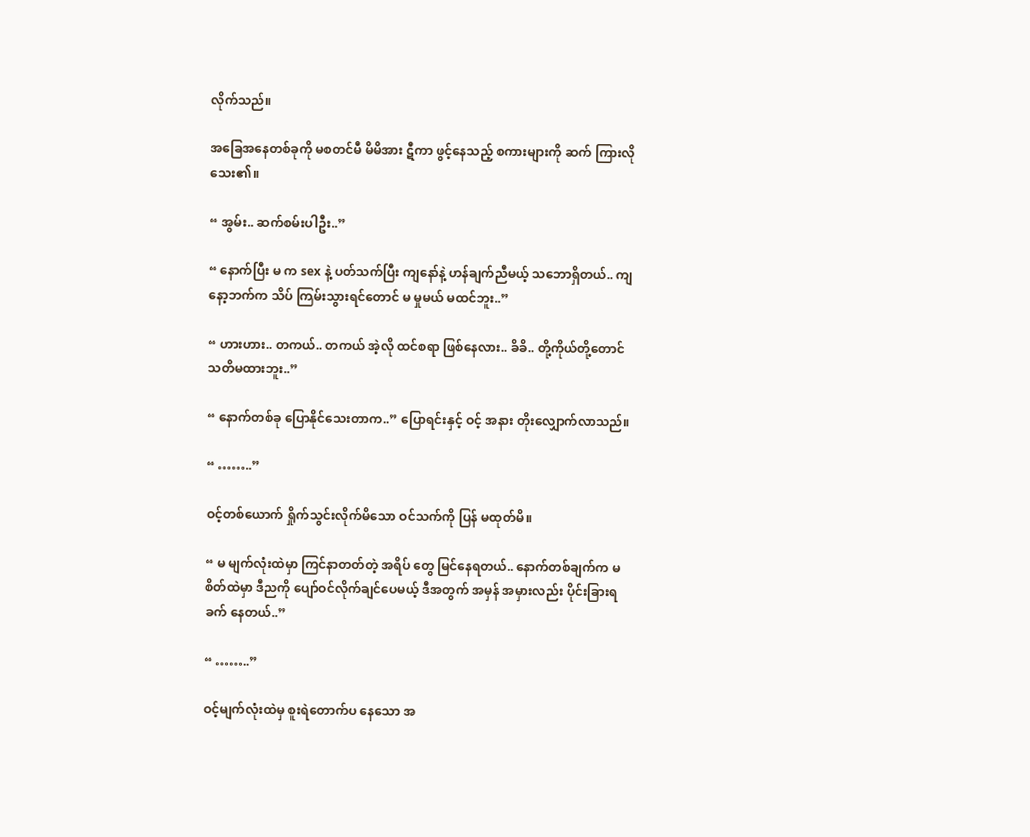လိုက်သည်။

အခြေအနေတစ်ခုကို မစတင်မီ မိမိအား ဋီကာ ဖွင့်နေသည့် စကားများကို ဆက် ကြားလိုသေး၏။

“ အွမ်း.. ဆက်စမ်းပါဦး..”

“ နောက်ပြီး မ က sex နဲ့ ပတ်သက်ပြီး ကျနော်နဲ့ ဟန်ချက်ညီမယ့် သဘောရှိတယ်.. ကျနော့ဘက်က သိပ် ကြမ်းသွားရင်တောင် မ မှုမယ် မထင်ဘူး..”

“ ဟားဟား.. တကယ်.. တကယ် အဲ့လို ထင်စရာ ဖြစ်နေလား.. ခိခိ.. တို့ကိုယ်တို့တောင် သတိမထားဘူး..”

“ နောက်တစ်ခု ပြောနိုင်သေးတာက..” ပြောရင်းနှင့် ဝင့် အနား တိုးလျှောက်လာသည်။

“ ……..”

ဝင့်တစ်ယောက် ရှိုက်သွင်းလိုက်မိသော ဝင်သက်ကို ပြန် မထုတ်မိ။

“ မ မျက်လုံးထဲမှာ ကြင်နာတတ်တဲ့ အရိပ် တွေ မြင်နေရတယ်.. နောက်တစ်ချက်က မ စိတ်ထဲမှာ ဒီညကို ပျော်ဝင်လိုက်ချင်ပေမယ့် ဒီအတွက် အမှန် အမှားလည်း ပိုင်းခြားရ ခက် နေတယ်..”

“ ……..”

ဝင့်မျက်လုံးထဲမှ စူးရဲတောက်ပ နေသော အ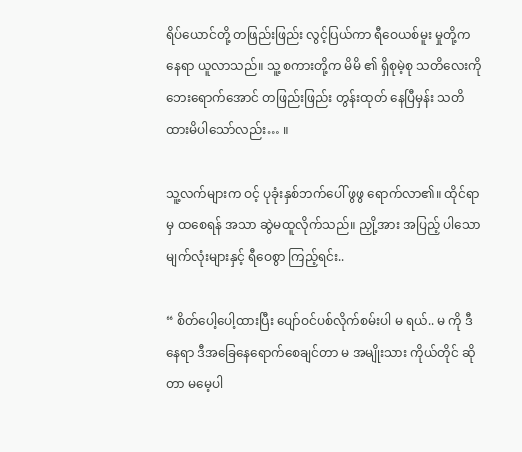ရိပ်ယောင်တို့ တဖြည်းဖြည်း လွင့်ပြယ်ကာ ရီဝေယစ်မူး မှုတို့က နေရာ ယူလာသည်။ သူ့ စကားတို့က မိမိ ၏ ရှိစုမဲ့စု သတိလေးကို ဘေးရောက်အောင် တဖြည်းဖြည်း တွန်းထုတ် နေပြီမှန်း သတိထားမိပါသော်လည်း… ။

သူ့လက်များက ဝင့် ပုခုံးနှစ်ဘက်ပေါ် ဖွဖွ ရောက်လာ၏။ ထိုင်ရာမှ ထစေရန် အသာ ဆွဲမထူလိုက်သည်။ ညှို့အား အပြည့် ပါသော မျက်လုံးများနှင့် ရီဝေစွာ ကြည့်ရင်း..

“ စိတ်ပေါ့ပေါ့ထားပြီး ပျော်ဝင်ပစ်လိုက်စမ်းပါ မ ရယ်.. မ ကို ဒီနေရာ ဒီအခြေနေရောက်စေချင်တာ မ အမျိုးသား ကိုယ်တိုင် ဆိုတာ မမေ့ပါ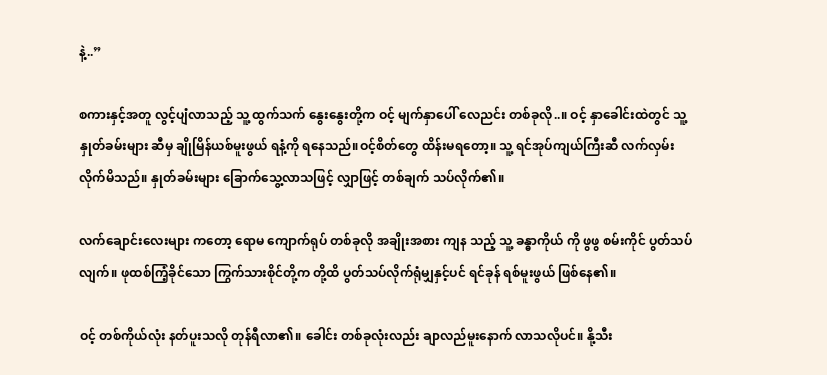နဲ့..”

စကားနှင့်အတူ လွင့်ပျံလာသည့် သူ့ ထွက်သက် နွေးနွေးတို့က ဝင့် မျက်နှာပေါ် လေညင်း တစ်ခုလို..။ ဝင့် နှာခေါင်းထဲတွင် သူ့နှုတ်ခမ်းများ ဆီမှ ချိုမြိန်ယစ်မူးဖွယ် ရနံ့ကို ရနေသည်။ဝင့်စိတ်တွေ ထိန်းမရတော့။ သူ့ ရင်အုပ်ကျယ်ကြီးဆီ လက်လှမ်း လိုက်မိသည်။ နှုတ်ခမ်းများ ခြောက်သွေ့လာသဖြင့် လျှာဖြင့် တစ်ချက် သပ်လိုက်၏။

လက်ချောင်းလေးများ ကတော့ ရောမ ကျောက်ရုပ် တစ်ခုလို အချိုးအစား ကျန သည့် သူ့ ခန္ဓာကိုယ် ကို ဖွဖွ စမ်းကိုင် ပွတ်သပ်လျက်။ ဖုထစ်ကြံ့ခိုင်သော ကြွက်သားစိုင်တို့က တို့ထိ ပွတ်သပ်လိုက်ရုံမျှနှင့်ပင် ရင်ခုန် ရစ်မူးဖွယ် ဖြစ်နေ၏။

ဝင့် တစ်ကိုယ်လုံး နတ်ပူးသလို တုန်ရီလာ၏။ ခေါင်း တစ်ခုလုံးလည်း ချာလည်မူးနောက် လာသလိုပင်။ နို့သီး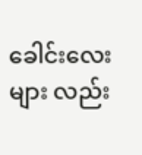ခေါင်းလေးများ လည်း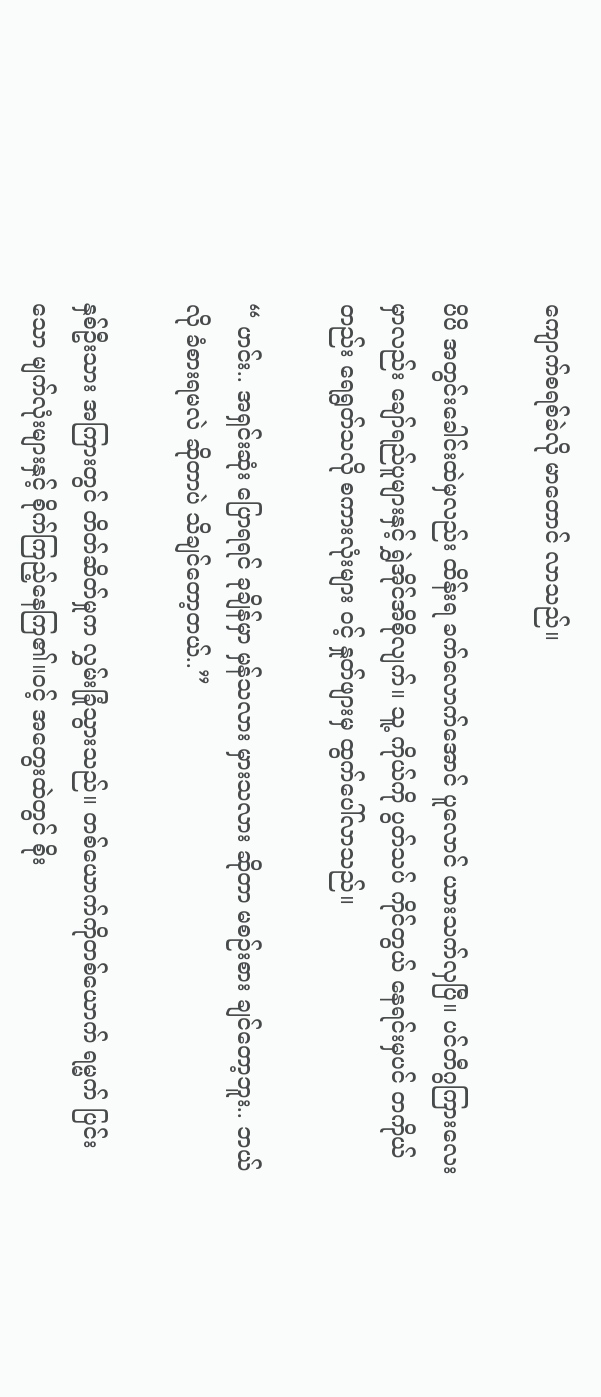ကျောက်စရစ်ခဲလို မာတောင် လာသည်။

ပိပိ အတွင်းခေါင်းထဲမှလည်း ထိန်းရ ခက်လောက်အောင် ပူလောင် ယားသက်လှပြီ။ ပင်တီဂွကြားလေးမှာလည်း ချော်ရည်ပူများနှင့် ရွှဲအိုင်အိစိုလျက်။ သူ့ ကိုယ်ကို ပွတ်သပ် ကိုင်တွယ် နေရင်းမှပင် တကိုယ်တည်း ရေရွတ်သလို စကားလုံးများ ဝင့် နှုတ်ဖျားမှ ထွက်ပေါ်လာသည်။

“ ဟင်း.. အရှင်းဆုံး ပြောရရင် ခုချိန်မှာ မှန်သလား မှားသလား ဆိုတာ မစဉ်းစား ချင်တော့ဘူး.. ဘယ်လို ခံစားရမလဲ ဆိုတာပဲ သိချင်တော့တယ်..”

နှစ်ဦးသား အကြားတွင် တိတ်ဆိတ်မှုက လွှမ်းခြုံသွားသည်။ တစ်ယောက်ကိုတစ်ယောက် ရမ္မက် ပြင်းသော မျက်လုံးများနှင့် စိုက်ကြည့်နေကြ၏။ဝင့် အတွေးထဲတွင် စိုး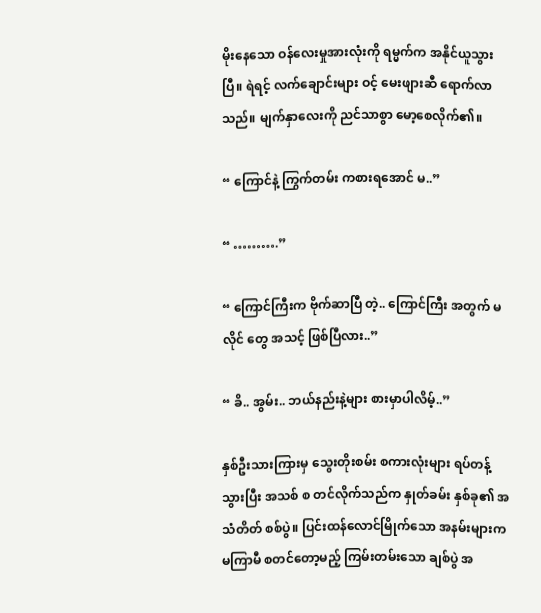မိုးနေသော ဝန်လေးမှုအားလုံးကို ရမ္မက်က အနိုင်ယူသွားပြီ။ ရဲရင့် လက်ချောင်းများ ဝင့် မေးဖျားဆီ ရောက်လာသည်။ မျက်နှာလေးကို ညင်သာစွာ မော့စေလိုက်၏။

“ ကြောင်နဲ့ ကြွက်တမ်း ကစားရအောင် မ..”

“ ……….”

“ ကြောင်ကြီးက ဗိုက်ဆာပြီ တဲ့.. ကြောင်ကြီး အတွက် မလိုင် တွေ အသင့် ဖြစ်ပြီလား..”

“ ခိ.. အွမ်း.. ဘယ်နည်းနဲ့များ စားမှာပါလိမ့်..”

နှစ်ဦးသားကြားမှ သွေးတိုးစမ်း စကားလုံးများ ရပ်တန့် သွားပြီး အသစ် စ တင်လိုက်သည်က နှုတ်ခမ်း နှစ်ခု၏ အသံတိတ် စစ်ပွဲ။ ပြင်းထန်လောင်မြိုက်သော အနမ်းများက မကြာမီ စတင်တော့မည့် ကြမ်းတမ်းသော ချစ်ပွဲ အ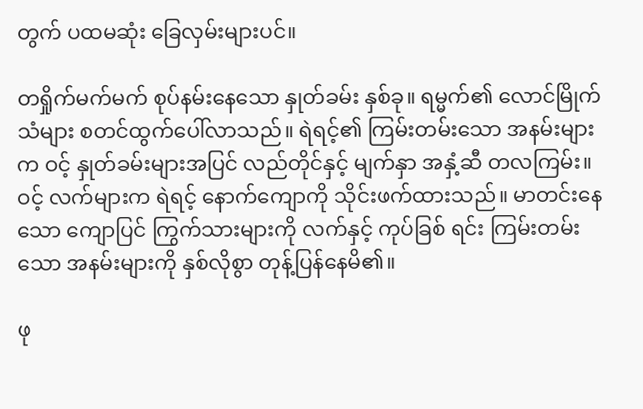တွက် ပထမဆုံး ခြေလှမ်းများပင်။

တရှိုက်မက်မက် စုပ်နမ်းနေသော နှုတ်ခမ်း နှစ်ခု။ ရမ္မက်၏ လောင်မြိုက်သံများ စတင်ထွက်ပေါ်လာသည်။ ရဲရင့်၏ ကြမ်းတမ်းသော အနမ်းများက ဝင့် နှုတ်ခမ်းများအပြင် လည်တိုင်နှင့် မျက်နှာ အနှံ့ဆီ တလကြမ်း။ ဝင့် လက်များက ရဲရင့် နောက်ကျောကို သိုင်းဖက်ထားသည်။ မာတင်းနေသော ကျောပြင် ကြွက်သားများကို လက်နှင့် ကုပ်ခြစ် ရင်း ကြမ်းတမ်းသော အနမ်းများကို နှစ်လိုစွာ တုန့်ပြန်နေမိ၏။

ဖု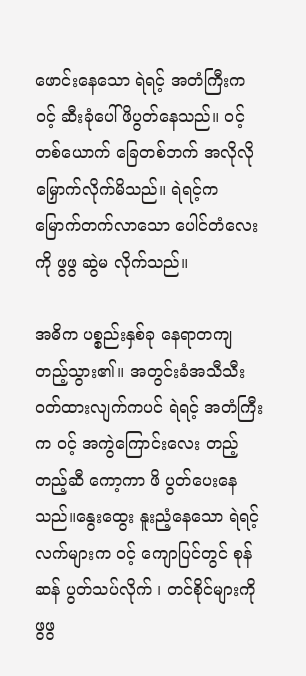ဖောင်းနေသော ရဲရင့် အတံကြီးက ဝင့် ဆီးခုံပေါ် ဖိပွတ်နေသည်။ ဝင့် တစ်ယောက် ခြေတစ်ဘက် အလိုလို မြှောက်လိုက်မိသည်။ ရဲရင့်က မြောက်တက်လာသော ပေါင်တံလေးကို ဖွဖွ ဆွဲမ လိုက်သည်။

အဓိက ပစ္စည်းနှစ်ခု နေရာတကျ တည့်သွား၏။ အတွင်းခံအသီသီး ဝတ်ထားလျက်ကပင် ရဲရင့် အတံကြီးက ဝင့် အကွဲကြောင်းလေး တည့်တည့်ဆီ ကော့ကာ ဖိ ပွတ်ပေးနေသည်။နွေးထွေး နူးညံ့နေသော ရဲရင့် လက်များက ဝင့် ကျောပြင်တွင် စုန်ဆန် ပွတ်သပ်လိုက် ၊ တင်စိုင်များကို ဖွဖွ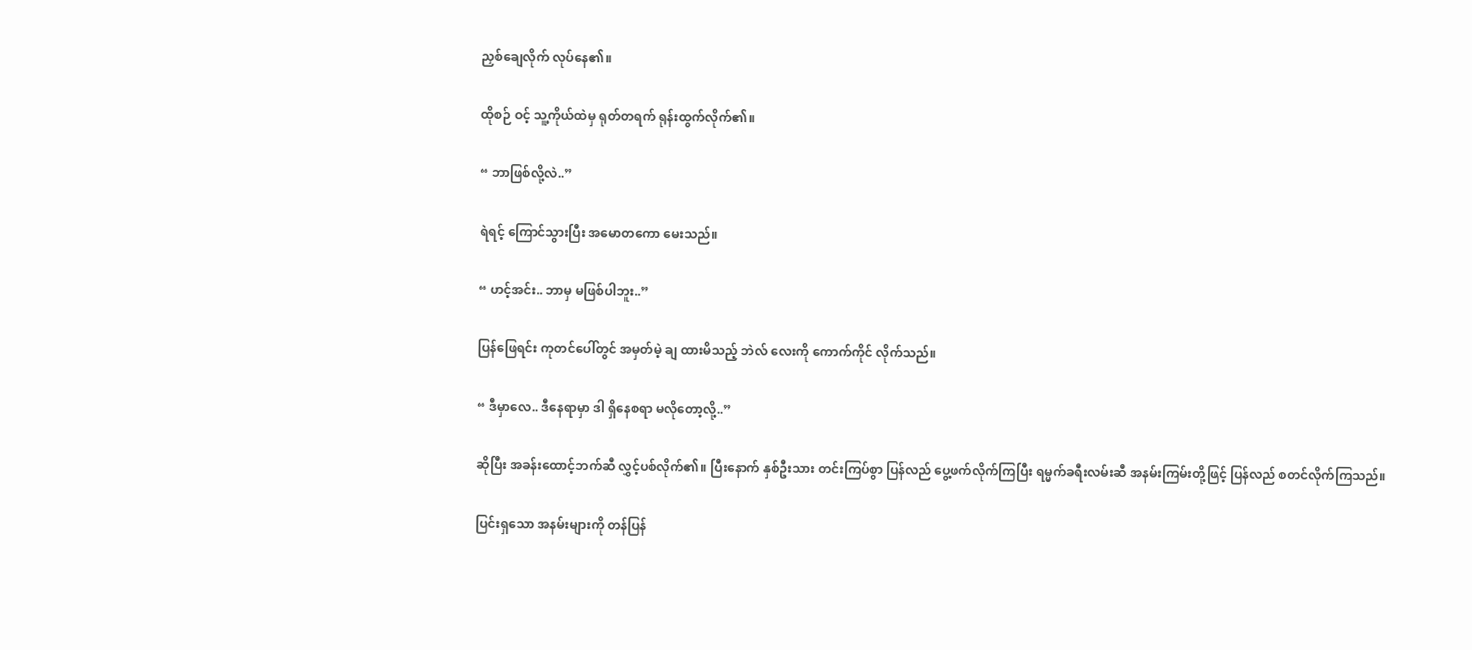ညှစ်ချေလိုက် လုပ်နေ၏။

ထိုစဉ် ဝင့် သူ့ကိုယ်ထဲမှ ရုတ်တရက် ရုန်းထွက်လိုက်၏။

“ ဘာဖြစ်လို့လဲ..”

ရဲရင့် ကြောင်သွားပြီး အမောတကော မေးသည်။

“ ဟင့်အင်း.. ဘာမှ မဖြစ်ပါဘူး..”

ပြန်ဖြေရင်း ကုတင်ပေါ်တွင် အမှတ်မဲ့ ချ ထားမိသည့် ဘဲလ် လေးကို ကောက်ကိုင် လိုက်သည်။

“ ဒီမှာလေ.. ဒီနေရာမှာ ဒါ ရှိနေစရာ မလိုတော့လို့..”

ဆိုပြီး အခန်းထောင့်ဘက်ဆီ လွှင့်ပစ်လိုက်၏။ ပြီးနောက် နှစ်ဦးသား တင်းကြပ်စွာ ပြန်လည် ပွေ့ဖက်လိုက်ကြပြီး ရမ္မက်ခရီးလမ်းဆီ အနမ်းကြမ်းတို့ဖြင့် ပြန်လည် စတင်လိုက်ကြသည်။

ပြင်းရှသော အနမ်းများကို တန်ပြန်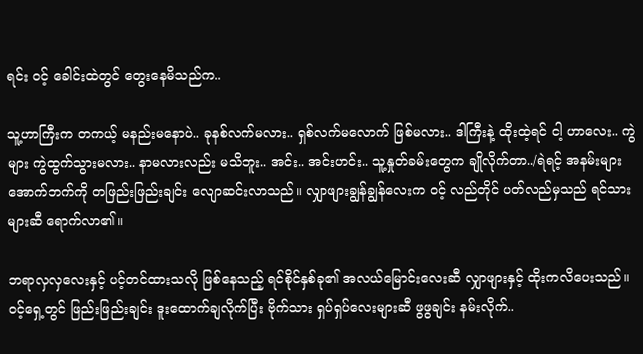ရင်း ဝင့် ခေါင်းထဲတွင် တွေးနေမိသည်က..

သူ့ဟာကြီးက တကယ့် မနည်းမနောပဲ.. ခုနစ်လက်မလား.. ရှစ်လက်မလောက် ဖြစ်မလား.. ဒါကြီးနဲ့ ထိုးထဲ့ရင် ငါ့ ဟာလေး.. ကွဲများ ကွဲထွက်သွားမလား.. နာမလားလည်း မသိဘူး.. အင်း.. အင်းဟင်း.. သူ့နှုတ်ခမ်းတွေက ချိုလိုက်တာ../ရဲရင့် အနမ်းများ အောက်ဘက်ကို တဖြည်းဖြည်းချင်း လျောဆင်းလာသည်။ လျှာဖျားချွန်ချွန်လေးက ဝင့် လည်တိုင် ပတ်လည်မှသည် ရင်သားများဆီ ရောက်လာ၏။

ဘရာလှလှလေးနှင့် ပင့်တင်ထားသလို ဖြစ်နေသည့် ရင်စိုင်နှစ်ခု၏ အလယ်မြောင်းလေးဆီ လျှာဖျားနှင့် ထိုးကလိပေးသည်။ ဝင့်ရှေ့တွင် ဖြည်းဖြည်းချင်း ဒူးထောက်ချလိုက်ပြီး ဗိုက်သား ရှပ်ရှပ်လေးများဆီ ဖွဖွချင်း နမ်းလိုက်..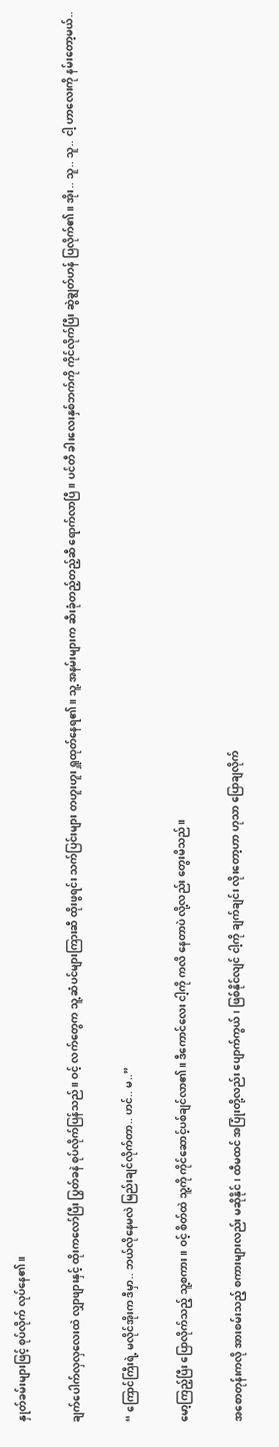နှုတ်ခမ်းများဖြင့် စုပ်လိုက် လုပ်နေ၏။

ချက်ပေါက်လှလှလေးထဲ လျှာဖျားနှင့် ထိုးကလော်ပြီး ပြွတ်ခနဲ စုပ်လိုက်ပြန်သည်။ ဝင့် လက်တွေက သူ့ ဆံပင်များကြားဆီ ထိုးဖွရင်း သက်ပြင်းများ တဟူးဟူး ရှူထုတ်နေရ၏။ သူ့ အနမ်းများက ဆီးခုံတည့်တည့်ဆီ ရောက်လာပြီ။ ပင်တီ ခါးလေးနှစ်ဘက်ကို ကိုင်လိုက်ပြီး ဆွဲချွတ်ဟန် ပြလိုက်၏။ အိုး.. သူ.. သူ.. ငါ့ ဟာလေးကို နမ်းတော့မယ်..

“ ကြောင်ကြီးရဲ့ မလိုင်အိုးက ဒီမှာ.. ဘယ်လိုနေမလဲ မြည်းချင်လိုက်တာ.. ဟင်.. မ..”

မော့ကြည့်ပြီး ပြောလိုက်သည့် သူ့စကား။ ဝင့် စိတ်ထဲ သူ့ကို ကိုင်ဆောင့်ပစ်ချင်လာ၏။ ဒီကောင်လေး ငါ့ကို ကလိ နေတာပဲ လို့လည်း တွေးမိသည်။

အစောတုန်းကလို အားစမ်းသည့် စကားများလည်း မဆိုနိုင်၊ ထီမထင် အပြုံးတို့လည်း ပျောက်ကွယ်၊ ဖြစ်နိုင်လျင် ငါ့ကို ချက်ချင်း လိုးတော့ဟာ ဟုသာ ပြောချလိုက်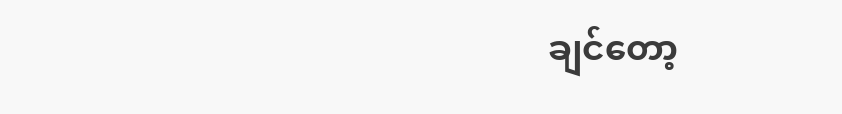ချင်တော့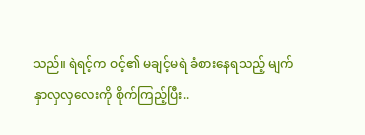သည်။ ရဲရင့်က ဝင့်၏ မချင့်မရဲ ခံစားနေရသည့် မျက်နှာလှလှလေးကို စိုက်ကြည့်ပြီး..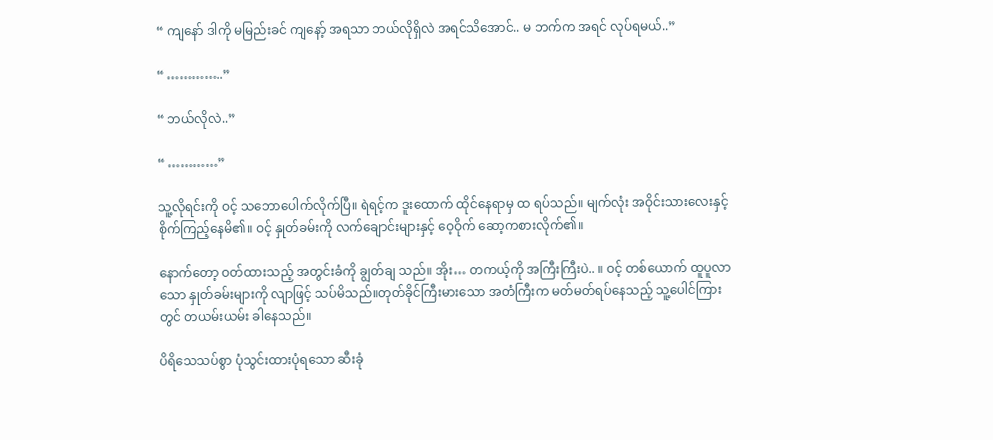“ ကျနော် ဒါကို မမြည်းခင် ကျနော့် အရသာ ဘယ်လိုရှိလဲ အရင်သိအောင်.. မ ဘက်က အရင် လုပ်ရမယ်..”

“ …………..”

“ ဘယ်လိုလဲ..”

“ …………”

သူ့လိုရင်းကို ဝင့် သဘောပေါက်လိုက်ပြီ။ ရဲရင့်က ဒူးထောက် ထိုင်နေရာမှ ထ ရပ်သည်။ မျက်လုံး အဝိုင်းသားလေးနှင့် စိုက်ကြည့်နေမိ၏။ ဝင့် နှုတ်ခမ်းကို လက်ချောင်းများနှင့် ဝေ့ဝိုက် ဆော့ကစားလိုက်၏။

နောက်တော့ ဝတ်ထားသည့် အတွင်းခံကို ချွတ်ချ သည်။ အိုး… တကယ့်ကို အကြီးကြီးပဲ.. ။ ဝင့် တစ်ယောက် ထူပူလာသော နှုတ်ခမ်းများကို လျာဖြင့် သပ်မိသည်။တုတ်ခိုင်ကြီးမားသော အတံကြီးက မတ်မတ်ရပ်နေသည့် သူ့ပေါင်ကြားတွင် တယမ်းယမ်း ခါနေသည်။

ပိရိသေသပ်စွာ ပုံသွင်းထားပုံရသော ဆီးခုံ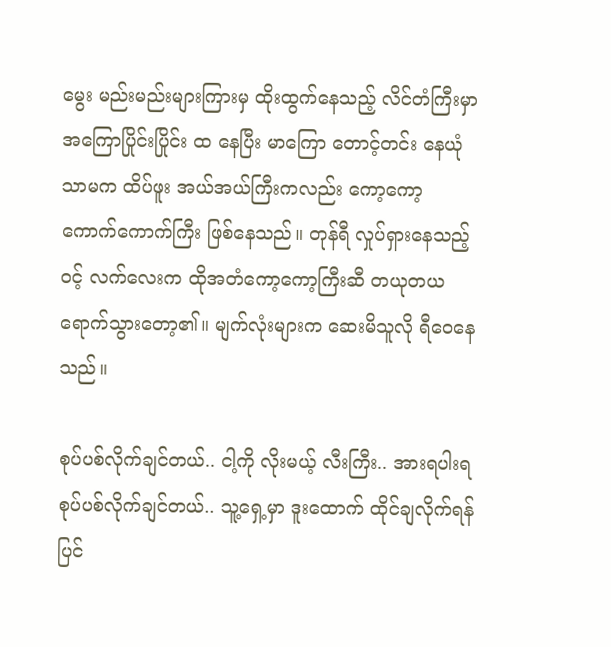မွေး မည်းမည်းများကြားမှ ထိုးထွက်နေသည့် လိင်တံကြီးမှာ အကြောပြိုင်းပြိုင်း ထ နေပြီး မာကြော တောင့်တင်း နေယုံသာမက ထိပ်ဖူး အယ်အယ်ကြီးကလည်း ကော့ကော့ ကောက်ကောက်ကြီး ဖြစ်နေသည်။ တုန်ရီ လှုပ်ရှားနေသည့် ဝင့် လက်လေးက ထိုအတံကော့ကော့ကြီးဆီ တယုတယ ရောက်သွားတော့၏။ မျက်လုံးများက ဆေးမိသူလို ရီဝေနေသည်။

စုပ်ပစ်လိုက်ချင်တယ်.. ငါ့ကို လိုးမယ့် လီးကြီး.. အားရပါးရ စုပ်ပစ်လိုက်ချင်တယ်.. သူ့ရှေ့မှာ ဒူးထောက် ထိုင်ချလိုက်ရန် ပြင်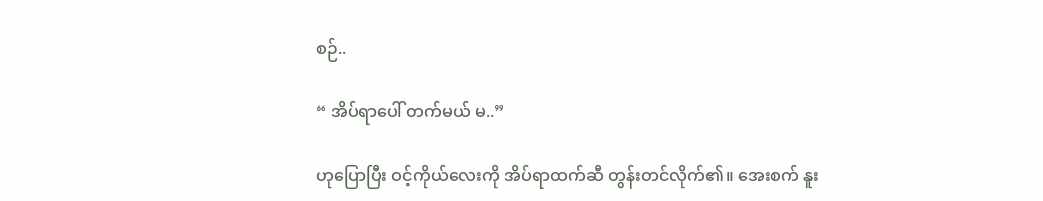စဉ်..

“ အိပ်ရာပေါ် တက်မယ် မ..”

ဟုပြောပြီး ဝင့်ကိုယ်လေးကို အိပ်ရာထက်ဆီ တွန်းတင်လိုက်၏။ အေးစက် နူး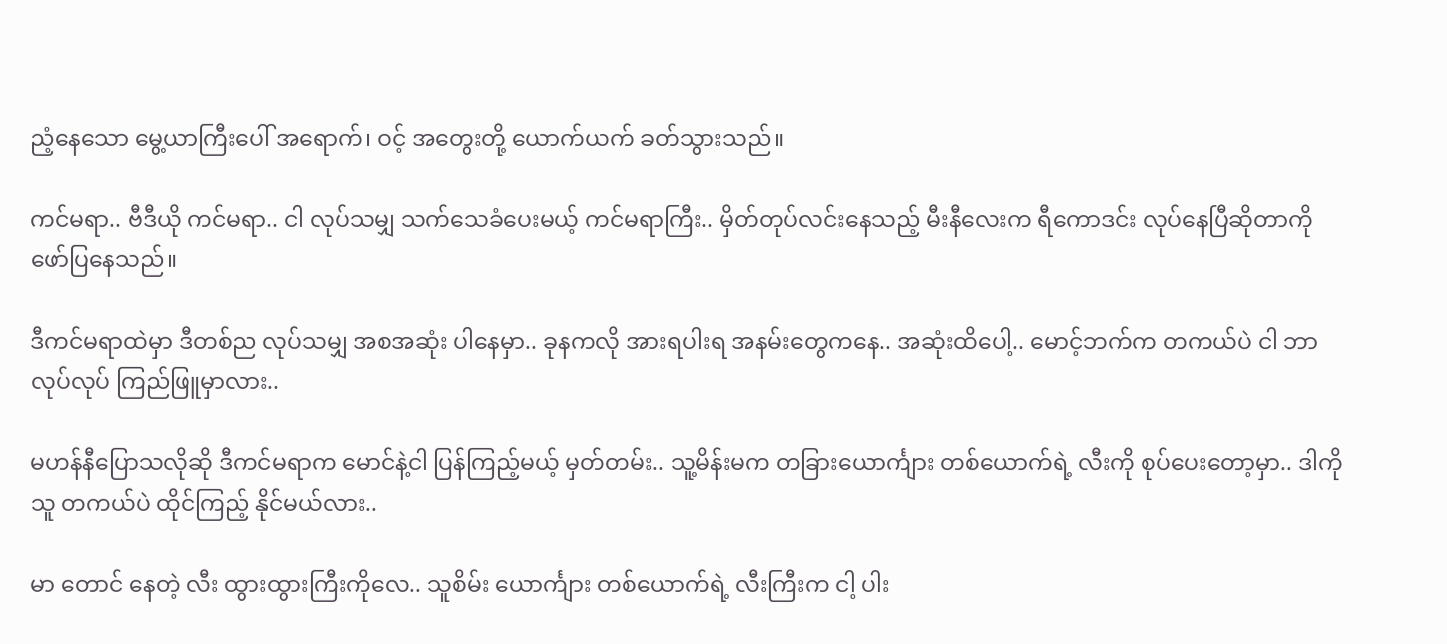ညံ့နေသော မွေ့ယာကြီးပေါ် အရောက်၊ ဝင့် အတွေးတို့ ယောက်ယက် ခတ်သွားသည်။

ကင်မရာ.. ဗီဒီယို ကင်မရာ.. ငါ လုပ်သမျှ သက်သေခံပေးမယ့် ကင်မရာကြီး.. မှိတ်တုပ်လင်းနေသည့် မီးနီလေးက ရီကောဒင်း လုပ်နေပြီဆိုတာကို ဖော်ပြနေသည်။

ဒီကင်မရာထဲမှာ ဒီတစ်ည လုပ်သမျှ အစအဆုံး ပါနေမှာ.. ခုနကလို အားရပါးရ အနမ်းတွေကနေ.. အဆုံးထိပေါ့.. မောင့်ဘက်က တကယ်ပဲ ငါ ဘာလုပ်လုပ် ကြည်ဖြူမှာလား..

မဟန်နီပြောသလိုဆို ဒီကင်မရာက မောင်နဲ့ငါ ပြန်ကြည့်မယ့် မှတ်တမ်း.. သူ့မိန်းမက တခြားယောင်္ကျား တစ်ယောက်ရဲ့ လီးကို စုပ်ပေးတော့မှာ.. ဒါကို သူ တကယ်ပဲ ထိုင်ကြည့် နိုင်မယ်လား..

မာ တောင် နေတဲ့ လီး ထွားထွားကြီးကိုလေ.. သူစိမ်း ယောင်္ကျား တစ်ယောက်ရဲ့ လီးကြီးက ငါ့ ပါး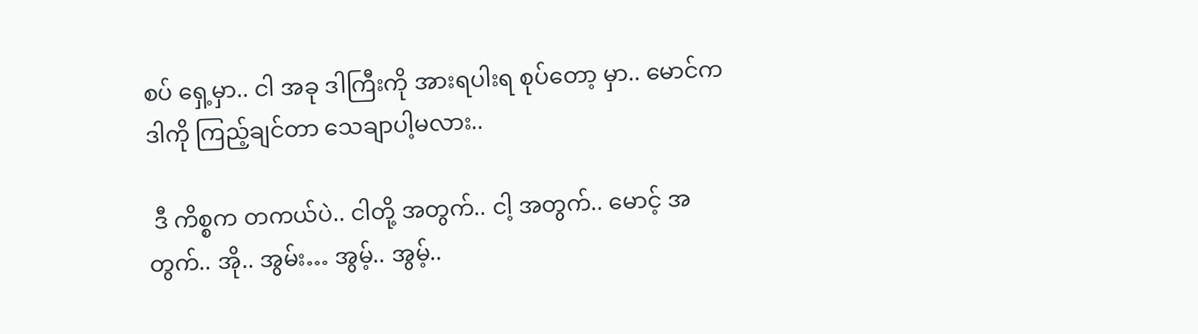စပ် ရှေ့မှာ.. ငါ အခု ဒါကြီးကို အားရပါးရ စုပ်တော့ မှာ.. မောင်က ဒါကို ကြည့်ချင်တာ သေချာပါ့မလား..

 ဒီ ကိစ္စက တကယ်ပဲ.. ငါတို့ အတွက်.. ငါ့ အတွက်.. မောင့် အတွက်.. အို.. အွမ်း… အွမ့်.. အွမ့်..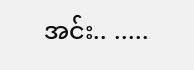အင်း.. .....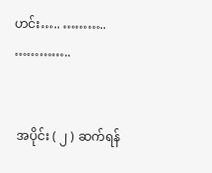ဟင်း….. ……….. …………..


 အပိုင်း ( ၂ ) ဆက်ရန်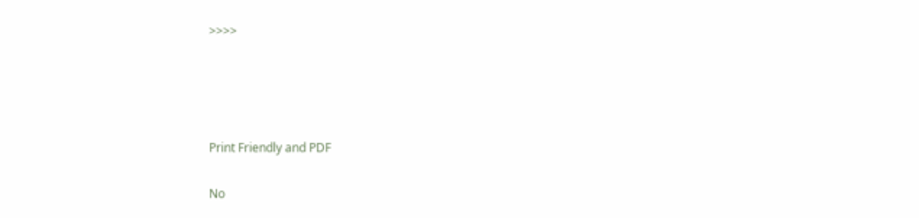>>>>




Print Friendly and PDF

No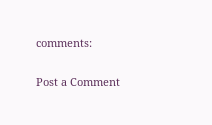comments:

Post a Comment